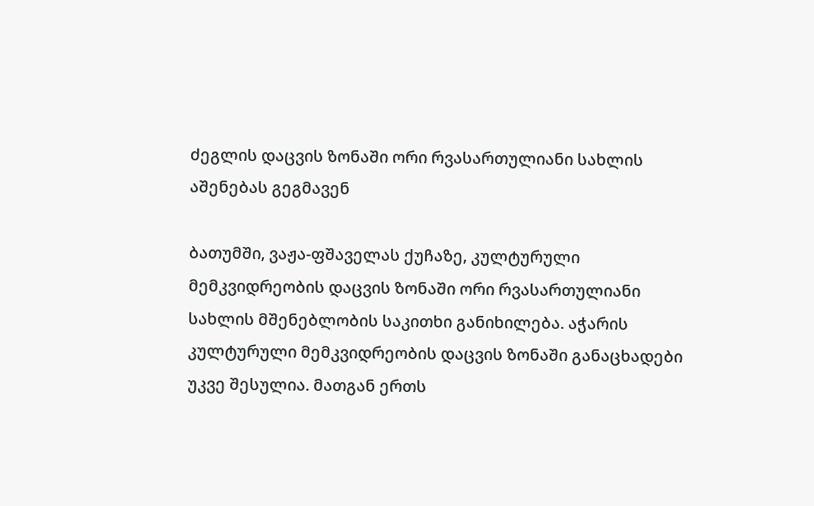ძეგლის დაცვის ზონაში ორი რვასართულიანი სახლის აშენებას გეგმავენ

ბათუმში, ვაჟა-ფშაველას ქუჩაზე, კულტურული მემკვიდრეობის დაცვის ზონაში ორი რვასართულიანი სახლის მშენებლობის საკითხი განიხილება. აჭარის კულტურული მემკვიდრეობის დაცვის ზონაში განაცხადები უკვე შესულია. მათგან ერთს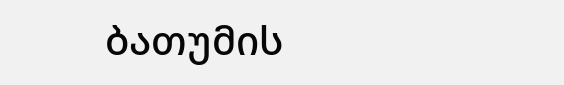ბათუმის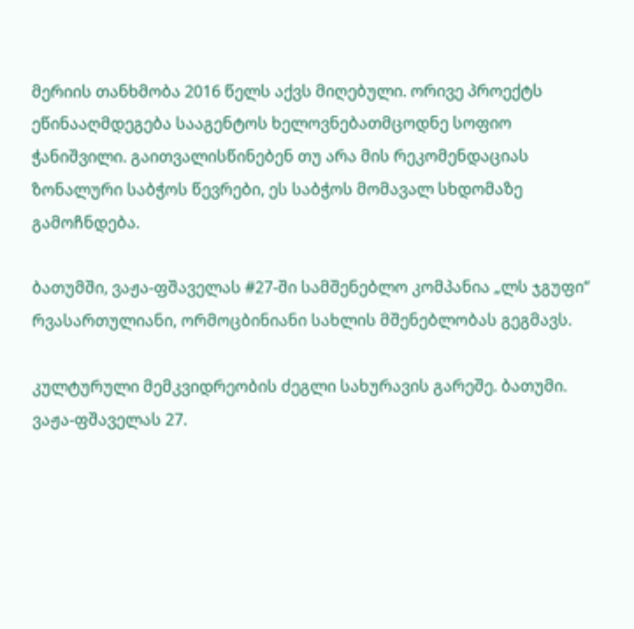მერიის თანხმობა 2016 წელს აქვს მიღებული. ორივე პროექტს ეწინააღმდეგება სააგენტოს ხელოვნებათმცოდნე სოფიო ჭანიშვილი. გაითვალისწინებენ თუ არა მის რეკომენდაციას ზონალური საბჭოს წევრები, ეს საბჭოს მომავალ სხდომაზე გამოჩნდება.

ბათუმში, ვაჟა-ფშაველას #27-ში სამშენებლო კომპანია „ლს ჯგუფი“  რვასართულიანი, ორმოცბინიანი სახლის მშენებლობას გეგმავს.

კულტურული მემკვიდრეობის ძეგლი სახურავის გარეშე. ბათუმი. ვაჟა-ფშაველას 27.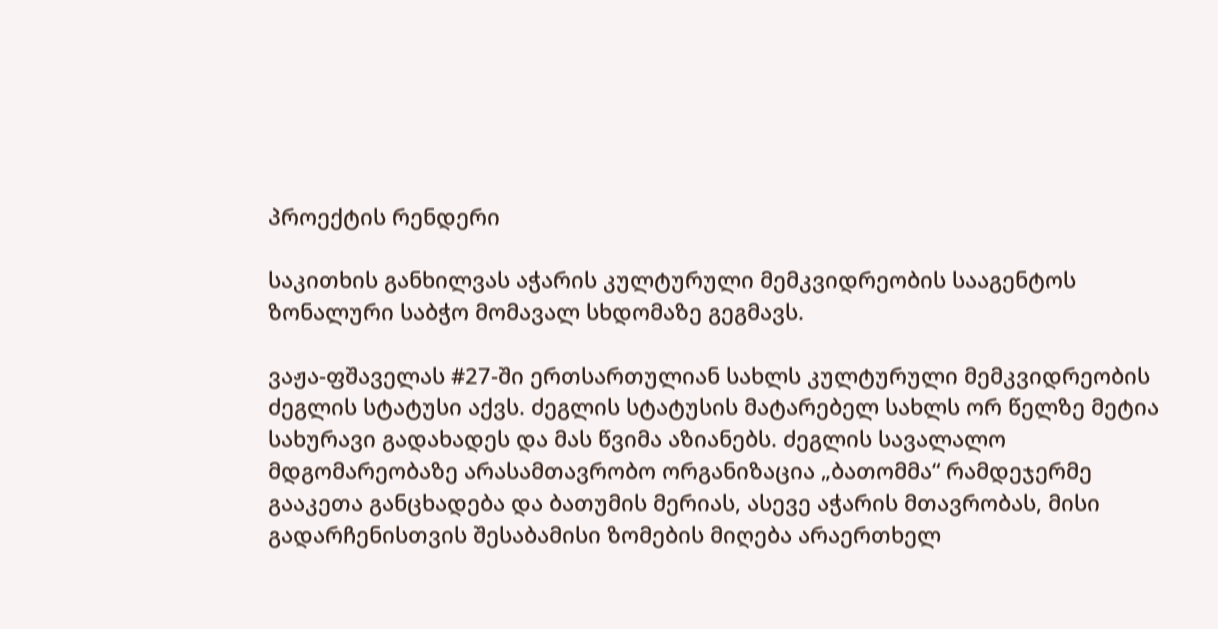პროექტის რენდერი

საკითხის განხილვას აჭარის კულტურული მემკვიდრეობის სააგენტოს ზონალური საბჭო მომავალ სხდომაზე გეგმავს.

ვაჟა-ფშაველას #27-ში ერთსართულიან სახლს კულტურული მემკვიდრეობის ძეგლის სტატუსი აქვს. ძეგლის სტატუსის მატარებელ სახლს ორ წელზე მეტია სახურავი გადახადეს და მას წვიმა აზიანებს. ძეგლის სავალალო მდგომარეობაზე არასამთავრობო ორგანიზაცია „ბათომმა“ რამდეჯერმე გააკეთა განცხადება და ბათუმის მერიას, ასევე აჭარის მთავრობას, მისი გადარჩენისთვის შესაბამისი ზომების მიღება არაერთხელ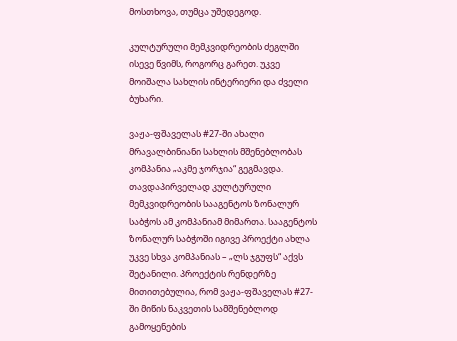მოსთხოვა, თუმცა უშედეგოდ.

კულტურული მემკვიდრეობის ძეგლში ისევე წვიმს, როგორც გარეთ. უკვე მოიშალა სახლის ინტერიერი და ძველი ბუხარი.

ვაჟა-ფშაველას #27-ში ახალი მრავალბინიანი სახლის მშენებლობას კომპანია „აკმე ჯორჯია“ გეგმავდა. თავდაპირველად კულტურული მემკვიდრეობის სააგენტოს ზონალურ საბჭოს ამ კომპანიამ მიმართა. სააგენტოს ზონალურ საბჭოში იგივე პროექტი ახლა უკვე სხვა კომპანიას – „ლს ჯგუფს“ აქვს შეტანილი. პროექტის რენდერზე მითითებულია, რომ ვაჟა-ფშაველას #27-ში მიწის ნაკვეთის სამშენებლოდ გამოყენების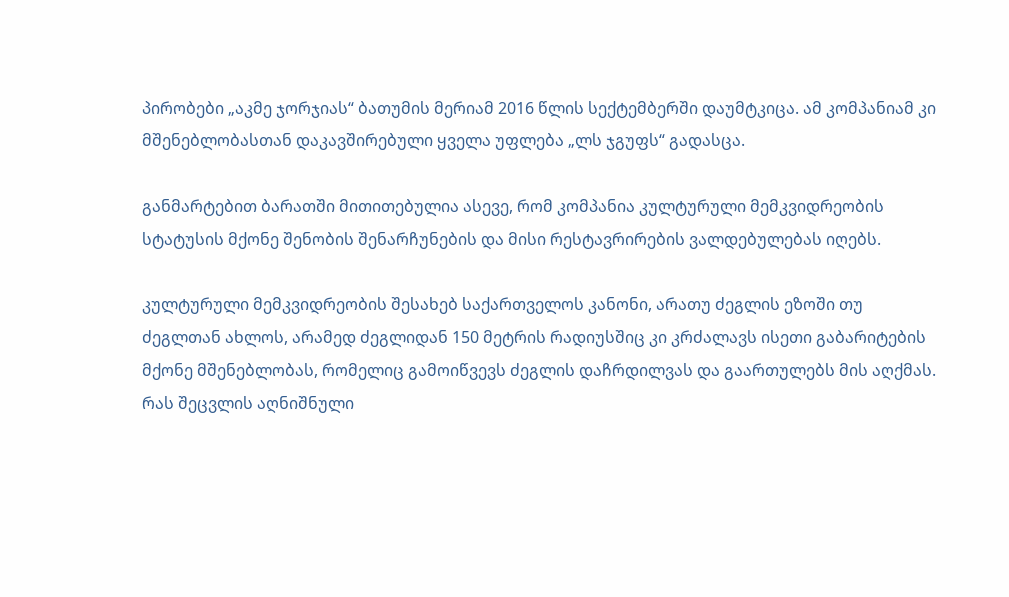პირობები „აკმე ჯორჯიას“ ბათუმის მერიამ 2016 წლის სექტემბერში დაუმტკიცა. ამ კომპანიამ კი მშენებლობასთან დაკავშირებული ყველა უფლება „ლს ჯგუფს“ გადასცა.

განმარტებით ბარათში მითითებულია ასევე, რომ კომპანია კულტურული მემკვიდრეობის სტატუსის მქონე შენობის შენარჩუნების და მისი რესტავრირების ვალდებულებას იღებს.

კულტურული მემკვიდრეობის შესახებ საქართველოს კანონი, არათუ ძეგლის ეზოში თუ ძეგლთან ახლოს, არამედ ძეგლიდან 150 მეტრის რადიუსშიც კი კრძალავს ისეთი გაბარიტების მქონე მშენებლობას, რომელიც გამოიწვევს ძეგლის დაჩრდილვას და გაართულებს მის აღქმას. რას შეცვლის აღნიშნული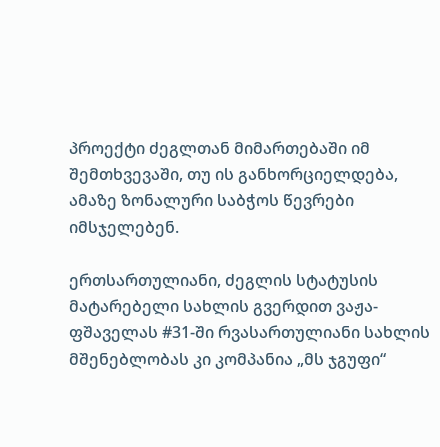პროექტი ძეგლთან მიმართებაში იმ შემთხვევაში, თუ ის განხორციელდება, ამაზე ზონალური საბჭოს წევრები იმსჯელებენ.

ერთსართულიანი, ძეგლის სტატუსის მატარებელი სახლის გვერდით ვაჟა-ფშაველას #31-ში რვასართულიანი სახლის მშენებლობას კი კომპანია „მს ჯგუფი“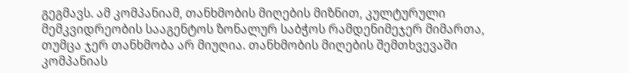გეგმავს. ამ კომპანიამ, თანხმობის მიღების მიზნით, კულტურული მემკვიდრეობის სააგენტოს ზონალურ საბჭოს რამდენიმეჯერ მიმართა, თუმცა ჯერ თანხმობა არ მიუღია. თანხმობის მიღების შემთხვევაში კომპანიას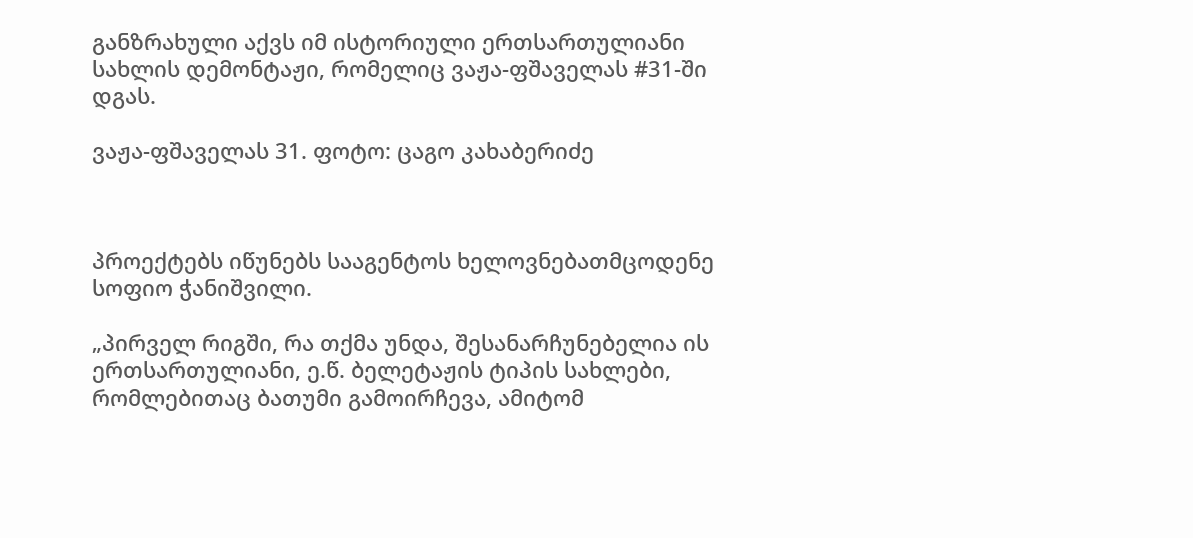განზრახული აქვს იმ ისტორიული ერთსართულიანი სახლის დემონტაჟი, რომელიც ვაჟა-ფშაველას #31-ში დგას.

ვაჟა-ფშაველას 31. ფოტო: ცაგო კახაბერიძე



პროექტებს იწუნებს სააგენტოს ხელოვნებათმცოდენე სოფიო ჭანიშვილი.

„პირველ რიგში, რა თქმა უნდა, შესანარჩუნებელია ის ერთსართულიანი, ე.წ. ბელეტაჟის ტიპის სახლები, რომლებითაც ბათუმი გამოირჩევა, ამიტომ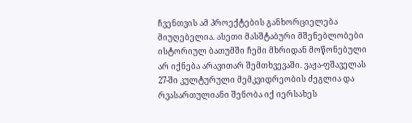ჩვენთვის ამ პროექტების განხორციელება მიუღებელია. ასეთი მასშტაბური მშენებლობები ისტორიულ ბათუმში ჩემი მხრიდან მოწონებული არ იქნება არავითარ შემთხვევაში. ვაჟა-ფშაველას 27-ში კულტურული მემკვიდრეობის ძეგლია და რვასართულიანი შენობა იქ იერსახეს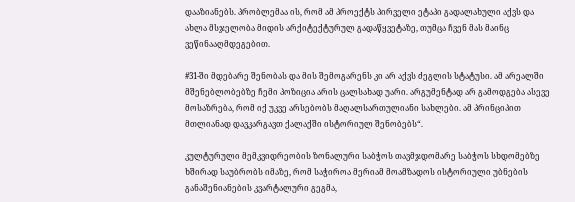დააზიანებს. პრობლემაა ის, რომ ამ პროექტს პირველი ეტაპი გადალახული აქვს და ახლა მსჯელობა მიდის არქიტექტურულ გადაწყვეტაზე, თუმცა ჩვენ მას მაინც ვეწინააღმდეგებით.

#31-ში მდებარე შენობას და მის შემოგარენს კი არ აქვს ძეგლის სტატუსი. ამ არეალში მშენებლობებზე ჩემი პოზიცია არის ცალსახად უარი. არგუმენტად არ გამოდგება ასევე მოსაზრება, რომ იქ უკვე არსებობს მაღალსართულიანი სახლები. ამ პრინციპით მთლიანად დავკარგავთ ქალაქში ისტორიულ შენობებს“.

კულტურული მემკვიდრეობის ზონალური საბჭოს თავმჯდომარე საბჭოს სხდომებზე ხშირად საუბრობს იმაზე, რომ საჭიროა მერიამ მოამზადოს ისტორიული უბნების განაშენიანების კვარტალური გეგმა,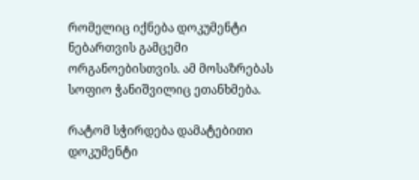რომელიც იქნება დოკუმენტი ნებართვის გამცემი ორგანოებისთვის. ამ მოსაზრებას სოფიო ჭანიშვილიც ეთანხმება.

რატომ სჭირდება დამატებითი დოკუმენტი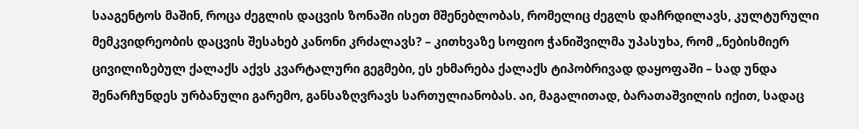სააგენტოს მაშინ, როცა ძეგლის დაცვის ზონაში ისეთ მშენებლობას, რომელიც ძეგლს დაჩრდილავს, კულტურული მემკვიდრეობის დაცვის შესახებ კანონი კრძალავს? – კითხვაზე სოფიო ჭანიშვილმა უპასუხა, რომ „ნებისმიერ ცივილიზებულ ქალაქს აქვს კვარტალური გეგმები, ეს ეხმარება ქალაქს ტიპობრივად დაყოფაში – სად უნდა შენარჩუნდეს ურბანული გარემო, განსაზღვრავს სართულიანობას. აი, მაგალითად, ბარათაშვილის იქით, სადაც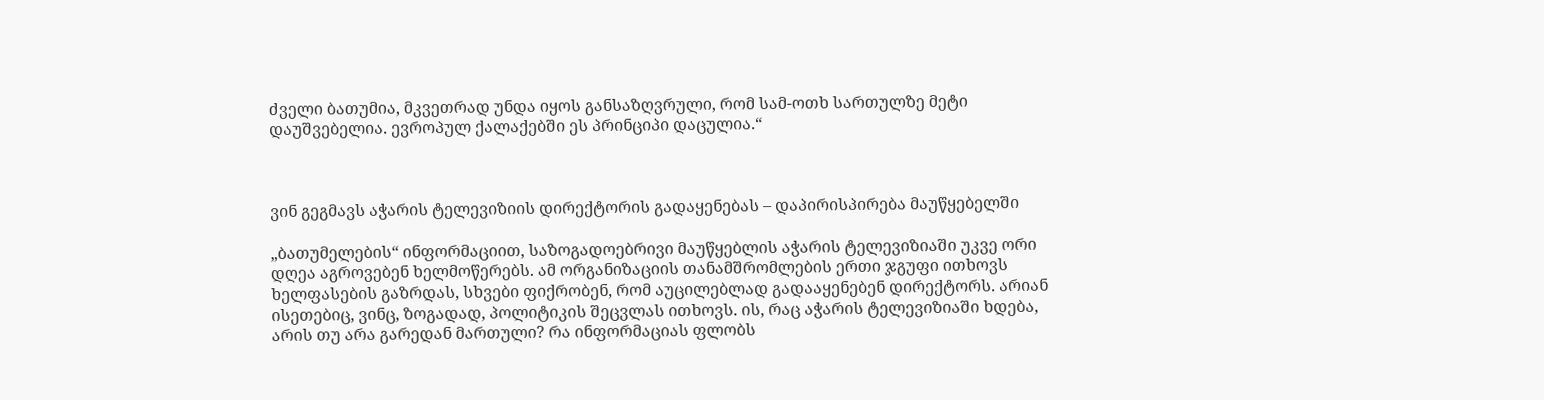ძველი ბათუმია, მკვეთრად უნდა იყოს განსაზღვრული, რომ სამ-ოთხ სართულზე მეტი დაუშვებელია. ევროპულ ქალაქებში ეს პრინციპი დაცულია.“



ვინ გეგმავს აჭარის ტელევიზიის დირექტორის გადაყენებას – დაპირისპირება მაუწყებელში

„ბათუმელების“ ინფორმაციით, საზოგადოებრივი მაუწყებლის აჭარის ტელევიზიაში უკვე ორი დღეა აგროვებენ ხელმოწერებს. ამ ორგანიზაციის თანამშრომლების ერთი ჯგუფი ითხოვს ხელფასების გაზრდას, სხვები ფიქრობენ, რომ აუცილებლად გადააყენებენ დირექტორს. არიან ისეთებიც, ვინც, ზოგადად, პოლიტიკის შეცვლას ითხოვს. ის, რაც აჭარის ტელევიზიაში ხდება, არის თუ არა გარედან მართული? რა ინფორმაციას ფლობს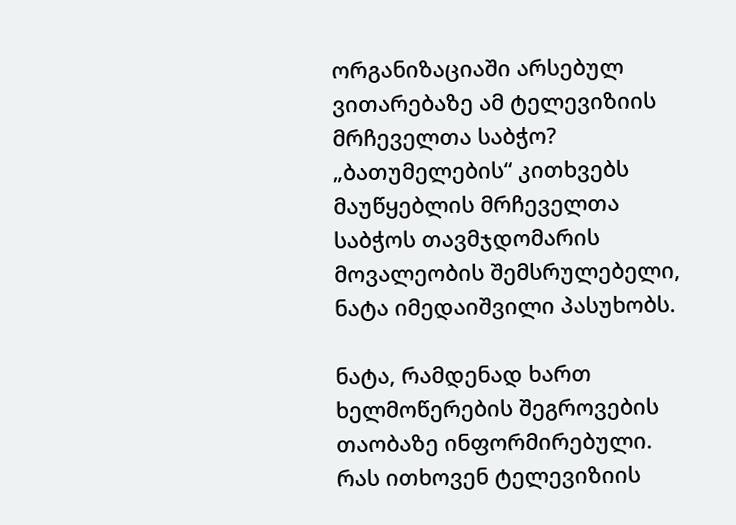ორგანიზაციაში არსებულ ვითარებაზე ამ ტელევიზიის მრჩეველთა საბჭო? „ბათუმელების“ კითხვებს მაუწყებლის მრჩეველთა საბჭოს თავმჯდომარის მოვალეობის შემსრულებელი, ნატა იმედაიშვილი პასუხობს.

ნატა, რამდენად ხართ ხელმოწერების შეგროვების თაობაზე ინფორმირებული. რას ითხოვენ ტელევიზიის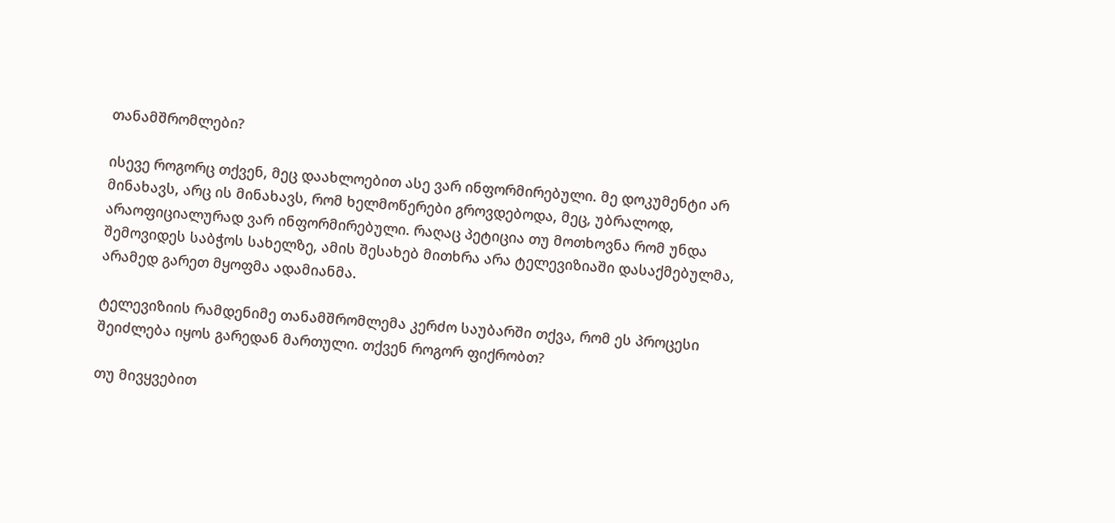თანამშრომლები?

ისევე როგორც თქვენ, მეც დაახლოებით ასე ვარ ინფორმირებული. მე დოკუმენტი არ მინახავს, არც ის მინახავს, რომ ხელმოწერები გროვდებოდა, მეც, უბრალოდ, არაოფიციალურად ვარ ინფორმირებული. რაღაც პეტიცია თუ მოთხოვნა რომ უნდა შემოვიდეს საბჭოს სახელზე, ამის შესახებ მითხრა არა ტელევიზიაში დასაქმებულმა, არამედ გარეთ მყოფმა ადამიანმა.

ტელევიზიის რამდენიმე თანამშრომლემა კერძო საუბარში თქვა, რომ ეს პროცესი შეიძლება იყოს გარედან მართული. თქვენ როგორ ფიქრობთ?

თუ მივყვებით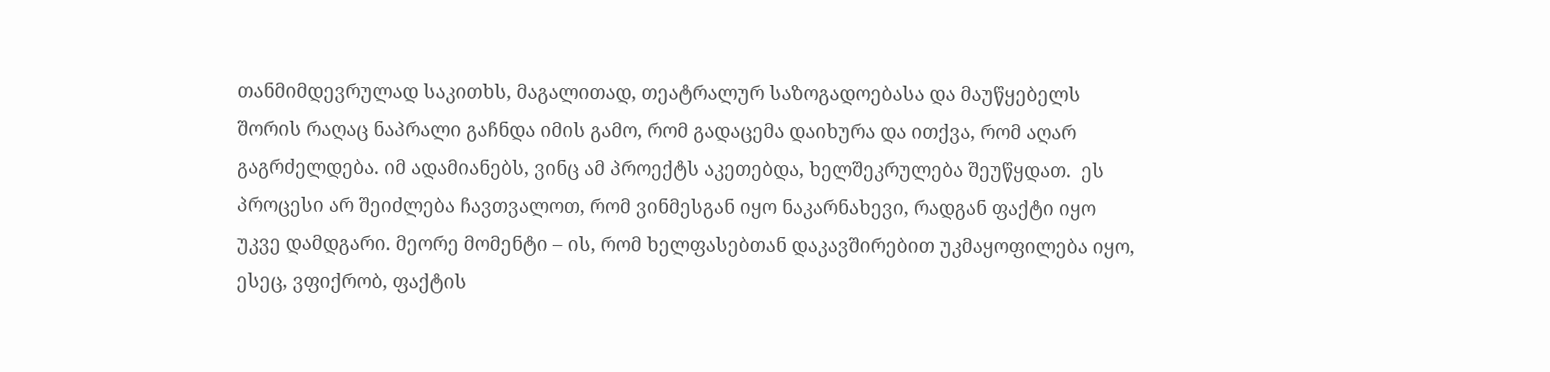თანმიმდევრულად საკითხს, მაგალითად, თეატრალურ საზოგადოებასა და მაუწყებელს შორის რაღაც ნაპრალი გაჩნდა იმის გამო, რომ გადაცემა დაიხურა და ითქვა, რომ აღარ გაგრძელდება. იმ ადამიანებს, ვინც ამ პროექტს აკეთებდა, ხელშეკრულება შეუწყდათ.  ეს პროცესი არ შეიძლება ჩავთვალოთ, რომ ვინმესგან იყო ნაკარნახევი, რადგან ფაქტი იყო უკვე დამდგარი. მეორე მომენტი – ის, რომ ხელფასებთან დაკავშირებით უკმაყოფილება იყო, ესეც, ვფიქრობ, ფაქტის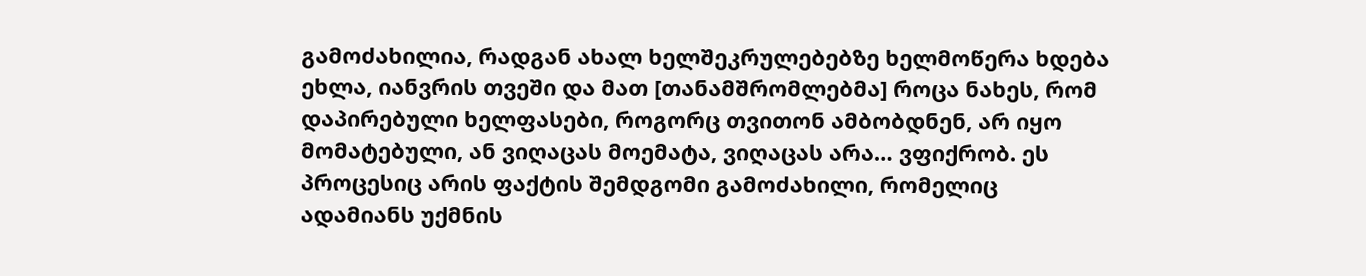გამოძახილია, რადგან ახალ ხელშეკრულებებზე ხელმოწერა ხდება ეხლა, იანვრის თვეში და მათ [თანამშრომლებმა] როცა ნახეს, რომ დაპირებული ხელფასები, როგორც თვითონ ამბობდნენ, არ იყო მომატებული, ან ვიღაცას მოემატა, ვიღაცას არა… ვფიქრობ. ეს პროცესიც არის ფაქტის შემდგომი გამოძახილი, რომელიც ადამიანს უქმნის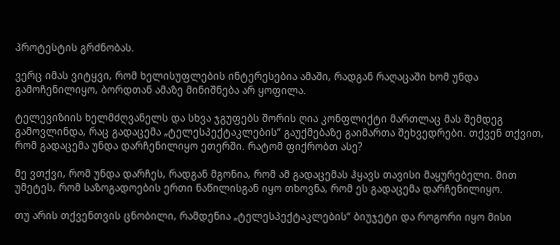პროტესტის გრძნობას.

ვერც იმას ვიტყვი, რომ ხელისუფლების ინტერესებია ამაში, რადგან რაღაცაში ხომ უნდა გამოჩენილიყო, ბორდთან ამაზე მინიშნება არ ყოფილა.

ტელევიზიის ხელმძღვანელს და სხვა ჯგუფებს შორის ღია კონფლიქტი მართლაც მას შემდეგ გამოვლინდა, რაც გადაცემა „ტელესპექტაკლების“ გაუქმებაზე გაიმართა შეხვედრები. თქვენ თქვით, რომ გადაცემა უნდა დარჩენილიყო ეთერში. რატომ ფიქრობთ ასე?

მე ვთქვი, რომ უნდა დარჩეს, რადგან მგონია, რომ ამ გადაცემას ჰყავს თავისი მაყურებელი. მით უმეტეს, რომ საზოგადოების ერთი ნაწილისგან იყო თხოვნა, რომ ეს გადაცემა დარჩენილიყო.

თუ არის თქვენთვის ცნობილი, რამდენია „ტელესპექტაკლების“ ბიუჯეტი და როგორი იყო მისი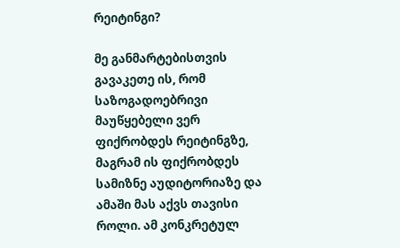რეიტინგი?

მე განმარტებისთვის გავაკეთე ის, რომ საზოგადოებრივი მაუწყებელი ვერ ფიქრობდეს რეიტინგზე, მაგრამ ის ფიქრობდეს სამიზნე აუდიტორიაზე და ამაში მას აქვს თავისი როლი. ამ კონკრეტულ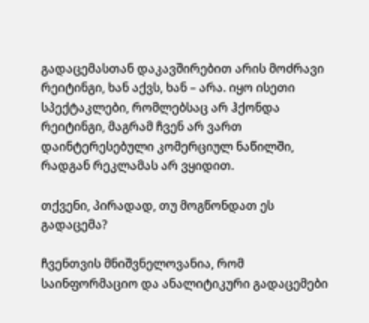გადაცემასთან დაკავშირებით არის მოძრავი რეიტინგი, ხან აქვს, ხან – არა. იყო ისეთი სპექტაკლები, რომლებსაც არ ჰქონდა რეიტინგი, მაგრამ ჩვენ არ ვართ დაინტერესებული კომერციულ ნაწილში, რადგან რეკლამას არ ვყიდით.

თქვენი, პირადად, თუ მოგწონდათ ეს გადაცემა?

ჩვენთვის მნიშვნელოვანია, რომ საინფორმაციო და ანალიტიკური გადაცემები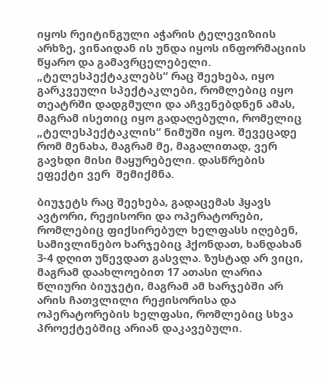იყოს რეიტინგული აჭარის ტელევიზიის არხზე, ვინაიდან ის უნდა იყოს ინფორმაციის წყარო და გამავრცელებელი. „ტელესპექტაკლებს“ რაც შეეხება, იყო გარკვეული სპექტაკლები, რომლებიც იყო თეატრში დადგმული და აჩვენებდნენ ამას, მაგრამ ისეთიც იყო გადაღებული, რომელიც „ტელესპექტაკლის“ ნიმუში იყო. შევეცადე რომ მენახა, მაგრამ მე, მაგალითად, ვერ გავხდი მისი მაყურებელი. დასწრების ეფექტი ვერ  შემიქმნა.

ბიუჯეტს რაც შეეხება, გადაცემას ჰყავს ავტორი, რეჟისორი და ოპერატორები, რომლებიც ფიქსირებულ ხელფასს იღებენ, სამივლინებო ხარჯებიც ჰქონდათ, ხანდახან 3-4 დღით უწევდათ გასვლა. ზუსტად არ ვიცი, მაგრამ დაახლოებით 17 ათასი ლარია წლიური ბიუჯეტი, მაგრამ ამ ხარჯებში არ არის ჩათვლილი რეჟისორისა და ოპერატორების ხელფასი, რომლებიც სხვა პროექტებშიც არიან დაკავებული.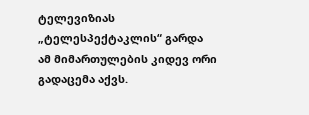ტელევიზიას „ტელესპექტაკლის“ გარდა ამ მიმართულების კიდევ ორი გადაცემა აქვს.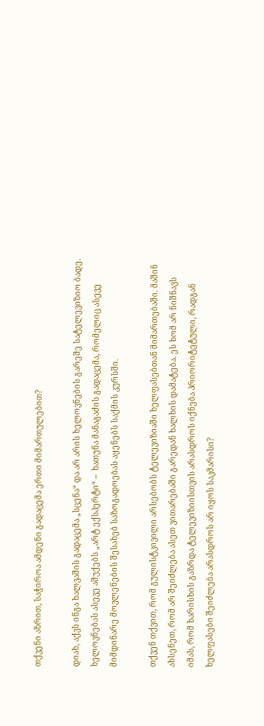თქვენი აზრით, საჭიროა ამდენი გადაცემა ერთი მიმართულებით?

დიახ, აქვს ინგა ხალვაშის გადაცემა „სცენა“ და არ არის ხელოვნების გარეშე სატელევიზიო ბადე. ხელოვნებას ასევე აშუქებს „არტ ექსპერტი“ –  ხათუნა მანაგაძის გადაცემა, რომელიც ასევე მიმდინარე მოვლენების შესახებ საზოგადოებას აყენებს საქმის კურსში.

თქვენ თქვით, რომ გულისტკივილი არსებობს ტელევიზიაში ხელფასებთან მიმართებაში. მაშინ ახსენეთ, რომ არ შეიძლება ასეთ ვითარებაში გარედან ხალხის დამატება. ეს ხომ არ ნიშნავს იმას, რომ ხარისხის გაზრდა ტელევიზიისთვის არასდროს იქნება პრიორიტეტული, რადგან ხელფასები შეიძლება არასდროს არ იყოს საკმარისი?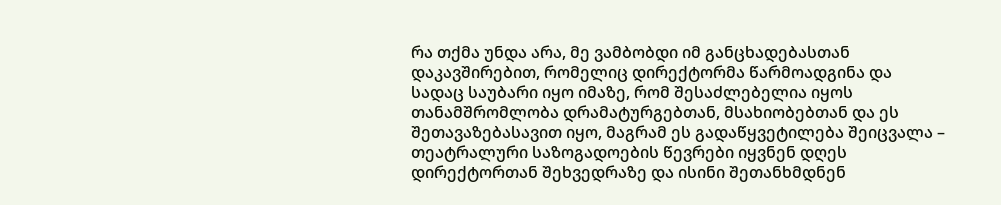რა თქმა უნდა არა, მე ვამბობდი იმ განცხადებასთან დაკავშირებით, რომელიც დირექტორმა წარმოადგინა და სადაც საუბარი იყო იმაზე, რომ შესაძლებელია იყოს თანამშრომლობა დრამატურგებთან, მსახიობებთან და ეს შეთავაზებასავით იყო, მაგრამ ეს გადაწყვეტილება შეიცვალა – თეატრალური საზოგადოების წევრები იყვნენ დღეს დირექტორთან შეხვედრაზე და ისინი შეთანხმდნენ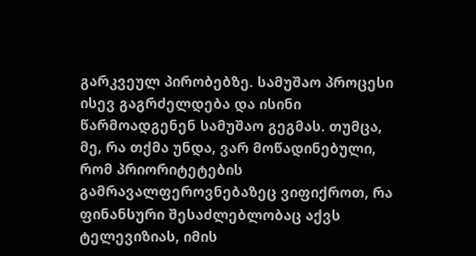გარკვეულ პირობებზე. სამუშაო პროცესი ისევ გაგრძელდება და ისინი წარმოადგენენ სამუშაო გეგმას. თუმცა, მე, რა თქმა უნდა, ვარ მოწადინებული, რომ პრიორიტეტების გამრავალფეროვნებაზეც ვიფიქროთ, რა ფინანსური შესაძლებლობაც აქვს ტელევიზიას, იმის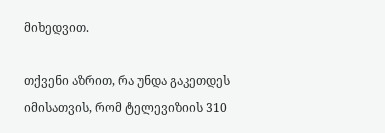მიხედვით.

თქვენი აზრით, რა უნდა გაკეთდეს იმისათვის, რომ ტელევიზიის 310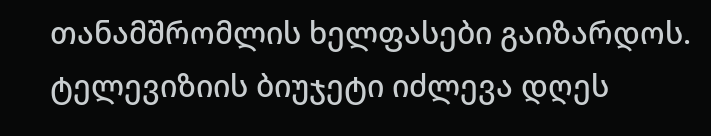თანამშრომლის ხელფასები გაიზარდოს. ტელევიზიის ბიუჯეტი იძლევა დღეს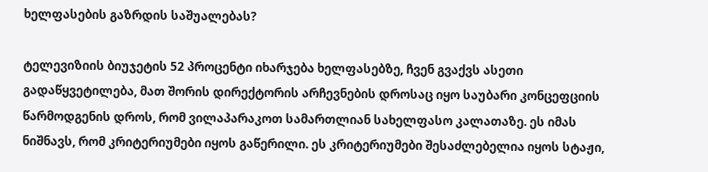ხელფასების გაზრდის საშუალებას?

ტელევიზიის ბიუჯეტის 52 პროცენტი იხარჯება ხელფასებზე, ჩვენ გვაქვს ასეთი გადაწყვეტილება, მათ შორის დირექტორის არჩევნების დროსაც იყო საუბარი კონცეფციის წარმოდგენის დროს, რომ ვილაპარაკოთ სამართლიან სახელფასო კალათაზე. ეს იმას ნიშნავს, რომ კრიტერიუმები იყოს გაწერილი. ეს კრიტერიუმები შესაძლებელია იყოს სტაჟი,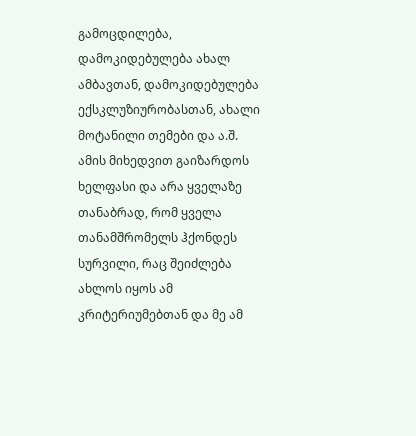გამოცდილება, დამოკიდებულება ახალ ამბავთან, დამოკიდებულება ექსკლუზიურობასთან, ახალი მოტანილი თემები და ა.შ. ამის მიხედვით გაიზარდოს ხელფასი და არა ყველაზე თანაბრად, რომ ყველა თანამშრომელს ჰქონდეს სურვილი, რაც შეიძლება ახლოს იყოს ამ კრიტერიუმებთან და მე ამ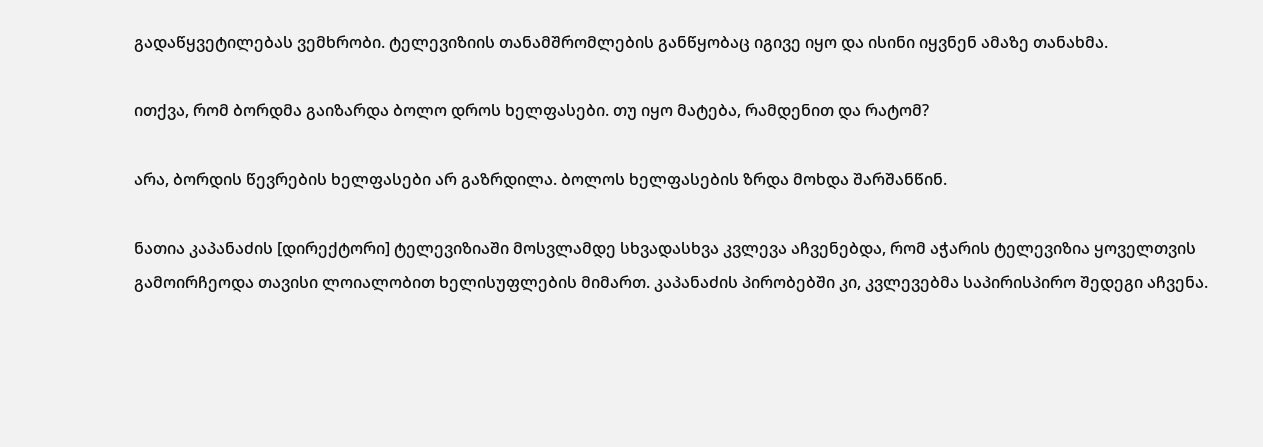გადაწყვეტილებას ვემხრობი. ტელევიზიის თანამშრომლების განწყობაც იგივე იყო და ისინი იყვნენ ამაზე თანახმა.

ითქვა, რომ ბორდმა გაიზარდა ბოლო დროს ხელფასები. თუ იყო მატება, რამდენით და რატომ?

არა, ბორდის წევრების ხელფასები არ გაზრდილა. ბოლოს ხელფასების ზრდა მოხდა შარშანწინ.

ნათია კაპანაძის [დირექტორი] ტელევიზიაში მოსვლამდე სხვადასხვა კვლევა აჩვენებდა, რომ აჭარის ტელევიზია ყოველთვის გამოირჩეოდა თავისი ლოიალობით ხელისუფლების მიმართ. კაპანაძის პირობებში კი, კვლევებმა საპირისპირო შედეგი აჩვენა.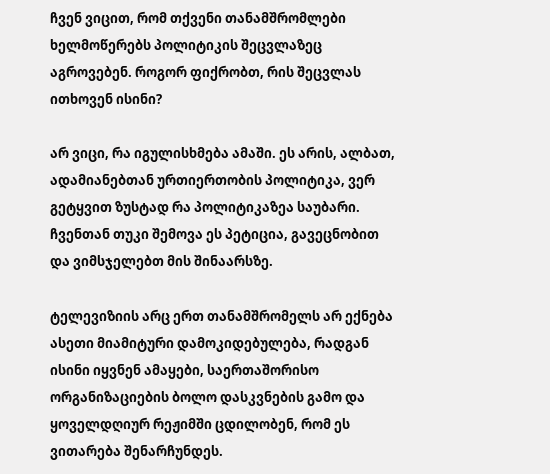ჩვენ ვიცით, რომ თქვენი თანამშრომლები ხელმოწერებს პოლიტიკის შეცვლაზეც აგროვებენ. როგორ ფიქრობთ, რის შეცვლას ითხოვენ ისინი?

არ ვიცი, რა იგულისხმება ამაში. ეს არის, ალბათ, ადამიანებთან ურთიერთობის პოლიტიკა, ვერ გეტყვით ზუსტად რა პოლიტიკაზეა საუბარი. ჩვენთან თუკი შემოვა ეს პეტიცია, გავეცნობით და ვიმსჯელებთ მის შინაარსზე.

ტელევიზიის არც ერთ თანამშრომელს არ ექნება ასეთი მიამიტური დამოკიდებულება, რადგან ისინი იყვნენ ამაყები, საერთაშორისო ორგანიზაციების ბოლო დასკვნების გამო და ყოველდღიურ რეჟიმში ცდილობენ, რომ ეს ვითარება შენარჩუნდეს.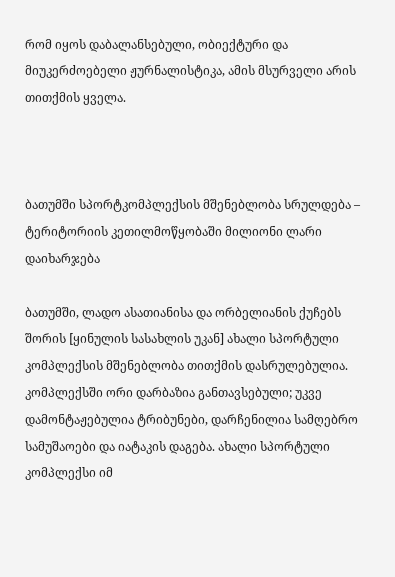რომ იყოს დაბალანსებული, ობიექტური და მიუკერძოებელი ჟურნალისტიკა, ამის მსურველი არის თითქმის ყველა.



ბათუმში სპორტკომპლექსის მშენებლობა სრულდება – ტერიტორიის კეთილმოწყობაში მილიონი ლარი დაიხარჯება

ბათუმში, ლადო ასათიანისა და ორბელიანის ქუჩებს შორის [ყინულის სასახლის უკან] ახალი სპორტული კომპლექსის მშენებლობა თითქმის დასრულებულია. კომპლექსში ორი დარბაზია განთავსებული; უკვე დამონტაჟებულია ტრიბუნები, დარჩენილია სამღებრო სამუშაოები და იატაკის დაგება. ახალი სპორტული კომპლექსი იმ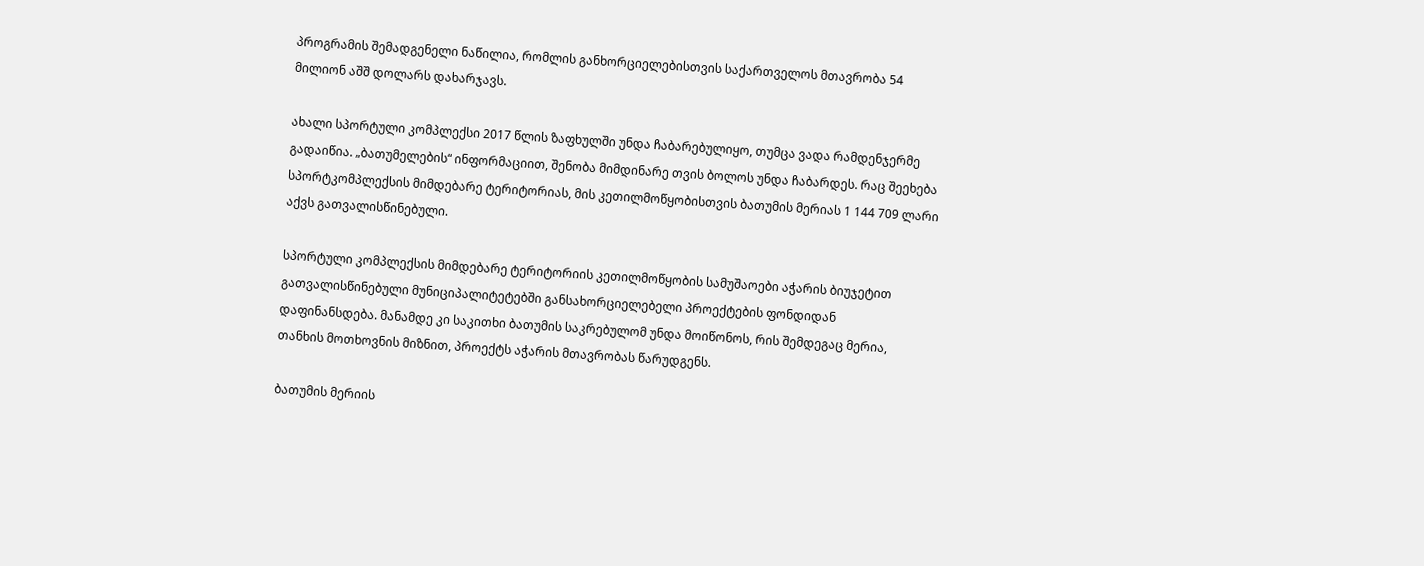პროგრამის შემადგენელი ნაწილია, რომლის განხორციელებისთვის საქართველოს მთავრობა 54 მილიონ აშშ დოლარს დახარჯავს.

ახალი სპორტული კომპლექსი 2017 წლის ზაფხულში უნდა ჩაბარებულიყო, თუმცა ვადა რამდენჯერმე გადაიწია. „ბათუმელების“ ინფორმაციით, შენობა მიმდინარე თვის ბოლოს უნდა ჩაბარდეს. რაც შეეხება სპორტკომპლექსის მიმდებარე ტერიტორიას, მის კეთილმოწყობისთვის ბათუმის მერიას 1 144 709 ლარი აქვს გათვალისწინებული.

სპორტული კომპლექსის მიმდებარე ტერიტორიის კეთილმოწყობის სამუშაოები აჭარის ბიუჯეტით გათვალისწინებული მუნიციპალიტეტებში განსახორციელებელი პროექტების ფონდიდან დაფინანსდება. მანამდე კი საკითხი ბათუმის საკრებულომ უნდა მოიწონოს, რის შემდეგაც მერია, თანხის მოთხოვნის მიზნით, პროექტს აჭარის მთავრობას წარუდგენს.

ბათუმის მერიის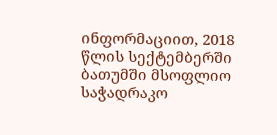ინფორმაციით, 2018 წლის სექტემბერში ბათუმში მსოფლიო საჭადრაკო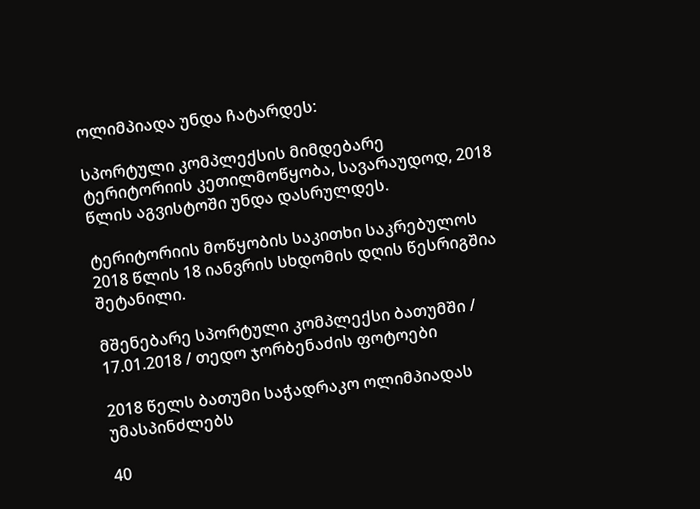ოლიმპიადა უნდა ჩატარდეს:

სპორტული კომპლექსის მიმდებარე ტერიტორიის კეთილმოწყობა, სავარაუდოდ, 2018 წლის აგვისტოში უნდა დასრულდეს.

ტერიტორიის მოწყობის საკითხი საკრებულოს 2018 წლის 18 იანვრის სხდომის დღის წესრიგშია შეტანილი.

მშენებარე სპორტული კომპლექსი ბათუმში / 17.01.2018 / თედო ჯორბენაძის ფოტოები

2018 წელს ბათუმი საჭადრაკო ოლიმპიადას უმასპინძლებს

40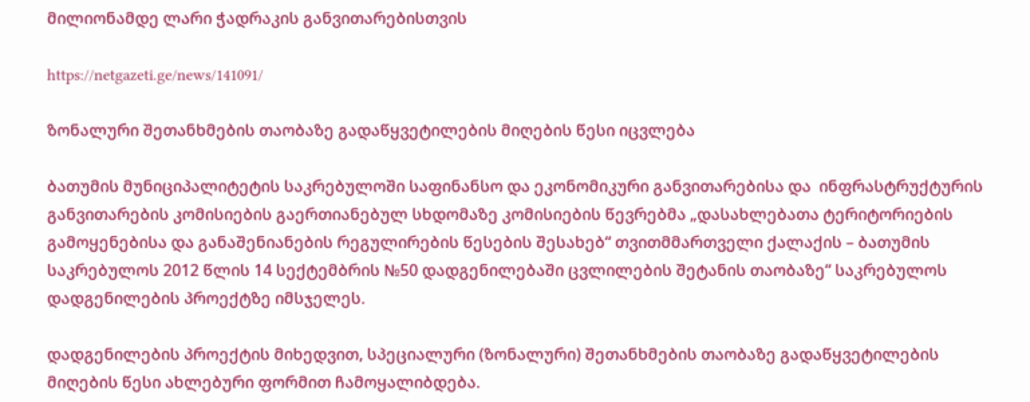მილიონამდე ლარი ჭადრაკის განვითარებისთვის

https://netgazeti.ge/news/141091/

ზონალური შეთანხმების თაობაზე გადაწყვეტილების მიღების წესი იცვლება

ბათუმის მუნიციპალიტეტის საკრებულოში საფინანსო და ეკონომიკური განვითარებისა და  ინფრასტრუქტურის განვითარების კომისიების გაერთიანებულ სხდომაზე კომისიების წევრებმა „დასახლებათა ტერიტორიების გამოყენებისა და განაშენიანების რეგულირების წესების შესახებ“ თვითმმართველი ქალაქის – ბათუმის საკრებულოს 2012 წლის 14 სექტემბრის №50 დადგენილებაში ცვლილების შეტანის თაობაზე“ საკრებულოს დადგენილების პროექტზე იმსჯელეს.

დადგენილების პროექტის მიხედვით, სპეციალური (ზონალური) შეთანხმების თაობაზე გადაწყვეტილების მიღების წესი ახლებური ფორმით ჩამოყალიბდება.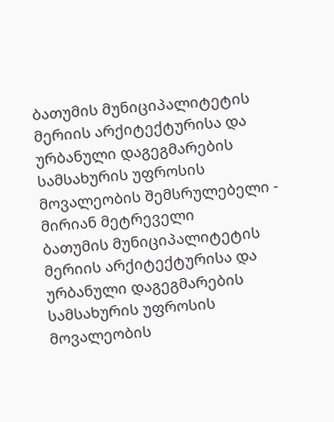ბათუმის მუნიციპალიტეტის მერიის არქიტექტურისა და ურბანული დაგეგმარების სამსახურის უფროსის მოვალეობის შემსრულებელი - მირიან მეტრეველი
ბათუმის მუნიციპალიტეტის მერიის არქიტექტურისა და ურბანული დაგეგმარების სამსახურის უფროსის მოვალეობის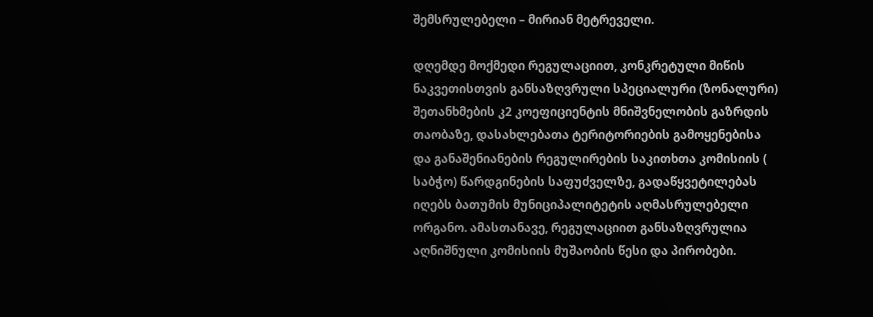შემსრულებელი – მირიან მეტრეველი.

დღემდე მოქმედი რეგულაციით, კონკრეტული მიწის ნაკვეთისთვის განსაზღვრული სპეციალური (ზონალური) შეთანხმების კ2 კოეფიციენტის მნიშვნელობის გაზრდის თაობაზე, დასახლებათა ტერიტორიების გამოყენებისა და განაშენიანების რეგულირების საკითხთა კომისიის ( საბჭო) წარდგინების საფუძველზე, გადაწყვეტილებას იღებს ბათუმის მუნიციპალიტეტის აღმასრულებელი ორგანო. ამასთანავე, რეგულაციით განსაზღვრულია აღნიშნული კომისიის მუშაობის წესი და პირობები.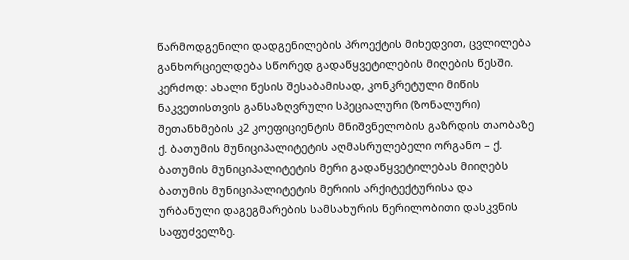წარმოდგენილი დადგენილების პროექტის მიხედვით, ცვლილება განხორციელდება სწორედ გადაწყვეტილების მიღების წესში. კერძოდ: ახალი წესის შესაბამისად, კონკრეტული მიწის ნაკვეთისთვის განსაზღვრული სპეციალური (ზონალური) შეთანხმების კ2 კოეფიციენტის მნიშვნელობის გაზრდის თაობაზე ქ. ბათუმის მუნიციპალიტეტის აღმასრულებელი ორგანო – ქ. ბათუმის მუნიციპალიტეტის მერი გადაწყვეტილებას მიიღებს ბათუმის მუნიციპალიტეტის მერიის არქიტექტურისა და ურბანული დაგეგმარების სამსახურის წერილობითი დასკვნის საფუძველზე.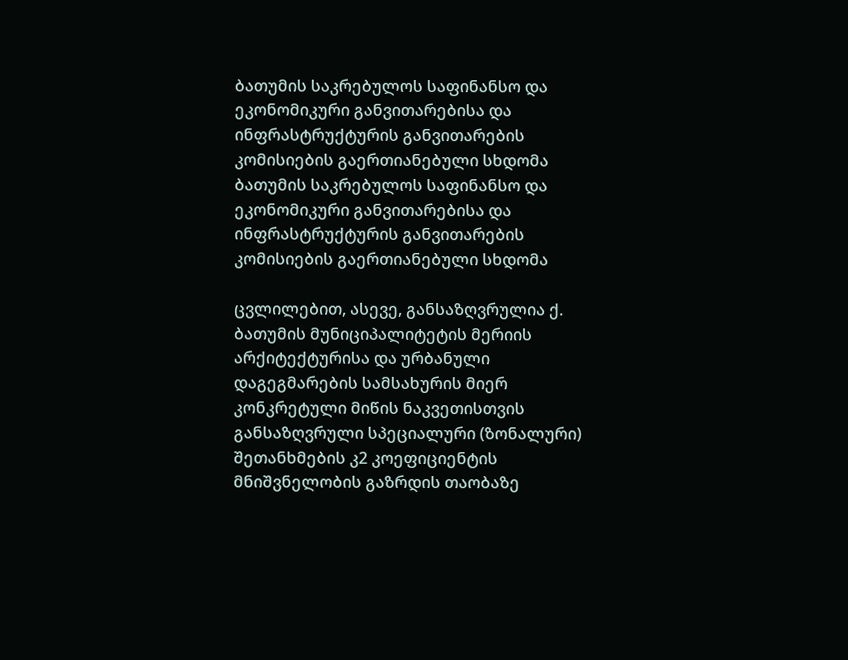ბათუმის საკრებულოს საფინანსო და ეკონომიკური განვითარებისა და ინფრასტრუქტურის განვითარების კომისიების გაერთიანებული სხდომა
ბათუმის საკრებულოს საფინანსო და ეკონომიკური განვითარებისა და ინფრასტრუქტურის განვითარების კომისიების გაერთიანებული სხდომა

ცვლილებით, ასევე, განსაზღვრულია ქ. ბათუმის მუნიციპალიტეტის მერიის არქიტექტურისა და ურბანული დაგეგმარების სამსახურის მიერ კონკრეტული მიწის ნაკვეთისთვის განსაზღვრული სპეციალური (ზონალური) შეთანხმების კ2 კოეფიციენტის მნიშვნელობის გაზრდის თაობაზე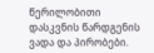წერილობითი დასკვნის წარდგენის ვადა და პირობები.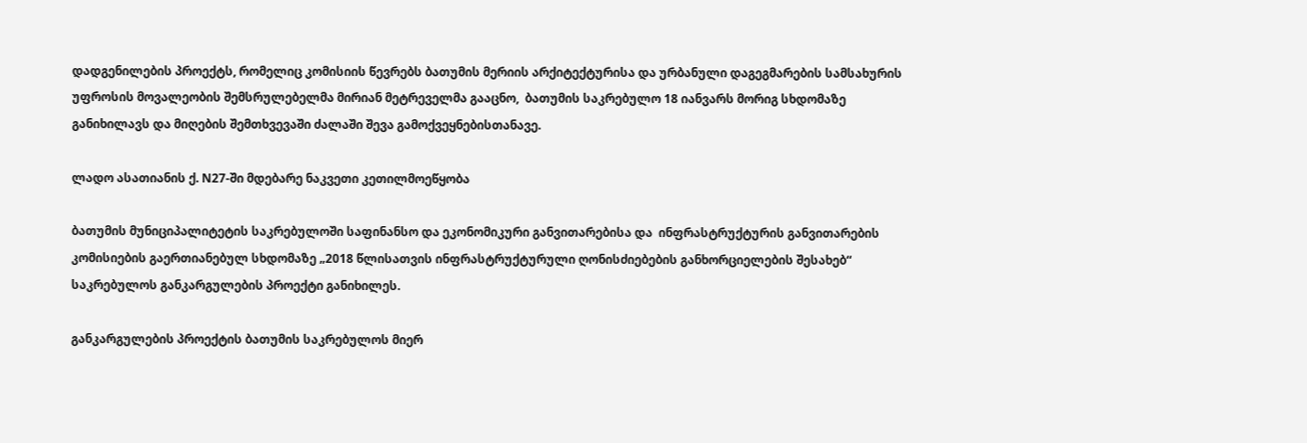დადგენილების პროექტს, რომელიც კომისიის წევრებს ბათუმის მერიის არქიტექტურისა და ურბანული დაგეგმარების სამსახურის უფროსის მოვალეობის შემსრულებელმა მირიან მეტრეველმა გააცნო,  ბათუმის საკრებულო 18 იანვარს მორიგ სხდომაზე განიხილავს და მიღების შემთხვევაში ძალაში შევა გამოქვეყნებისთანავე.

ლადო ასათიანის ქ. N27-ში მდებარე ნაკვეთი კეთილმოეწყობა

ბათუმის მუნიციპალიტეტის საკრებულოში საფინანსო და ეკონომიკური განვითარებისა და  ინფრასტრუქტურის განვითარების კომისიების გაერთიანებულ სხდომაზე „2018 წლისათვის ინფრასტრუქტურული ღონისძიებების განხორციელების შესახებ“ საკრებულოს განკარგულების პროექტი განიხილეს.

განკარგულების პროექტის ბათუმის საკრებულოს მიერ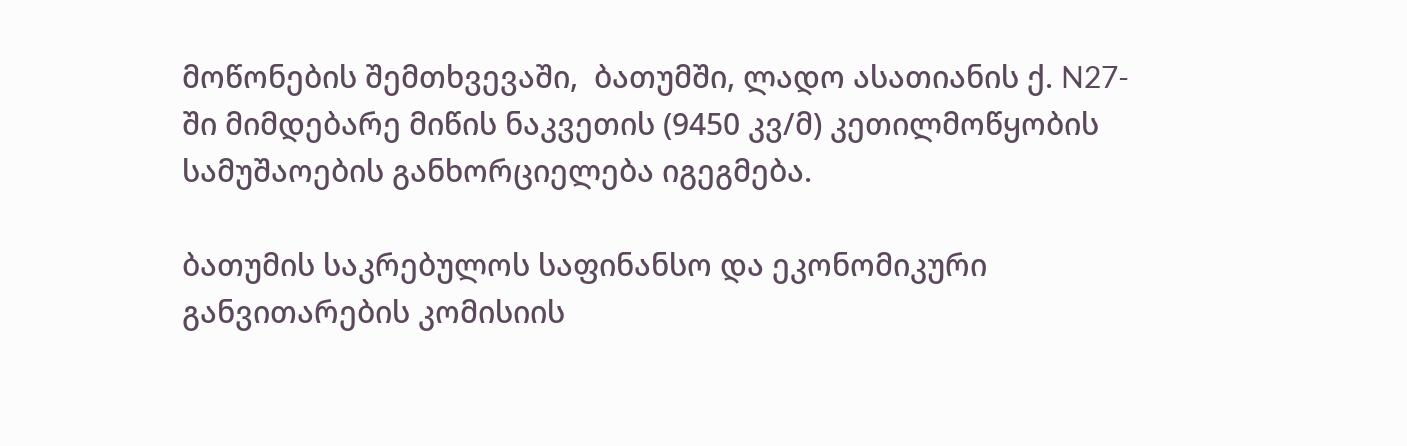მოწონების შემთხვევაში,  ბათუმში, ლადო ასათიანის ქ. N27-ში მიმდებარე მიწის ნაკვეთის (9450 კვ/მ) კეთილმოწყობის სამუშაოების განხორციელება იგეგმება.

ბათუმის საკრებულოს საფინანსო და ეკონომიკური განვითარების კომისიის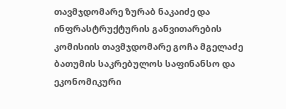თავმჯდომარე ზურაბ ნაკაიძე და ინფრასტრუქტურის განვითარების კომისიის თავმჯდომარე გოჩა მგელაძე
ბათუმის საკრებულოს საფინანსო და ეკონომიკური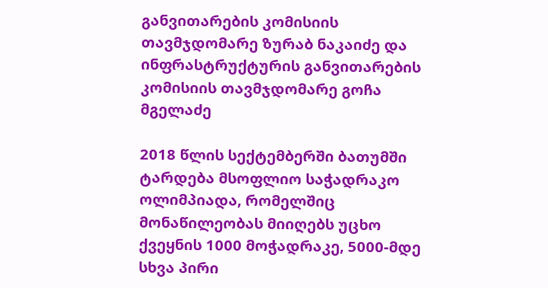განვითარების კომისიის თავმჯდომარე ზურაბ ნაკაიძე და ინფრასტრუქტურის განვითარების კომისიის თავმჯდომარე გოჩა მგელაძე

2018 წლის სექტემბერში ბათუმში ტარდება მსოფლიო საჭადრაკო ოლიმპიადა, რომელშიც მონაწილეობას მიიღებს უცხო ქვეყნის 1000 მოჭადრაკე, 5000-მდე სხვა პირი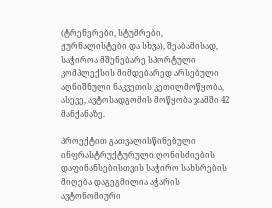(ტრენერები, სტუმრები, ჟურნალისტები და სხვა), შეაბამისად, საჭიროა მშენებარე სპორტული კომპლექსის მიმდებარედ არსებული აღნიშნული ნაკვეთის კეთილმოწყობა, ასევე, ავტოსადგომის მოწყობა ჯამში 42 მანქანაზე.

პროექტით გათვალისწინებული ინფრასტრუქტურული ღონისძიების დაფინანსებისთვის საჭირო სახსრების მიღება დაგეგმილია აჭარის ავტონომიური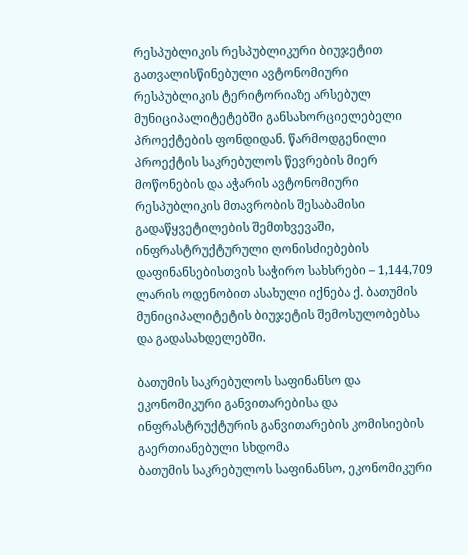რესპუბლიკის რესპუბლიკური ბიუჯეტით გათვალისწინებული ავტონომიური რესპუბლიკის ტერიტორიაზე არსებულ მუნიციპალიტეტებში განსახორციელებელი პროექტების ფონდიდან. წარმოდგენილი პროექტის საკრებულოს წევრების მიერ მოწონების და აჭარის ავტონომიური რესპუბლიკის მთავრობის შესაბამისი გადაწყვეტილების შემთხვევაში, ინფრასტრუქტურული ღონისძიებების დაფინანსებისთვის საჭირო სახსრები – 1,144,709 ლარის ოდენობით ასახული იქნება ქ. ბათუმის მუნიციპალიტეტის ბიუჯეტის შემოსულობებსა და გადასახდელებში.

ბათუმის საკრებულოს საფინანსო და ეკონომიკური განვითარებისა და ინფრასტრუქტურის განვითარების კომისიების გაერთიანებული სხდომა
ბათუმის საკრებულოს საფინანსო, ეკონომიკური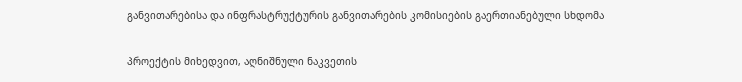განვითარებისა და ინფრასტრუქტურის განვითარების კომისიების გაერთიანებული სხდომა

პროექტის მიხედვით, აღნიშნული ნაკვეთის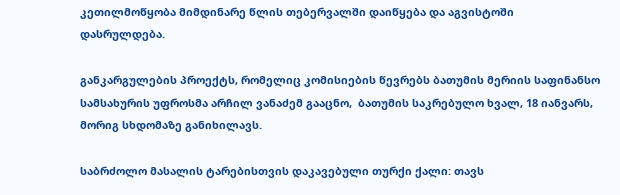კეთილმოწყობა მიმდინარე წლის თებერვალში დაიწყება და აგვისტოში დასრულდება.

განკარგულების პროექტს, რომელიც კომისიების წევრებს ბათუმის მერიის საფინანსო სამსახურის უფროსმა არჩილ ვანაძემ გააცნო,  ბათუმის საკრებულო ხვალ, 18 იანვარს, მორიგ სხდომაზე განიხილავს.

საბრძოლო მასალის ტარებისთვის დაკავებული თურქი ქალი: თავს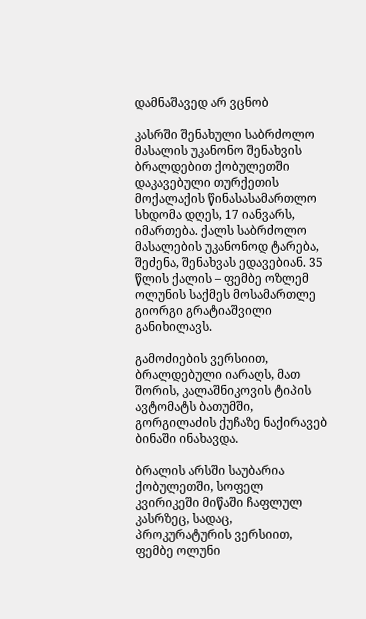დამნაშავედ არ ვცნობ

კასრში შენახული საბრძოლო მასალის უკანონო შენახვის ბრალდებით ქობულეთში დაკავებული თურქეთის მოქალაქის წინასასამართლო სხდომა დღეს, 17 იანვარს, იმართება. ქალს საბრძოლო მასალების უკანონოდ ტარება, შეძენა, შენახვას ედავებიან. 35 წლის ქალის – ფემბე ოზლემ ოლუნის საქმეს მოსამართლე გიორგი გრატიაშვილი განიხილავს.

გამოძიების ვერსიით, ბრალდებული იარაღს, მათ შორის, კალაშნიკოვის ტიპის ავტომატს ბათუმში, გორგილაძის ქუჩაზე ნაქირავებ ბინაში ინახავდა.

ბრალის არსში საუბარია ქობულეთში, სოფელ კვირიკეში მიწაში ჩაფლულ კასრზეც, სადაც, პროკურატურის ვერსიით, ფემბე ოლუნი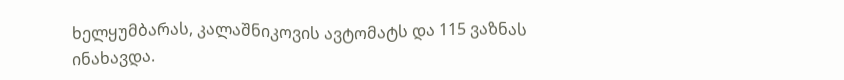ხელყუმბარას, კალაშნიკოვის ავტომატს და 115 ვაზნას ინახავდა.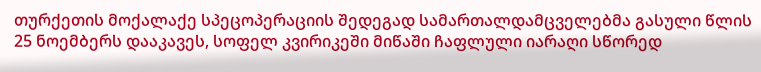თურქეთის მოქალაქე სპეცოპერაციის შედეგად სამართალდამცველებმა გასული წლის 25 ნოემბერს დააკავეს, სოფელ კვირიკეში მიწაში ჩაფლული იარაღი სწორედ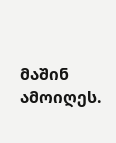მაშინ ამოიღეს.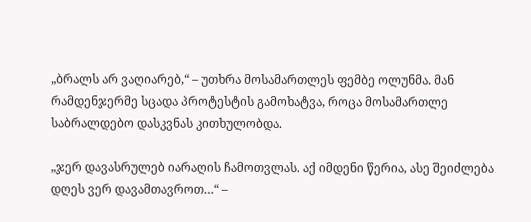„ბრალს არ ვაღიარებ,“ – უთხრა მოსამართლეს ფემბე ოლუნმა. მან რამდენჯერმე სცადა პროტესტის გამოხატვა, როცა მოსამართლე საბრალდებო დასკვნას კითხულობდა.

„ჯერ დავასრულებ იარაღის ჩამოთვლას. აქ იმდენი წერია, ასე შეიძლება დღეს ვერ დავამთავროთ…“ –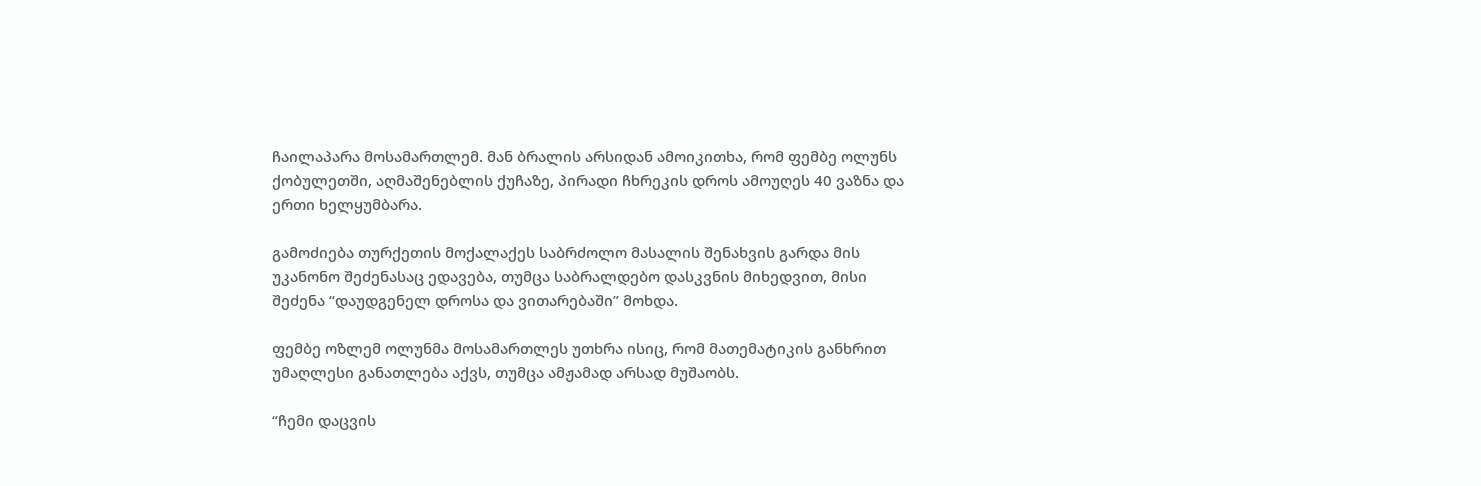ჩაილაპარა მოსამართლემ. მან ბრალის არსიდან ამოიკითხა, რომ ფემბე ოლუნს ქობულეთში, აღმაშენებლის ქუჩაზე, პირადი ჩხრეკის დროს ამოუღეს 40 ვაზნა და ერთი ხელყუმბარა.

გამოძიება თურქეთის მოქალაქეს საბრძოლო მასალის შენახვის გარდა მის უკანონო შეძენასაც ედავება, თუმცა საბრალდებო დასკვნის მიხედვით, მისი შეძენა “დაუდგენელ დროსა და ვითარებაში” მოხდა.

ფემბე ოზლემ ოლუნმა მოსამართლეს უთხრა ისიც, რომ მათემატიკის განხრით უმაღლესი განათლება აქვს, თუმცა ამჟამად არსად მუშაობს.

“ჩემი დაცვის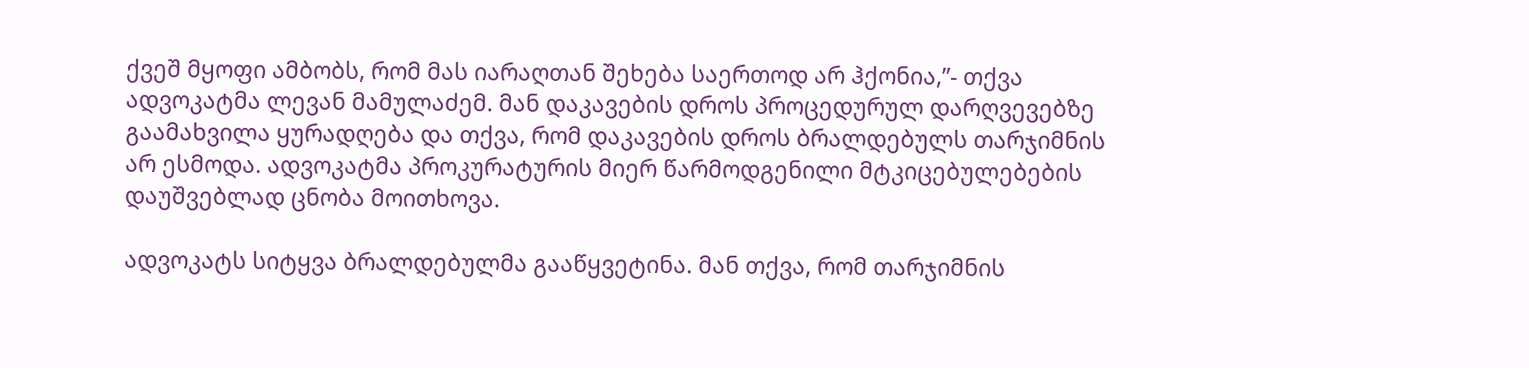ქვეშ მყოფი ამბობს, რომ მას იარაღთან შეხება საერთოდ არ ჰქონია,”- თქვა ადვოკატმა ლევან მამულაძემ. მან დაკავების დროს პროცედურულ დარღვევებზე გაამახვილა ყურადღება და თქვა, რომ დაკავების დროს ბრალდებულს თარჯიმნის არ ესმოდა. ადვოკატმა პროკურატურის მიერ წარმოდგენილი მტკიცებულებების დაუშვებლად ცნობა მოითხოვა.

ადვოკატს სიტყვა ბრალდებულმა გააწყვეტინა. მან თქვა, რომ თარჯიმნის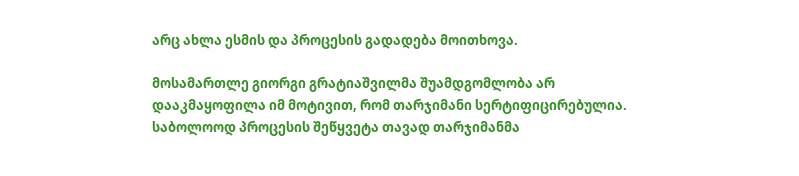არც ახლა ესმის და პროცესის გადადება მოითხოვა.

მოსამართლე გიორგი გრატიაშვილმა შუამდგომლობა არ დააკმაყოფილა იმ მოტივით, რომ თარჯიმანი სერტიფიცირებულია. საბოლოოდ პროცესის შეწყვეტა თავად თარჯიმანმა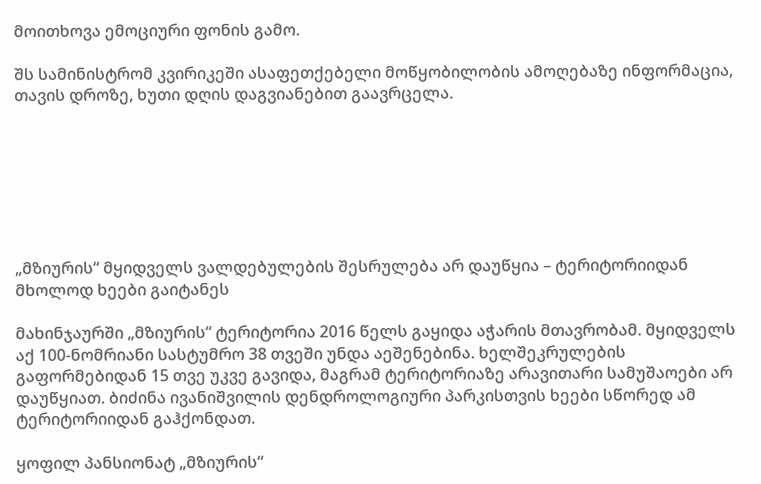მოითხოვა ემოციური ფონის გამო.

შს სამინისტრომ კვირიკეში ასაფეთქებელი მოწყობილობის ამოღებაზე ინფორმაცია, თავის დროზე, ხუთი დღის დაგვიანებით გაავრცელა.







„მზიურის“ მყიდველს ვალდებულების შესრულება არ დაუწყია – ტერიტორიიდან მხოლოდ ხეები გაიტანეს

მახინჯაურში „მზიურის“ ტერიტორია 2016 წელს გაყიდა აჭარის მთავრობამ. მყიდველს აქ 100-ნომრიანი სასტუმრო 38 თვეში უნდა აეშენებინა. ხელშეკრულების გაფორმებიდან 15 თვე უკვე გავიდა, მაგრამ ტერიტორიაზე არავითარი სამუშაოები არ დაუწყიათ. ბიძინა ივანიშვილის დენდროლოგიური პარკისთვის ხეები სწორედ ამ ტერიტორიიდან გაჰქონდათ.

ყოფილ პანსიონატ „მზიურის“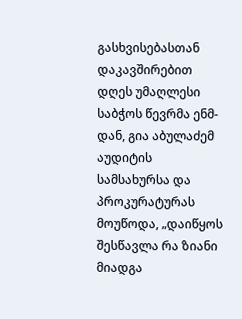გასხვისებასთან დაკავშირებით დღეს უმაღლესი საბჭოს წევრმა ენმ-დან, გია აბულაძემ აუდიტის სამსახურსა და პროკურატურას მოუწოდა, „დაიწყოს შესწავლა რა ზიანი მიადგა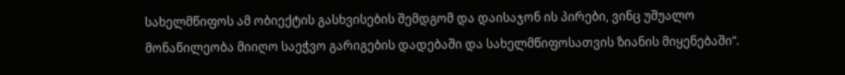სახელმწიფოს ამ ობიექტის გასხვისების შემდგომ და დაისაჯონ ის პირები, ვინც უშუალო მონაწილეობა მიიღო საეჭვო გარიგების დადებაში და სახელმწიფოსათვის ზიანის მიყენებაში“.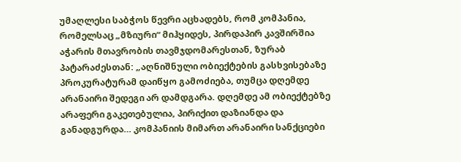უმაღლესი საბჭოს წევრი აცხადებს, რომ კომპანია, რომელსაც „მზიური“ მიჰყიდეს, პირდაპირ კავშირშია აჭარის მთავრობის თავმჯდომარესთან, ზურაბ პატარაძესთან: „აღნიშნული ობიექტების გასხვისებაზე პროკურატურამ დაიწყო გამოძიება, თუმცა დღემდე არანაირი შედეგი არ დამდგარა. დღემდე ამ ობიექტებზე არაფერი გაკეთებულია, პირიქით დაზიანდა და განადგურდა… კომპანიის მიმართ არანაირი სანქციები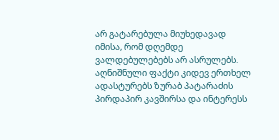არ გატარებულა მიუხედავად იმისა, რომ დღემდე ვალდებულებებს არ ასრულებს. აღნიშნული ფაქტი კიდევ ერთხელ ადასტურებს ზურაბ პატარაძის პირდაპირ კავშირსა და ინტერესს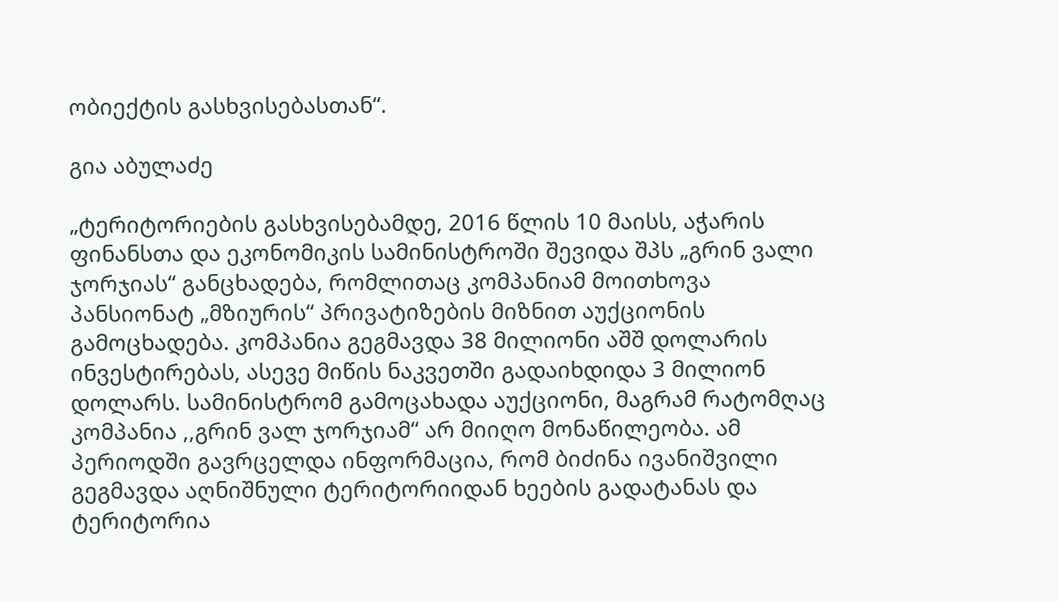ობიექტის გასხვისებასთან“.

გია აბულაძე

„ტერიტორიების გასხვისებამდე, 2016 წლის 10 მაისს, აჭარის ფინანსთა და ეკონომიკის სამინისტროში შევიდა შპს „გრინ ვალი ჯორჯიას“ განცხადება, რომლითაც კომპანიამ მოითხოვა პანსიონატ „მზიურის“ პრივატიზების მიზნით აუქციონის გამოცხადება. კომპანია გეგმავდა 38 მილიონი აშშ დოლარის ინვესტირებას, ასევე მიწის ნაკვეთში გადაიხდიდა 3 მილიონ დოლარს. სამინისტრომ გამოცახადა აუქციონი, მაგრამ რატომღაც კომპანია ,,გრინ ვალ ჯორჯიამ“ არ მიიღო მონაწილეობა. ამ პერიოდში გავრცელდა ინფორმაცია, რომ ბიძინა ივანიშვილი გეგმავდა აღნიშნული ტერიტორიიდან ხეების გადატანას და ტერიტორია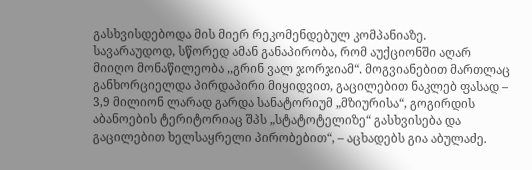გასხვისდებოდა მის მიერ რეკომენდებულ კომპანიაზე. სავარაუდოდ, სწორედ ამან განაპირობა, რომ აუქციონში აღარ მიიღო მონაწილეობა ,,გრინ ვალ ჯორჯიამ“. მოგვიანებით მართლაც განხორციელდა პირდაპირი მიყიდვით, გაცილებით ნაკლებ ფასად – 3,9 მილიონ ლარად გარდა სანატორიუმ „მზიურისა“, გოგირდის აბანოების ტერიტორიაც შპს „სტატოტელიზე“ გასხვისება და გაცილებით ხელსაყრელი პირობებით“, – აცხადებს გია აბულაძე.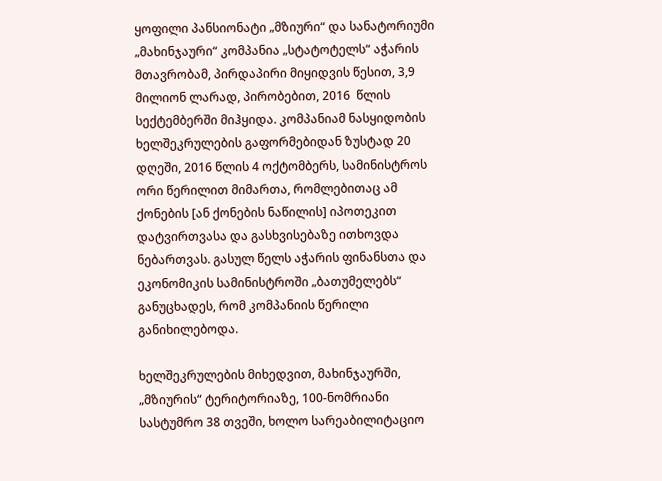ყოფილი პანსიონატი „მზიური“ და სანატორიუმი „მახინჯაური“ კომპანია „სტატოტელს“ აჭარის მთავრობამ, პირდაპირი მიყიდვის წესით, 3,9 მილიონ ლარად, პირობებით, 2016  წლის სექტემბერში მიჰყიდა. კომპანიამ ნასყიდობის ხელშეკრულების გაფორმებიდან ზუსტად 20 დღეში, 2016 წლის 4 ოქტომბერს, სამინისტროს ორი წერილით მიმართა, რომლებითაც ამ ქონების [ან ქონების ნაწილის] იპოთეკით დატვირთვასა და გასხვისებაზე ითხოვდა ნებართვას. გასულ წელს აჭარის ფინანსთა და ეკონომიკის სამინისტროში „ბათუმელებს“ განუცხადეს, რომ კომპანიის წერილი განიხილებოდა.

ხელშეკრულების მიხედვით, მახინჯაურში, „მზიურის“ ტერიტორიაზე, 100-ნომრიანი სასტუმრო 38 თვეში, ხოლო სარეაბილიტაციო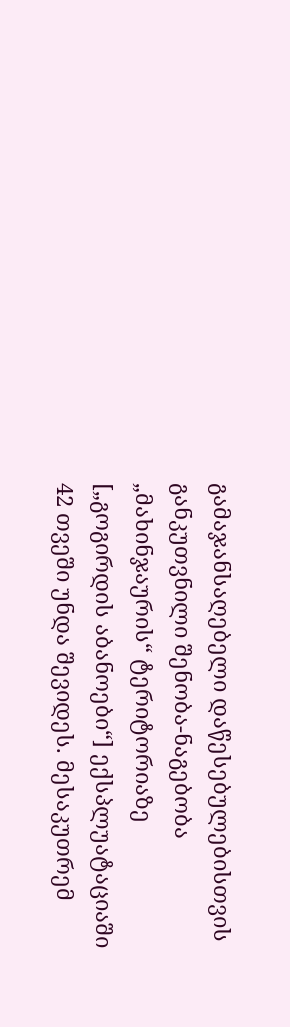გამაჯანსაღებელი დაწესებულებისთვის განკუთვნილი შენობა-ნაგებობა „მახინჯაურის“ ტერიტორიაზე [„გოგირდის აბანოები“] ექსპლუატაციაში 42 თვეში უნდა შევიდეს. მესაკუთრემ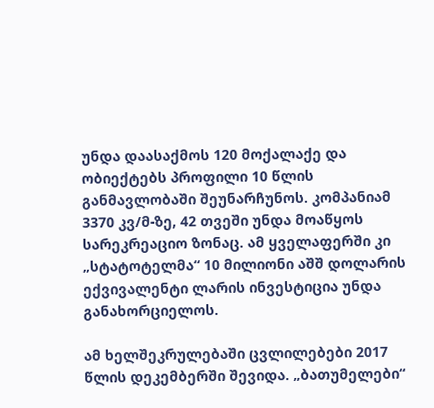უნდა დაასაქმოს 120 მოქალაქე და ობიექტებს პროფილი 10 წლის განმავლობაში შეუნარჩუნოს. კომპანიამ 3370 კვ/მ-ზე, 42 თვეში უნდა მოაწყოს სარეკრეაციო ზონაც. ამ ყველაფერში კი „სტატოტელმა“ 10 მილიონი აშშ დოლარის ექვივალენტი ლარის ინვესტიცია უნდა განახორციელოს.

ამ ხელშეკრულებაში ცვლილებები 2017 წლის დეკემბერში შევიდა. „ბათუმელები“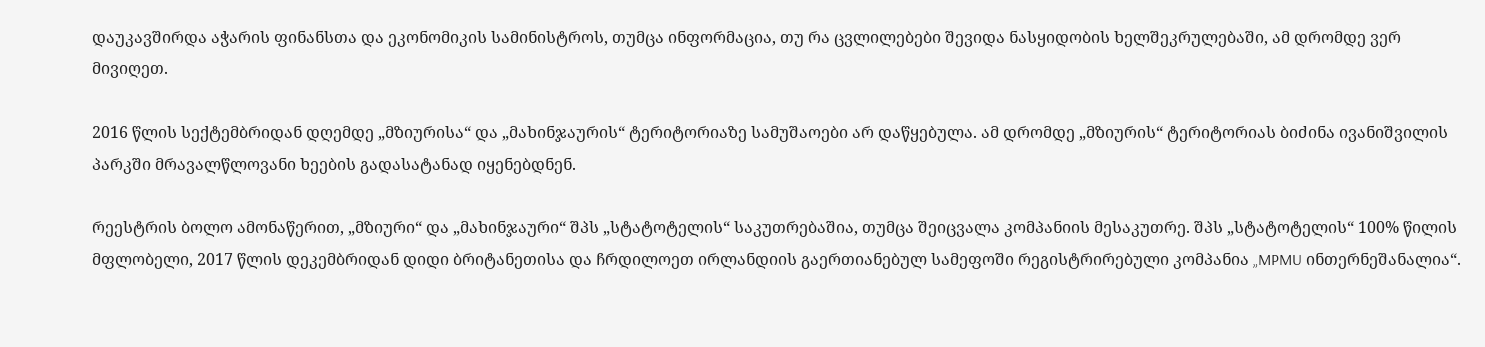დაუკავშირდა აჭარის ფინანსთა და ეკონომიკის სამინისტროს, თუმცა ინფორმაცია, თუ რა ცვლილებები შევიდა ნასყიდობის ხელშეკრულებაში, ამ დრომდე ვერ მივიღეთ.

2016 წლის სექტემბრიდან დღემდე „მზიურისა“ და „მახინჯაურის“ ტერიტორიაზე სამუშაოები არ დაწყებულა. ამ დრომდე „მზიურის“ ტერიტორიას ბიძინა ივანიშვილის პარკში მრავალწლოვანი ხეების გადასატანად იყენებდნენ.

რეესტრის ბოლო ამონაწერით, „მზიური“ და „მახინჯაური“ შპს „სტატოტელის“ საკუთრებაშია, თუმცა შეიცვალა კომპანიის მესაკუთრე. შპს „სტატოტელის“ 100% წილის მფლობელი, 2017 წლის დეკემბრიდან დიდი ბრიტანეთისა და ჩრდილოეთ ირლანდიის გაერთიანებულ სამეფოში რეგისტრირებული კომპანია „MPMU ინთერნეშანალია“.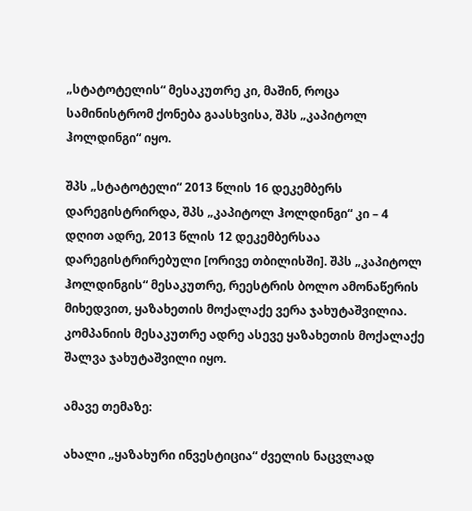„სტატოტელის“ მესაკუთრე კი, მაშინ, როცა სამინისტრომ ქონება გაასხვისა, შპს „კაპიტოლ ჰოლდინგი“ იყო.

შპს „სტატოტელი“ 2013 წლის 16 დეკემბერს დარეგისტრირდა, შპს „კაპიტოლ ჰოლდინგი“ კი – 4 დღით ადრე, 2013 წლის 12 დეკემბერსაა დარეგისტრირებული [ორივე თბილისში]. შპს „კაპიტოლ ჰოლდინგის“ მესაკუთრე, რეესტრის ბოლო ამონაწერის მიხედვით, ყაზახეთის მოქალაქე ვერა ჯახუტაშვილია. კომპანიის მესაკუთრე ადრე ასევე ყაზახეთის მოქალაქე შალვა ჯახუტაშვილი იყო.

ამავე თემაზე:

ახალი „ყაზახური ინვესტიცია“ ძველის ნაცვლად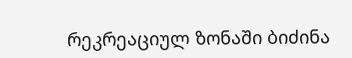რეკრეაციულ ზონაში ბიძინა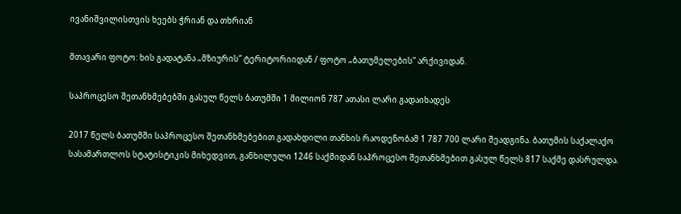ივანიშვილისთვის ხეებს ჭრიან და თხრიან

მთავარი ფოტო: ხის გადატანა „მზიურის“ ტერიტორიიდან / ფოტო „ბათუმელების“ არქივიდან.

საპროცესო შეთანხმებებში გასულ წელს ბათუმში 1 მილიონ 787 ათასი ლარი გადაიხადეს

2017 წელს ბათუმში საპროცესო შეთანხმებებით გადახდილი თანხის რაოდენობამ 1 787 700 ლარი შეადგინა. ბათუმის საქალაქო სასამართლოს სტატისტიკის მიხედვით, განხილული 1246 საქმიდან საპროცესო შეთანხმებით გასულ წელს 817 საქმე დასრულდა.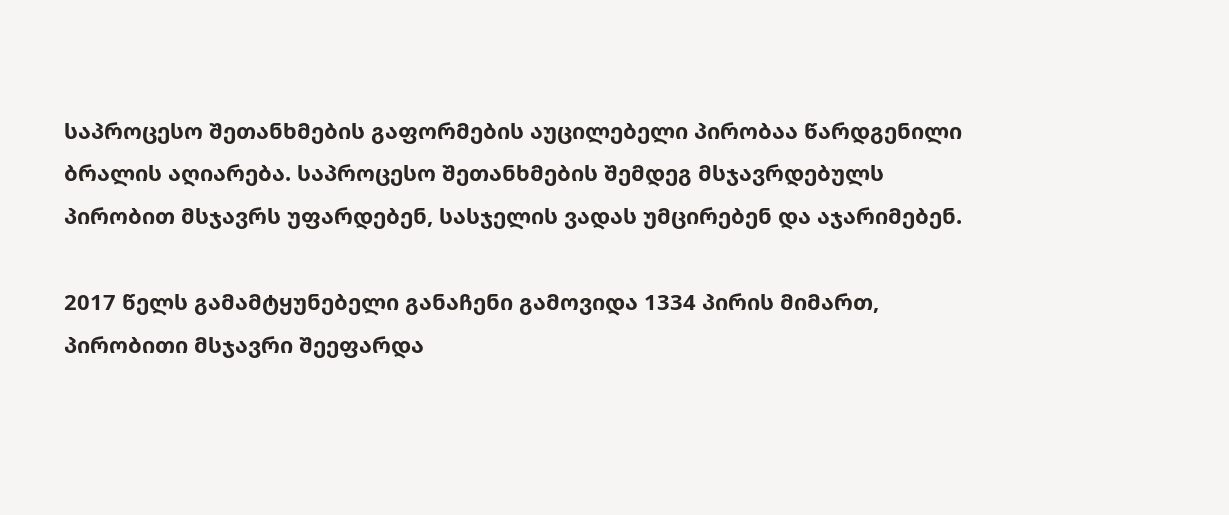საპროცესო შეთანხმების გაფორმების აუცილებელი პირობაა წარდგენილი ბრალის აღიარება. საპროცესო შეთანხმების შემდეგ მსჯავრდებულს პირობით მსჯავრს უფარდებენ, სასჯელის ვადას უმცირებენ და აჯარიმებენ.

2017 წელს გამამტყუნებელი განაჩენი გამოვიდა 1334 პირის მიმართ, პირობითი მსჯავრი შეეფარდა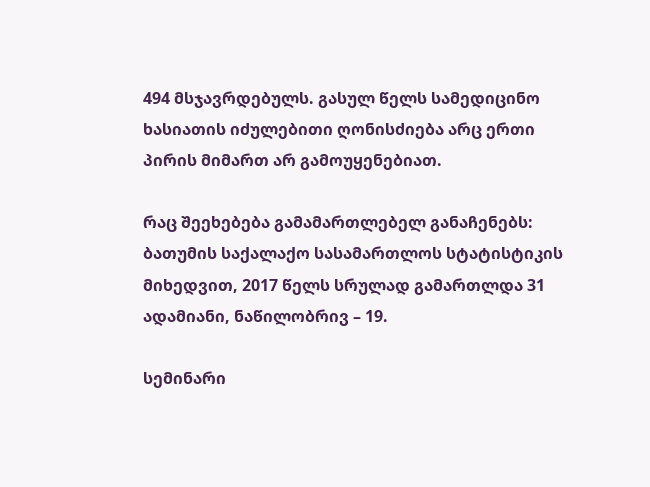494 მსჯავრდებულს. გასულ წელს სამედიცინო ხასიათის იძულებითი ღონისძიება არც ერთი პირის მიმართ არ გამოუყენებიათ.

რაც შეეხებება გამამართლებელ განაჩენებს: ბათუმის საქალაქო სასამართლოს სტატისტიკის მიხედვით, 2017 წელს სრულად გამართლდა 31 ადამიანი, ნაწილობრივ – 19.

სემინარი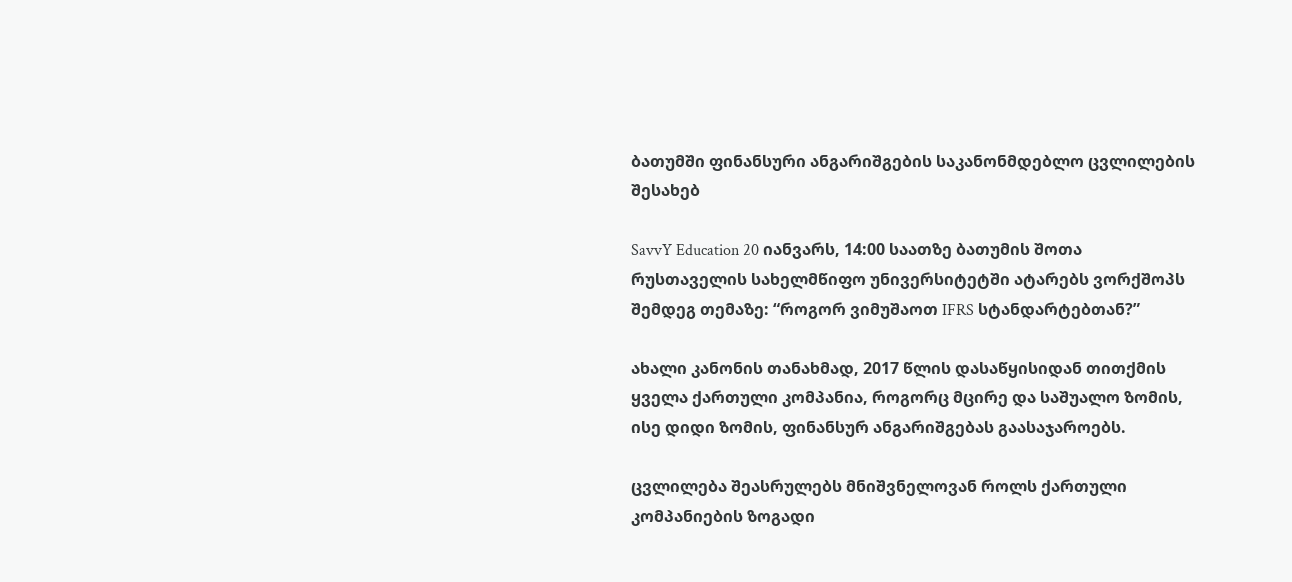ბათუმში ფინანსური ანგარიშგების საკანონმდებლო ცვლილების შესახებ

SavvY Education 20 იანვარს, 14:00 საათზე ბათუმის შოთა რუსთაველის სახელმწიფო უნივერსიტეტში ატარებს ვორქშოპს შემდეგ თემაზე: “როგორ ვიმუშაოთ IFRS სტანდარტებთან?”

ახალი კანონის თანახმად, 2017 წლის დასაწყისიდან თითქმის ყველა ქართული კომპანია, როგორც მცირე და საშუალო ზომის, ისე დიდი ზომის, ფინანსურ ანგარიშგებას გაასაჯაროებს.

ცვლილება შეასრულებს მნიშვნელოვან როლს ქართული კომპანიების ზოგადი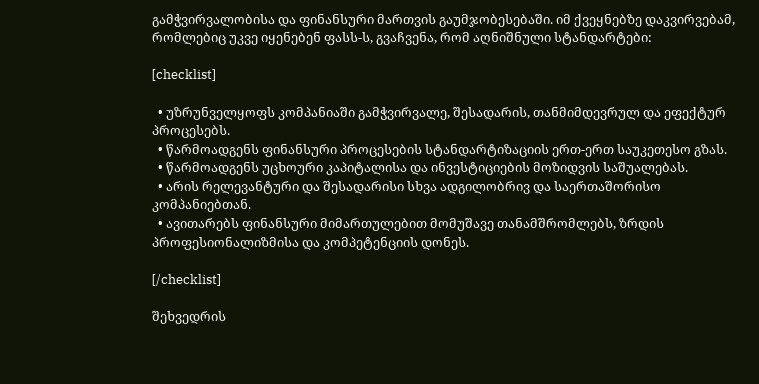გამჭვირვალობისა და ფინანსური მართვის გაუმჯობესებაში. იმ ქვეყნებზე დაკვირვებამ, რომლებიც უკვე იყენებენ ფასს-ს, გვაჩვენა, რომ აღნიშნული სტანდარტები:

[checklist]

  • უზრუნველყოფს კომპანიაში გამჭვირვალე, შესადარის, თანმიმდევრულ და ეფექტურ პროცესებს.
  • წარმოადგენს ფინანსური პროცესების სტანდარტიზაციის ერთ-ერთ საუკეთესო გზას.
  • წარმოადგენს უცხოური კაპიტალისა და ინვესტიციების მოზიდვის საშუალებას.
  • არის რელევანტური და შესადარისი სხვა ადგილობრივ და საერთაშორისო კომპანიებთან.
  • ავითარებს ფინანსური მიმართულებით მომუშავე თანამშრომლებს, ზრდის პროფესიონალიზმისა და კომპეტენციის დონეს.

[/checklist]

შეხვედრის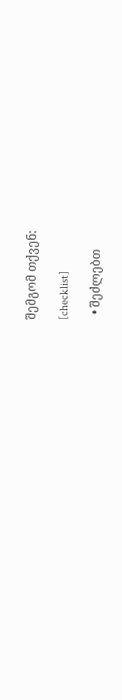შემგომ თქვენ:

[checklist]

  • შეძლებთ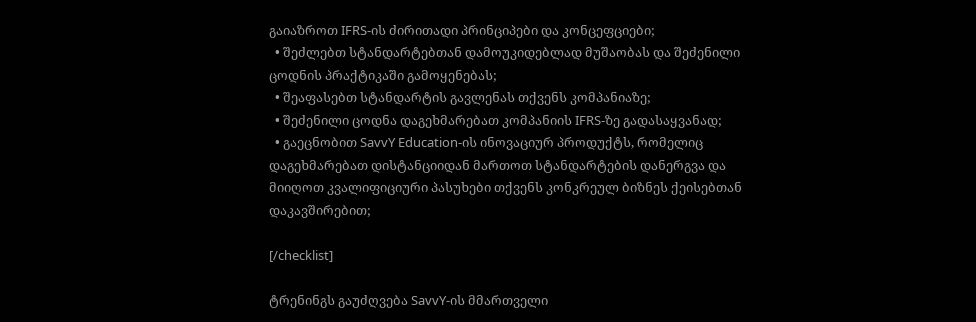გაიაზროთ IFRS-ის ძირითადი პრინციპები და კონცეფციები;
  • შეძლებთ სტანდარტებთან დამოუკიდებლად მუშაობას და შეძენილი ცოდნის პრაქტიკაში გამოყენებას;
  • შეაფასებთ სტანდარტის გავლენას თქვენს კომპანიაზე;
  • შეძენილი ცოდნა დაგეხმარებათ კომპანიის IFRS-ზე გადასაყვანად;
  • გაეცნობით SavvY Education-ის ინოვაციურ პროდუქტს, რომელიც დაგეხმარებათ დისტანციიდან მართოთ სტანდარტების დანერგვა და მიიღოთ კვალიფიციური პასუხები თქვენს კონკრეულ ბიზნეს ქეისებთან დაკავშირებით;

[/checklist]

ტრენინგს გაუძღვება SavvY-ის მმართველი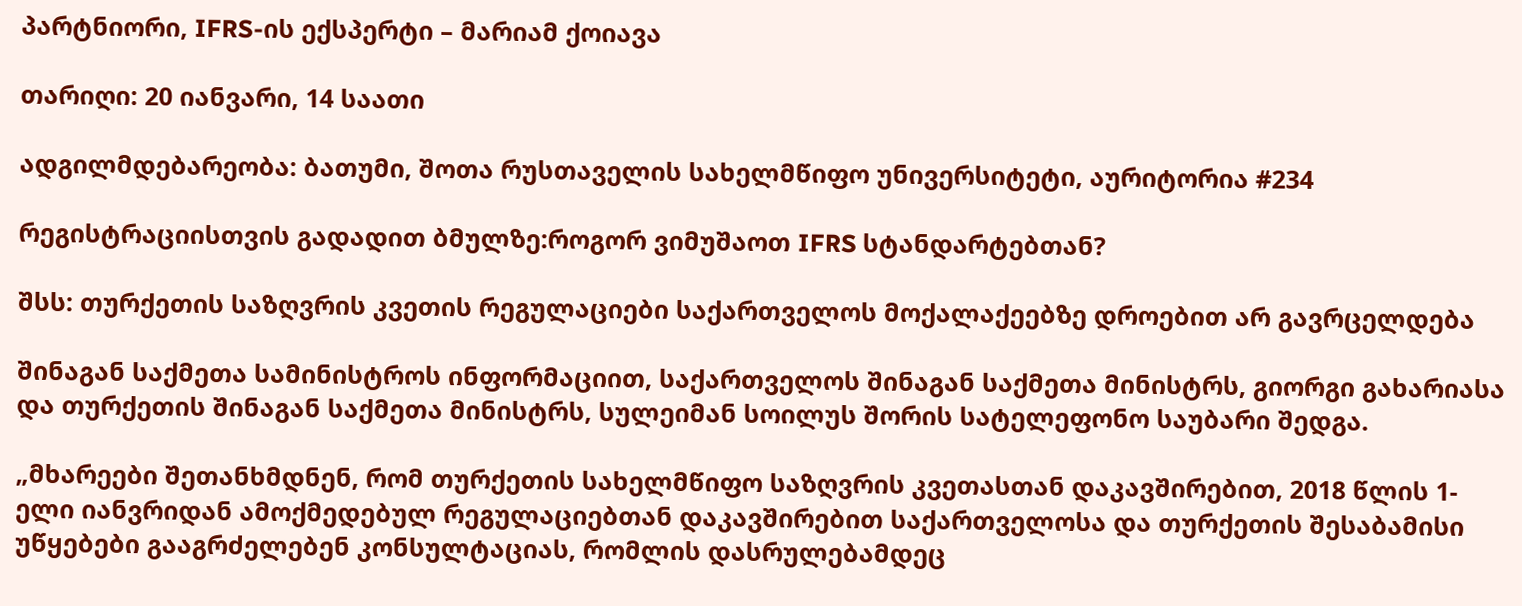პარტნიორი, IFRS-ის ექსპერტი – მარიამ ქოიავა

თარიღი: 20 იანვარი, 14 საათი

ადგილმდებარეობა: ბათუმი, შოთა რუსთაველის სახელმწიფო უნივერსიტეტი, აურიტორია #234

რეგისტრაციისთვის გადადით ბმულზე:როგორ ვიმუშაოთ IFRS სტანდარტებთან?

შსს: თურქეთის საზღვრის კვეთის რეგულაციები საქართველოს მოქალაქეებზე დროებით არ გავრცელდება

შინაგან საქმეთა სამინისტროს ინფორმაციით, საქართველოს შინაგან საქმეთა მინისტრს, გიორგი გახარიასა და თურქეთის შინაგან საქმეთა მინისტრს, სულეიმან სოილუს შორის სატელეფონო საუბარი შედგა.

„მხარეები შეთანხმდნენ, რომ თურქეთის სახელმწიფო საზღვრის კვეთასთან დაკავშირებით, 2018 წლის 1-ელი იანვრიდან ამოქმედებულ რეგულაციებთან დაკავშირებით საქართველოსა და თურქეთის შესაბამისი უწყებები გააგრძელებენ კონსულტაციას, რომლის დასრულებამდეც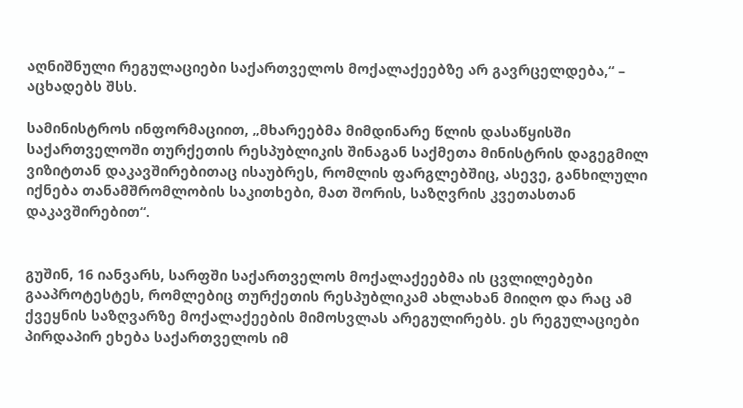აღნიშნული რეგულაციები საქართველოს მოქალაქეებზე არ გავრცელდება,“ – აცხადებს შსს.

სამინისტროს ინფორმაციით, „მხარეებმა მიმდინარე წლის დასაწყისში საქართველოში თურქეთის რესპუბლიკის შინაგან საქმეთა მინისტრის დაგეგმილ ვიზიტთან დაკავშირებითაც ისაუბრეს, რომლის ფარგლებშიც, ასევე, განხილული იქნება თანამშრომლობის საკითხები, მათ შორის, საზღვრის კვეთასთან დაკავშირებით“.


გუშინ, 16 იანვარს, სარფში საქართველოს მოქალაქეებმა ის ცვლილებები გააპროტესტეს, რომლებიც თურქეთის რესპუბლიკამ ახლახან მიიღო და რაც ამ ქვეყნის საზღვარზე მოქალაქეების მიმოსვლას არეგულირებს. ეს რეგულაციები პირდაპირ ეხება საქართველოს იმ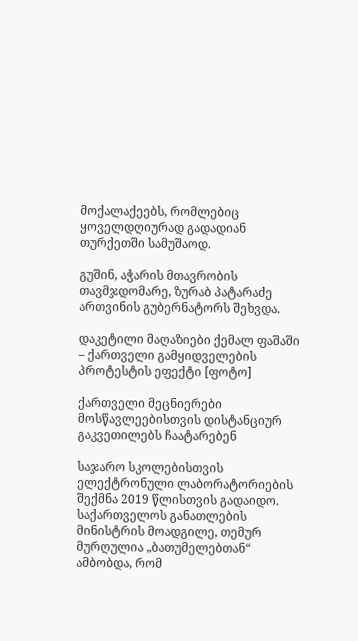მოქალაქეებს, რომლებიც ყოველდღიურად გადადიან თურქეთში სამუშაოდ.

გუშინ, აჭარის მთავრობის თავმჯდომარე, ზურაბ პატარაძე ართვინის გუბერნატორს შეხვდა.

დაკეტილი მაღაზიები ქემალ ფაშაში – ქართველი გამყიდველების პროტესტის ეფექტი [ფოტო]

ქართველი მეცნიერები მოსწავლეებისთვის დისტანციურ გაკვეთილებს ჩაატარებენ

საჯარო სკოლებისთვის ელექტრონული ლაბორატორიების შექმნა 2019 წლისთვის გადაიდო. საქართველოს განათლების მინისტრის მოადგილე, თემურ მურღულია „ბათუმელებთან“ ამბობდა, რომ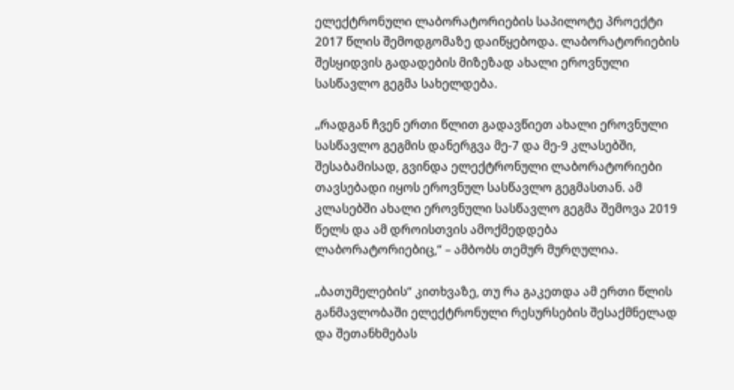ელექტრონული ლაბორატორიების საპილოტე პროექტი 2017 წლის შემოდგომაზე დაიწყებოდა. ლაბორატორიების შესყიდვის გადადების მიზეზად ახალი ეროვნული სასწავლო გეგმა სახელდება.

„რადგან ჩვენ ერთი წლით გადავწიეთ ახალი ეროვნული სასწავლო გეგმის დანერგვა მე-7 და მე-9 კლასებში, შესაბამისად, გვინდა ელექტრონული ლაბორატორიები თავსებადი იყოს ეროვნულ სასწავლო გეგმასთან. ამ კლასებში ახალი ეროვნული სასწავლო გეგმა შემოვა 2019 წელს და ამ დროისთვის ამოქმედდება ლაბორატორიებიც,“ – ამბობს თემურ მურღულია.

„ბათუმელების“ კითხვაზე, თუ რა გაკეთდა ამ ერთი წლის განმავლობაში ელექტრონული რესურსების შესაქმნელად და შეთანხმებას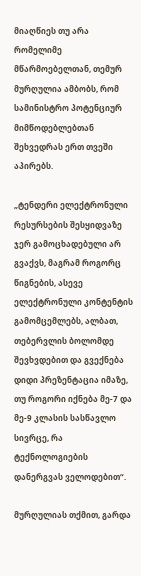მიაღწიეს თუ არა რომელიმე მწარმოებელთან, თემურ მურღულია ამბობს, რომ სამინისტრო პოტენციურ მიმწოდებლებთან შეხვედრას ერთ თვეში აპირებს.

„ტენდერი ელექტრონული რესურსების შესყიდვაზე ჯერ გამოცხადებული არ გვაქვს, მაგრამ როგორც წიგნების, ასევე ელექტრონული კონტენტის გამომცემლებს, ალბათ, თებერვლის ბოლომდე შევხვდებით და გვექნება დიდი პრეზენტაცია იმაზე, თუ როგორი იქნება მე-7 და მე-9 კლასის სასწავლო სივრცე, რა ტექნოლოგიების დანერგვას ველოდებით“.

მურღულიას თქმით, გარდა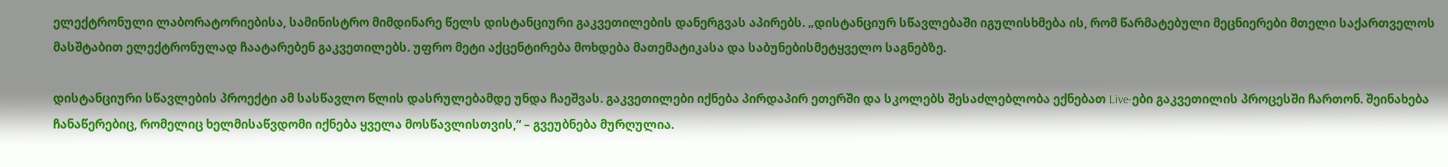ელექტრონული ლაბორატორიებისა, სამინისტრო მიმდინარე წელს დისტანციური გაკვეთილების დანერგვას აპირებს. „დისტანციურ სწავლებაში იგულისხმება ის, რომ წარმატებული მეცნიერები მთელი საქართველოს მასშტაბით ელექტრონულად ჩაატარებენ გაკვეთილებს. უფრო მეტი აქცენტირება მოხდება მათემატიკასა და საბუნებისმეტყველო საგნებზე.

დისტანციური სწავლების პროექტი ამ სასწავლო წლის დასრულებამდე უნდა ჩაეშვას. გაკვეთილები იქნება პირდაპირ ეთერში და სკოლებს შესაძლებლობა ექნებათ Live-ები გაკვეთილის პროცესში ჩართონ. შეინახება ჩანაწერებიც, რომელიც ხელმისაწვდომი იქნება ყველა მოსწავლისთვის,“ – გვეუბნება მურღულია.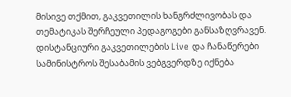მისივე თქმით, გაკვეთილის ხანგრძლივობას და თემატიკას შერჩეული პედაგოგები განსაზღვრავენ. დისტანციური გაკვეთილების Live და ჩანაწერები სამინისტროს შესაბამის ვებგვერდზე იქნება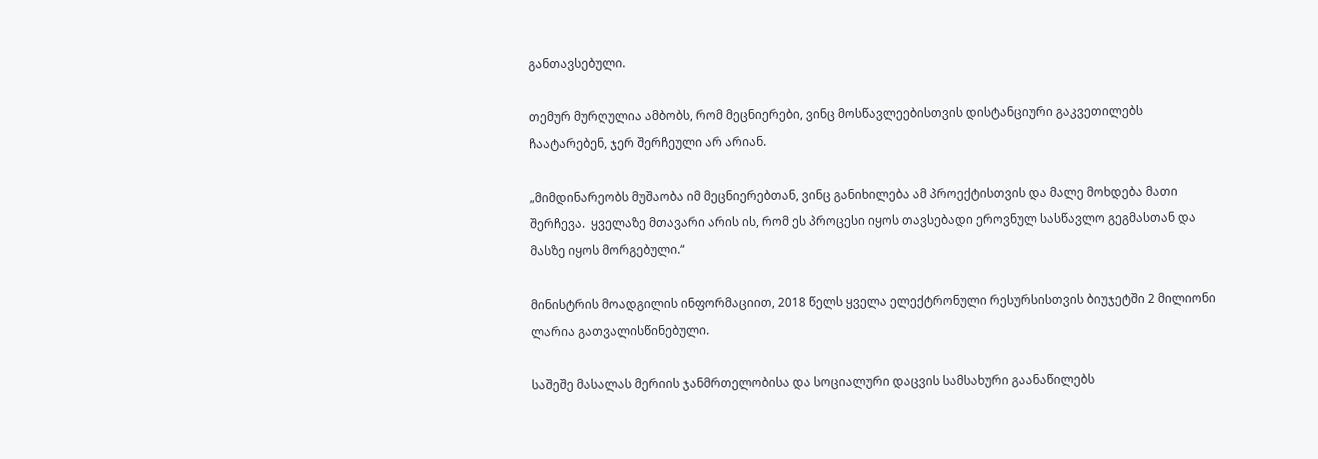განთავსებული.

თემურ მურღულია ამბობს, რომ მეცნიერები, ვინც მოსწავლეებისთვის დისტანციური გაკვეთილებს ჩაატარებენ, ჯერ შერჩეული არ არიან.

„მიმდინარეობს მუშაობა იმ მეცნიერებთან, ვინც განიხილება ამ პროექტისთვის და მალე მოხდება მათი შერჩევა.  ყველაზე მთავარი არის ის, რომ ეს პროცესი იყოს თავსებადი ეროვნულ სასწავლო გეგმასთან და მასზე იყოს მორგებული.“

მინისტრის მოადგილის ინფორმაციით, 2018 წელს ყველა ელექტრონული რესურსისთვის ბიუჯეტში 2 მილიონი ლარია გათვალისწინებული.

საშეშე მასალას მერიის ჯანმრთელობისა და სოციალური დაცვის სამსახური გაანაწილებს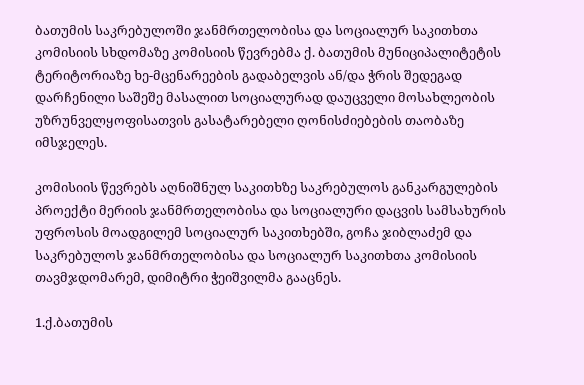ბათუმის საკრებულოში ჯანმრთელობისა და სოციალურ საკითხთა კომისიის სხდომაზე კომისიის წევრებმა ქ. ბათუმის მუნიციპალიტეტის ტერიტორიაზე ხე-მცენარეების გადაბელვის ან/და ჭრის შედეგად დარჩენილი საშეშე მასალით სოციალურად დაუცველი მოსახლეობის უზრუნველყოფისათვის გასატარებელი ღონისძიებების თაობაზე იმსჯელეს.

კომისიის წევრებს აღნიშნულ საკითხზე საკრებულოს განკარგულების პროექტი მერიის ჯანმრთელობისა და სოციალური დაცვის სამსახურის უფროსის მოადგილემ სოციალურ საკითხებში, გოჩა ჯიბლაძემ და საკრებულოს ჯანმრთელობისა და სოციალურ საკითხთა კომისიის თავმჯდომარემ, დიმიტრი ჭეიშვილმა გააცნეს.

1.ქ.ბათუმის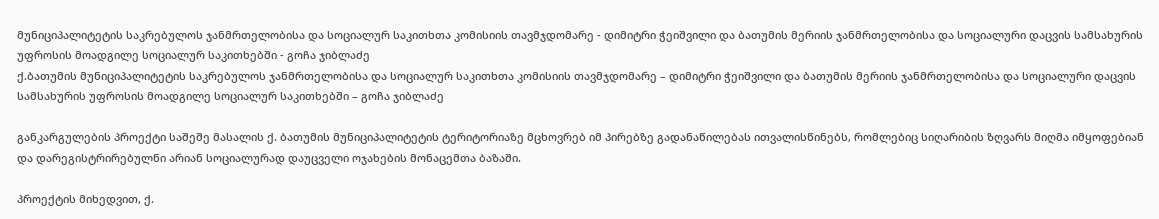მუნიციპალიტეტის საკრებულოს ჯანმრთელობისა და სოციალურ საკითხთა კომისიის თავმჯდომარე - დიმიტრი ჭეიშვილი და ბათუმის მერიის ჯანმრთელობისა და სოციალური დაცვის სამსახურის უფროსის მოადგილე სოციალურ საკითხებში - გოჩა ჯიბლაძე
ქ.ბათუმის მუნიციპალიტეტის საკრებულოს ჯანმრთელობისა და სოციალურ საკითხთა კომისიის თავმჯდომარე – დიმიტრი ჭეიშვილი და ბათუმის მერიის ჯანმრთელობისა და სოციალური დაცვის სამსახურის უფროსის მოადგილე სოციალურ საკითხებში – გოჩა ჯიბლაძე

განკარგულების პროექტი საშეშე მასალის ქ. ბათუმის მუნიციპალიტეტის ტერიტორიაზე მცხოვრებ იმ პირებზე გადანაწილებას ითვალისწინებს, რომლებიც სიღარიბის ზღვარს მიღმა იმყოფებიან და დარეგისტრირებულნი არიან სოციალურად დაუცველი ოჯახების მონაცემთა ბაზაში.

პროექტის მიხედვით, ქ.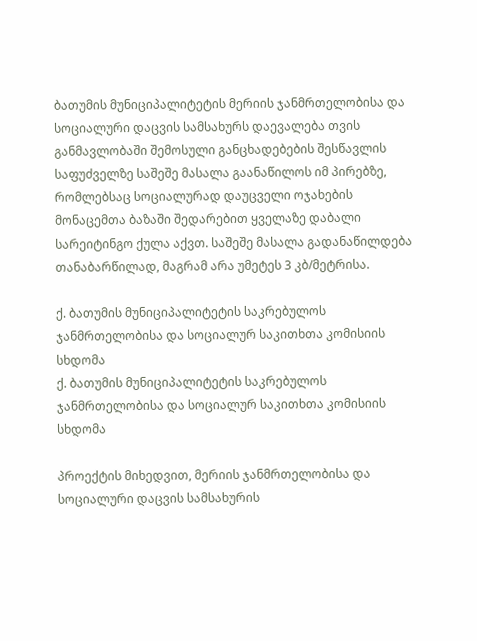ბათუმის მუნიციპალიტეტის მერიის ჯანმრთელობისა და სოციალური დაცვის სამსახურს დაევალება თვის განმავლობაში შემოსული განცხადებების შესწავლის საფუძველზე საშეშე მასალა გაანაწილოს იმ პირებზე, რომლებსაც სოციალურად დაუცველი ოჯახების მონაცემთა ბაზაში შედარებით ყველაზე დაბალი სარეიტინგო ქულა აქვთ. საშეშე მასალა გადანაწილდება თანაბარწილად, მაგრამ არა უმეტეს 3 კბ/მეტრისა.

ქ. ბათუმის მუნიციპალიტეტის საკრებულოს ჯანმრთელობისა და სოციალურ საკითხთა კომისიის სხდომა
ქ. ბათუმის მუნიციპალიტეტის საკრებულოს ჯანმრთელობისა და სოციალურ საკითხთა კომისიის სხდომა

პროექტის მიხედვით, მერიის ჯანმრთელობისა და სოციალური დაცვის სამსახურის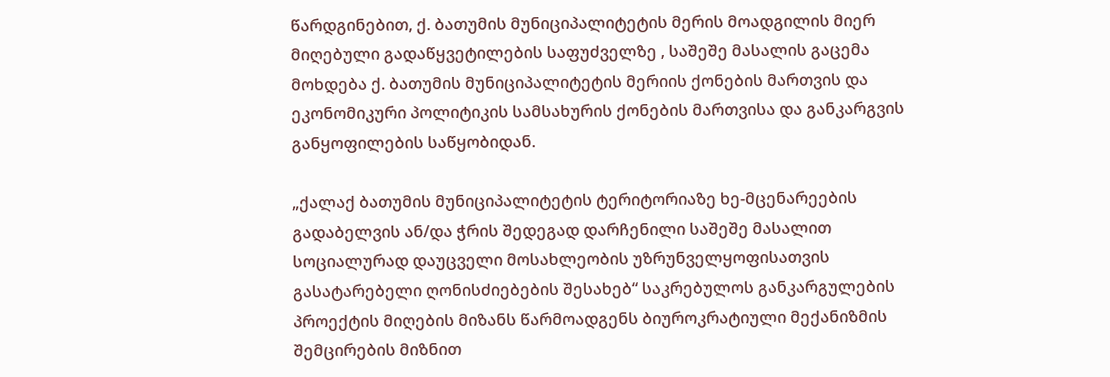წარდგინებით, ქ. ბათუმის მუნიციპალიტეტის მერის მოადგილის მიერ მიღებული გადაწყვეტილების საფუძველზე , საშეშე მასალის გაცემა მოხდება ქ. ბათუმის მუნიციპალიტეტის მერიის ქონების მართვის და ეკონომიკური პოლიტიკის სამსახურის ქონების მართვისა და განკარგვის განყოფილების საწყობიდან.

„ქალაქ ბათუმის მუნიციპალიტეტის ტერიტორიაზე ხე-მცენარეების გადაბელვის ან/და ჭრის შედეგად დარჩენილი საშეშე მასალით სოციალურად დაუცველი მოსახლეობის უზრუნველყოფისათვის გასატარებელი ღონისძიებების შესახებ“ საკრებულოს განკარგულების პროექტის მიღების მიზანს წარმოადგენს ბიუროკრატიული მექანიზმის შემცირების მიზნით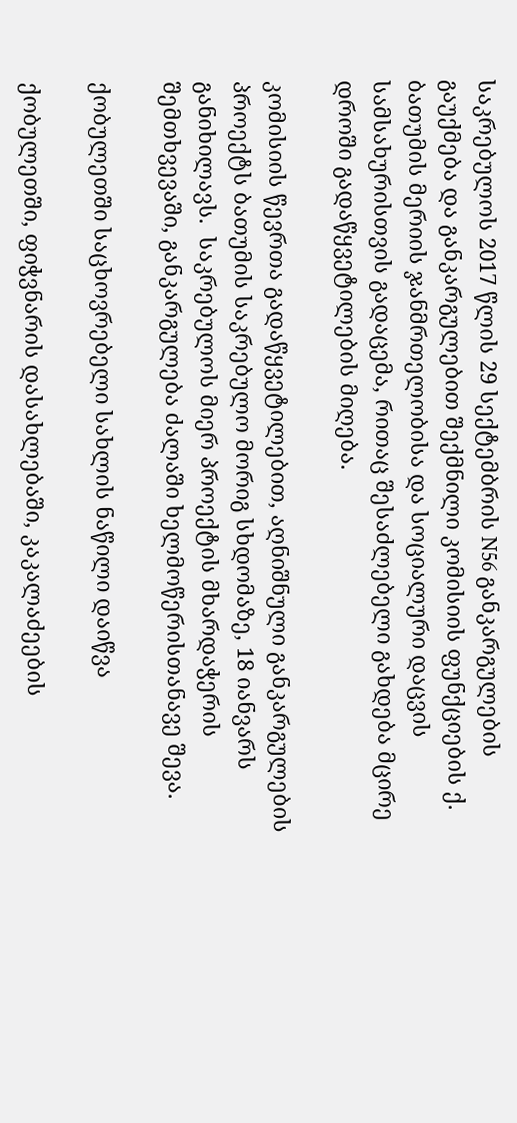საკრებულოს 2017 წლის 29 სექტემბრის N56 განკარგულების გაუქმება და განკარგულებით შექმნილი კომისიის ფუნქციების ქ. ბათუმის მერიის ჯანმრთელობისა და სოციალური დაცვის სამსახურისთვის გადაცემა, რითაც შესაძლებელი გახდება მცირე დროში გადაწყვეტილების მიღება.

კომისიის წევრთა გადაწყვეტილებით, აღნიშნული განკარგულების პროექტს ბათუმის საკრებულო მორიგ სხდომაზე, 18 იანვარს განიხილავს.  საკრებულოს მიერ პროექტის მხარდაჭერის  შემთხვევაში, განკარგულება ძალაში ხელმოწერისთანავე შევა.

ქობულეთში საცხოვრებელი სახლის ნაწილი დაიწვა

ქობულეთში, ფიჭვნარის დასახლებაში, კაკალაძეების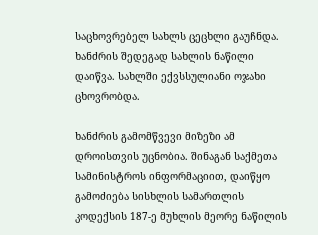საცხოვრებელ სახლს ცეცხლი გაუჩნდა. ხანძრის შედეგად სახლის ნაწილი დაიწვა. სახლში ექვსსულიანი ოჯახი ცხოვრობდა.

ხანძრის გამომწვევი მიზეზი ამ დროისთვის უცნობია. შინაგან საქმეთა სამინისტროს ინფორმაციით, დაიწყო გამოძიება სისხლის სამართლის კოდექსის 187-ე მუხლის მეორე ნაწილის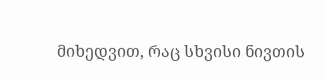მიხედვით, რაც სხვისი ნივთის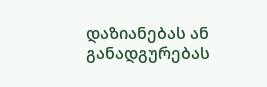დაზიანებას ან განადგურებას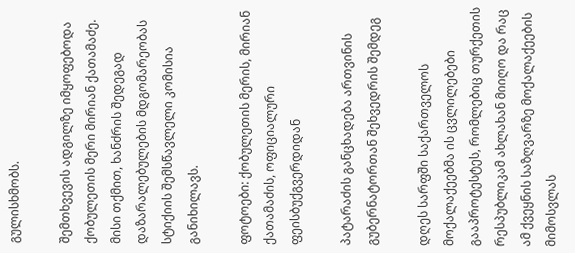გულისხმობს.

შემთხვევის ადგილზე იმყოფებოდა ქობულეთის მერი მირიან ქათამაძე. მისი თქმით, ხანძრის შედეგად დაზარალებულების მდგომარეობას სტიქიის შემსწავლელი კომისია განიხილავს.

ფოტოები: ქობულეთის მერის, მირიან ქათამაძის, ოფიციალური ფეისბუქგვერდიდან

პატარაძის განცხადება ართვინის გუბერნატორთან შეხვედრის შემდეგ

დღეს სარფში საქართველოს მოქალაქეებმა ის ცვლილებები გააპროტესტეს, რომლებიც თურქეთის რესპუბლიკამ ახლახან მიიღო და რაც ამ ქვეყნის საზღვარზე მოქალაქეების მიმოსვლას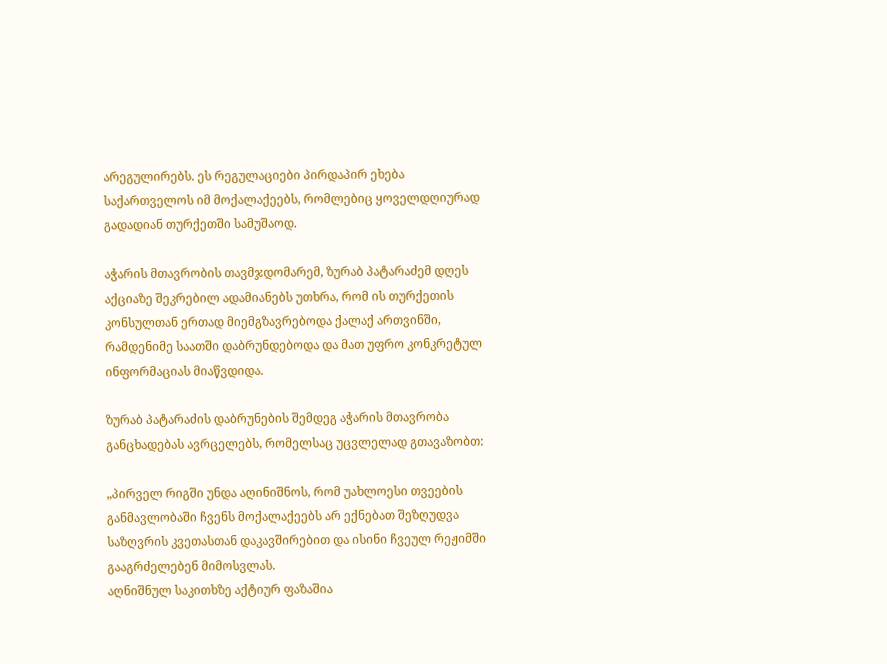არეგულირებს. ეს რეგულაციები პირდაპირ ეხება საქართველოს იმ მოქალაქეებს, რომლებიც ყოველდღიურად გადადიან თურქეთში სამუშაოდ.

აჭარის მთავრობის თავმჯდომარემ, ზურაბ პატარაძემ დღეს აქციაზე შეკრებილ ადამიანებს უთხრა, რომ ის თურქეთის კონსულთან ერთად მიემგზავრებოდა ქალაქ ართვინში, რამდენიმე საათში დაბრუნდებოდა და მათ უფრო კონკრეტულ ინფორმაციას მიაწვდიდა.

ზურაბ პატარაძის დაბრუნების შემდეგ აჭარის მთავრობა განცხადებას ავრცელებს, რომელსაც უცვლელად გთავაზობთ:

„პირველ რიგში უნდა აღინიშნოს, რომ უახლოესი თვეების განმავლობაში ჩვენს მოქალაქეებს არ ექნებათ შეზღუდვა საზღვრის კვეთასთან დაკავშირებით და ისინი ჩვეულ რეჟიმში გააგრძელებენ მიმოსვლას.
აღნიშნულ საკითხზე აქტიურ ფაზაშია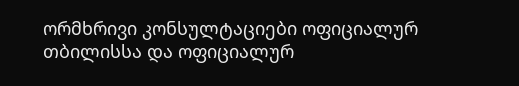ორმხრივი კონსულტაციები ოფიციალურ თბილისსა და ოფიციალურ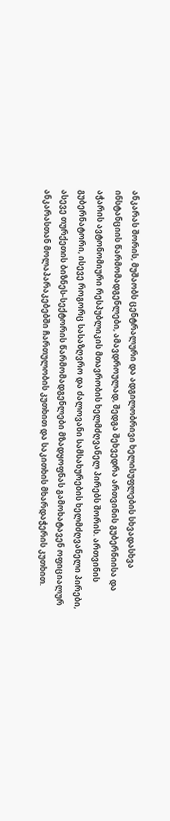ანკარას შორის, მუშაობს ცენტრალური და ადგილობრივი ხელისუფლების სხვადასხვა ინსტანციის წარმომადგენლები, ამავდროულად, შედგა შეხვედრა ართვინის გუბერნიისა და აჭარის ავტონომიური რესპუბლიკის მთავრობის ხელმძღვანელ პირებს შორის. ართვინის გუბერნატორი, ისევე როგორც სასაზღვრო და ძალოვანი სამსახურების ხელმძღვანელი პირები, ასევე თურქეთის ბიზნეს-სექტორის წარმომადგენლები მზადყოფნას გამოხატავენ ოფიციალურ ანკარასთან მოლაპარაკებებში ჩართულობის კუთხით და საკითხის მხარდაჭერის კუთხით.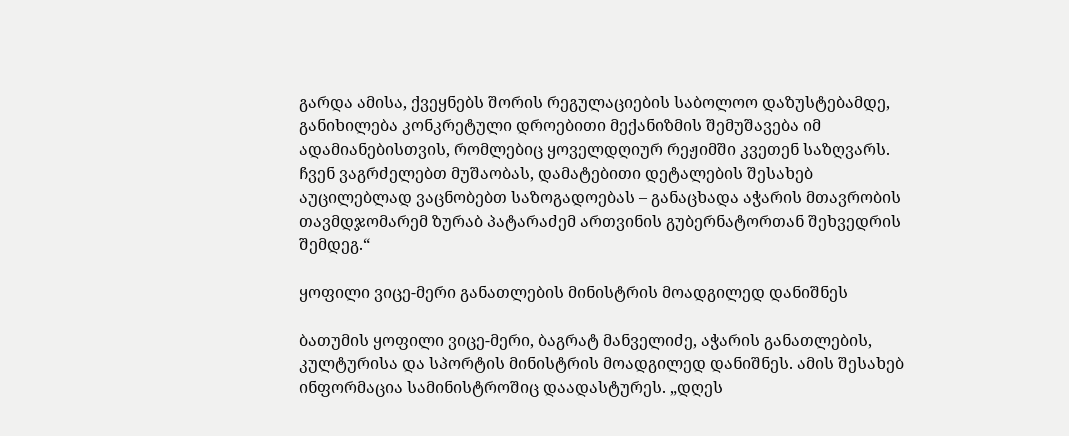გარდა ამისა, ქვეყნებს შორის რეგულაციების საბოლოო დაზუსტებამდე, განიხილება კონკრეტული დროებითი მექანიზმის შემუშავება იმ ადამიანებისთვის, რომლებიც ყოველდღიურ რეჟიმში კვეთენ საზღვარს. ჩვენ ვაგრძელებთ მუშაობას, დამატებითი დეტალების შესახებ აუცილებლად ვაცნობებთ საზოგადოებას – განაცხადა აჭარის მთავრობის თავმდჯომარემ ზურაბ პატარაძემ ართვინის გუბერნატორთან შეხვედრის შემდეგ.“

ყოფილი ვიცე-მერი განათლების მინისტრის მოადგილედ დანიშნეს

ბათუმის ყოფილი ვიცე-მერი, ბაგრატ მანველიძე, აჭარის განათლების, კულტურისა და სპორტის მინისტრის მოადგილედ დანიშნეს. ამის შესახებ ინფორმაცია სამინისტროშიც დაადასტურეს. „დღეს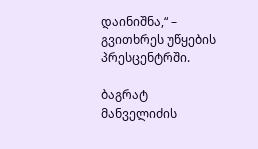დაინიშნა,“ – გვითხრეს უწყების პრესცენტრში.

ბაგრატ მანველიძის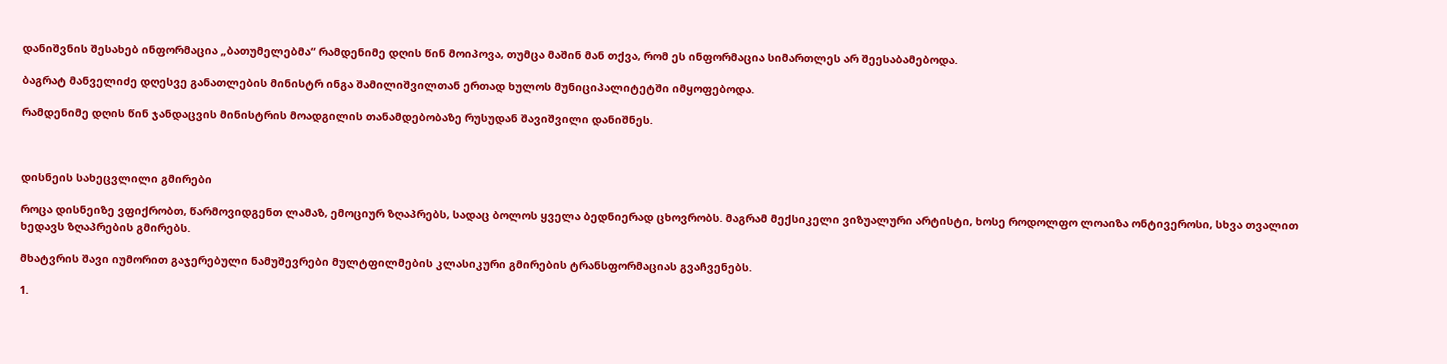დანიშვნის შესახებ ინფორმაცია „ბათუმელებმა“ რამდენიმე დღის წინ მოიპოვა, თუმცა მაშინ მან თქვა, რომ ეს ინფორმაცია სიმართლეს არ შეესაბამებოდა.

ბაგრატ მანველიძე დღესვე განათლების მინისტრ ინგა შამილიშვილთან ერთად ხულოს მუნიციპალიტეტში იმყოფებოდა.

რამდენიმე დღის წინ ჯანდაცვის მინისტრის მოადგილის თანამდებობაზე რუსუდან შავიშვილი დანიშნეს.



დისნეის სახეცვლილი გმირები

როცა დისნეიზე ვფიქრობთ, წარმოვიდგენთ ლამაზ, ემოციურ ზღაპრებს, სადაც ბოლოს ყველა ბედნიერად ცხოვრობს. მაგრამ მექსიკელი ვიზუალური არტისტი, ხოსე როდოლფო ლოაიზა ონტივეროსი, სხვა თვალით ხედავს ზღაპრების გმირებს.

მხატვრის შავი იუმორით გაჯერებული ნამუშევრები მულტფილმების კლასიკური გმირების ტრანსფორმაციას გვაჩვენებს.

1.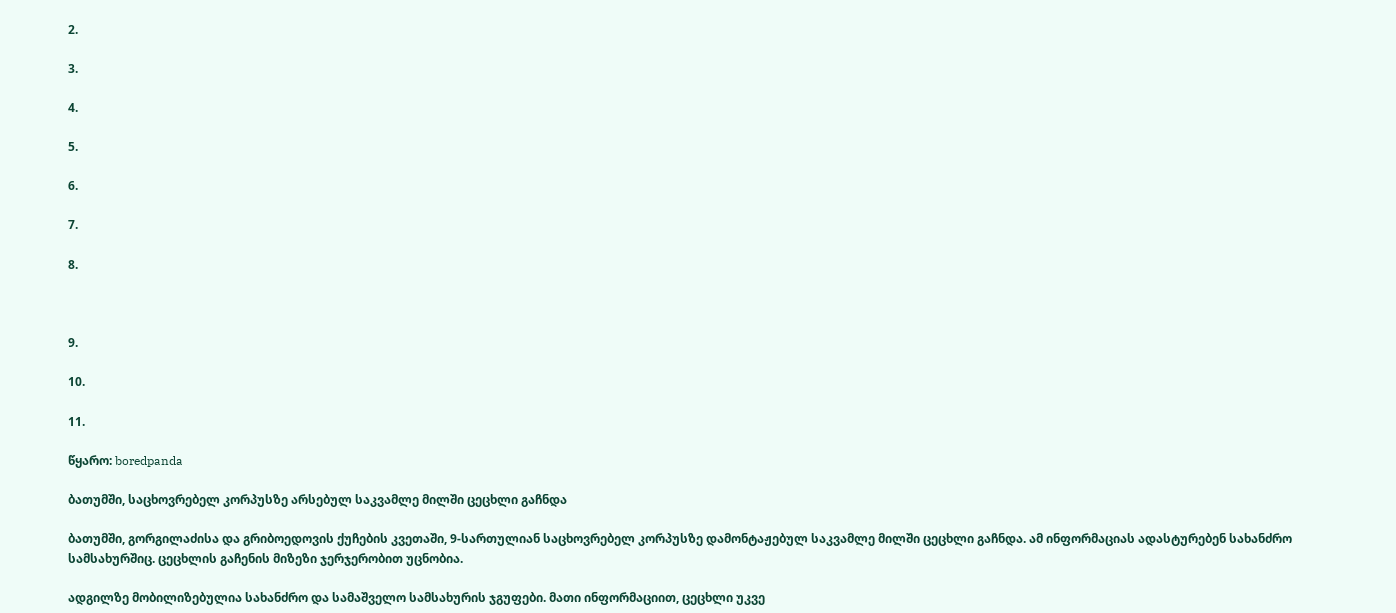2.

3.

4.

5.

6.

7.

8.



9.

10.

11.

წყარო: boredpanda

ბათუმში, საცხოვრებელ კორპუსზე არსებულ საკვამლე მილში ცეცხლი გაჩნდა

ბათუმში, გორგილაძისა და გრიბოედოვის ქუჩების კვეთაში, 9-სართულიან საცხოვრებელ კორპუსზე დამონტაჟებულ საკვამლე მილში ცეცხლი გაჩნდა. ამ ინფორმაციას ადასტურებენ სახანძრო სამსახურშიც. ცეცხლის გაჩენის მიზეზი ჯერჯერობით უცნობია.

ადგილზე მობილიზებულია სახანძრო და სამაშველო სამსახურის ჯგუფები. მათი ინფორმაციით, ცეცხლი უკვე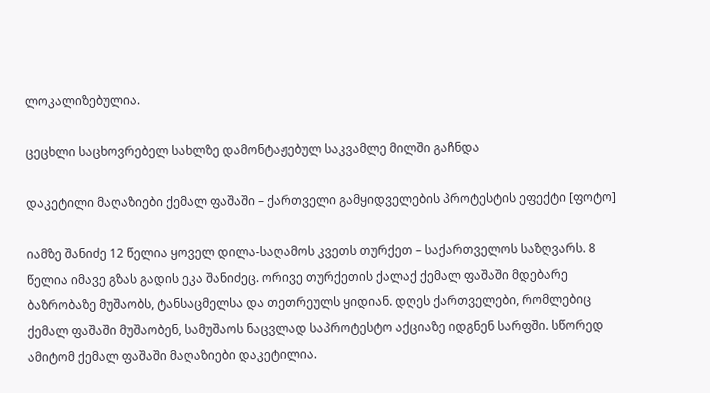ლოკალიზებულია.

ცეცხლი საცხოვრებელ სახლზე დამონტაჟებულ საკვამლე მილში გაჩნდა

დაკეტილი მაღაზიები ქემალ ფაშაში – ქართველი გამყიდველების პროტესტის ეფექტი [ფოტო]

იამზე შანიძე 12 წელია ყოველ დილა-საღამოს კვეთს თურქეთ – საქართველოს საზღვარს. 8 წელია იმავე გზას გადის ეკა შანიძეც. ორივე თურქეთის ქალაქ ქემალ ფაშაში მდებარე ბაზრობაზე მუშაობს, ტანსაცმელსა და თეთრეულს ყიდიან. დღეს ქართველები, რომლებიც ქემალ ფაშაში მუშაობენ, სამუშაოს ნაცვლად საპროტესტო აქციაზე იდგნენ სარფში. სწორედ ამიტომ ქემალ ფაშაში მაღაზიები დაკეტილია.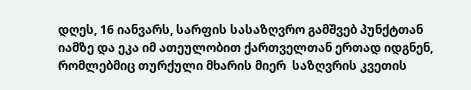დღეს, 16 იანვარს, სარფის სასაზღვრო გამშვებ პუნქტთან იამზე და ეკა იმ ათეულობით ქართველთან ერთად იდგნენ, რომლებმიც თურქული მხარის მიერ  საზღვრის კვეთის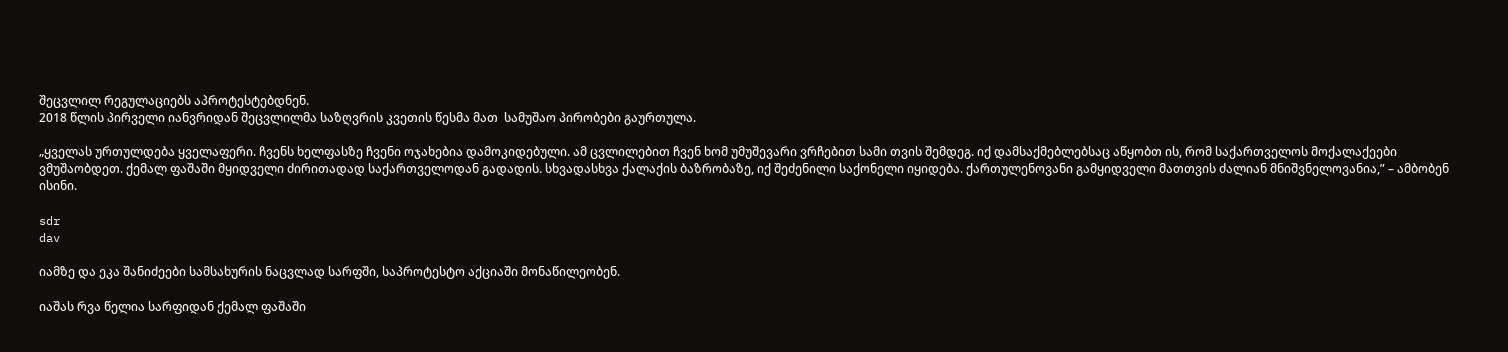შეცვლილ რეგულაციებს აპროტესტებდნენ.
2018 წლის პირველი იანვრიდან შეცვლილმა საზღვრის კვეთის წესმა მათ  სამუშაო პირობები გაურთულა.

„ყველას ურთულდება ყველაფერი. ჩვენს ხელფასზე ჩვენი ოჯახებია დამოკიდებული. ამ ცვლილებით ჩვენ ხომ უმუშევარი ვრჩებით სამი თვის შემდეგ. იქ დამსაქმებლებსაც აწყობთ ის, რომ საქართველოს მოქალაქეები ვმუშაობდეთ. ქემალ ფაშაში მყიდველი ძირითადად საქართველოდან გადადის. სხვადასხვა ქალაქის ბაზრობაზე, იქ შეძენილი საქონელი იყიდება. ქართულენოვანი გამყიდველი მათთვის ძალიან მნიშვნელოვანია,” – ამბობენ ისინი.

sdr
dav

იამზე და ეკა შანიძეები სამსახურის ნაცვლად სარფში, საპროტესტო აქციაში მონაწილეობენ.

იაშას რვა წელია სარფიდან ქემალ ფაშაში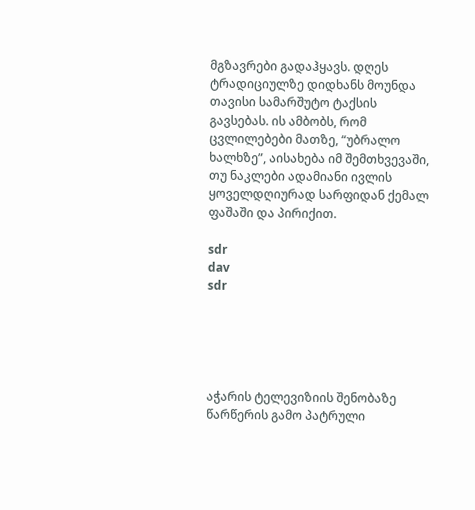მგზავრები გადაჰყავს. დღეს ტრადიციულზე დიდხანს მოუნდა თავისი სამარშუტო ტაქსის გავსებას. ის ამბობს, რომ ცვლილებები მათზე, “უბრალო ხალხზე”, აისახება იმ შემთხვევაში, თუ ნაკლები ადამიანი ივლის ყოველდღიურად სარფიდან ქემალ ფაშაში და პირიქით.

sdr
dav
sdr





აჭარის ტელევიზიის შენობაზე წარწერის გამო პატრული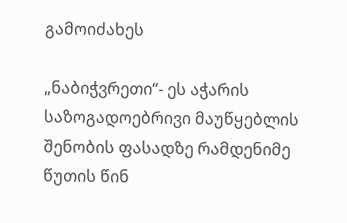გამოიძახეს

„ნაბიჭვრეთი“- ეს აჭარის საზოგადოებრივი მაუწყებლის შენობის ფასადზე რამდენიმე წუთის წინ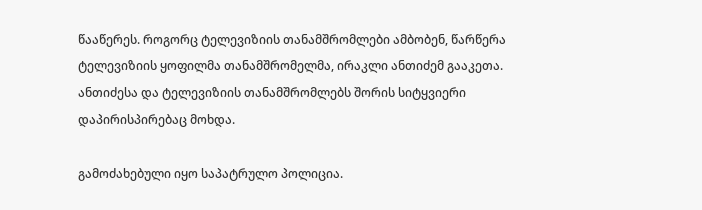წააწერეს. როგორც ტელევიზიის თანამშრომლები ამბობენ, წარწერა ტელევიზიის ყოფილმა თანამშრომელმა, ირაკლი ანთიძემ გააკეთა. ანთიძესა და ტელევიზიის თანამშრომლებს შორის სიტყვიერი დაპირისპირებაც მოხდა.

გამოძახებული იყო საპატრულო პოლიცია.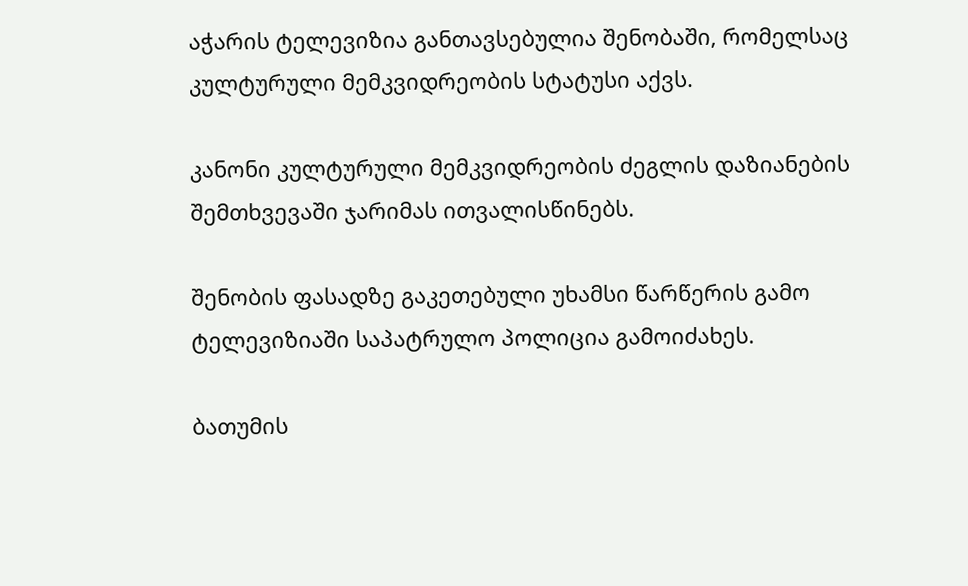აჭარის ტელევიზია განთავსებულია შენობაში, რომელსაც კულტურული მემკვიდრეობის სტატუსი აქვს.

კანონი კულტურული მემკვიდრეობის ძეგლის დაზიანების შემთხვევაში ჯარიმას ითვალისწინებს.

შენობის ფასადზე გაკეთებული უხამსი წარწერის გამო ტელევიზიაში საპატრულო პოლიცია გამოიძახეს.

ბათუმის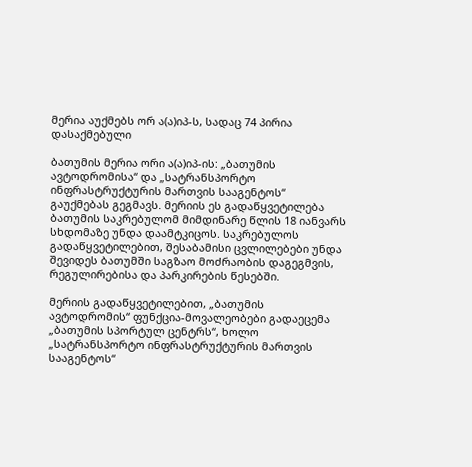მერია აუქმებს ორ ა(ა)იპ-ს, სადაც 74 პირია დასაქმებული

ბათუმის მერია ორი ა(ა)იპ-ის: „ბათუმის ავტოდრომისა“ და „სატრანსპორტო ინფრასტრუქტურის მართვის სააგენტოს“ გაუქმებას გეგმავს. მერიის ეს გადაწყვეტილება ბათუმის საკრებულომ მიმდინარე წლის 18 იანვარს სხდომაზე უნდა დაამტკიცოს. საკრებულოს გადაწყვეტილებით, შესაბამისი ცვლილებები უნდა შევიდეს ბათუმში საგზაო მოძრაობის დაგეგმვის, რეგულირებისა და პარკირების წესებში.

მერიის გადაწყვეტილებით, „ბათუმის ავტოდრომის“ ფუნქცია-მოვალეობები გადაეცემა „ბათუმის სპორტულ ცენტრს“, ხოლო „სატრანსპორტო ინფრასტრუქტურის მართვის სააგენტოს“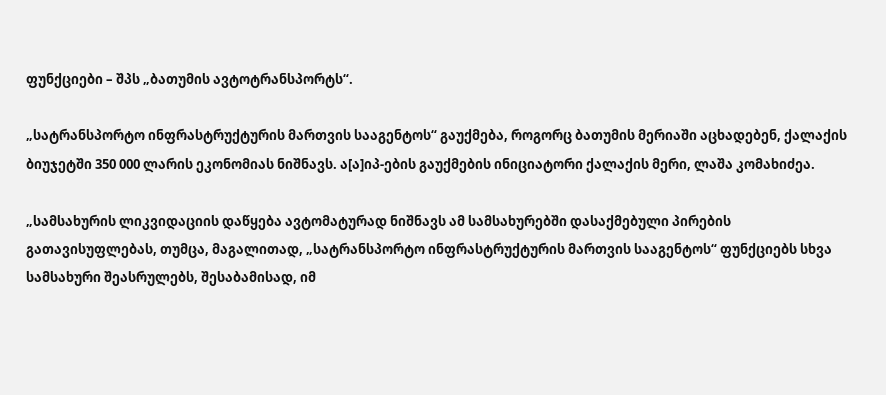ფუნქციები – შპს „ბათუმის ავტოტრანსპორტს“.

„სატრანსპორტო ინფრასტრუქტურის მართვის სააგენტოს“ გაუქმება, როგორც ბათუმის მერიაში აცხადებენ, ქალაქის ბიუჯეტში 350 000 ლარის ეკონომიას ნიშნავს. ა[ა]იპ-ების გაუქმების ინიციატორი ქალაქის მერი, ლაშა კომახიძეა.

„სამსახურის ლიკვიდაციის დაწყება ავტომატურად ნიშნავს ამ სამსახურებში დასაქმებული პირების გათავისუფლებას, თუმცა, მაგალითად, „სატრანსპორტო ინფრასტრუქტურის მართვის სააგენტოს“ ფუნქციებს სხვა სამსახური შეასრულებს, შესაბამისად, იმ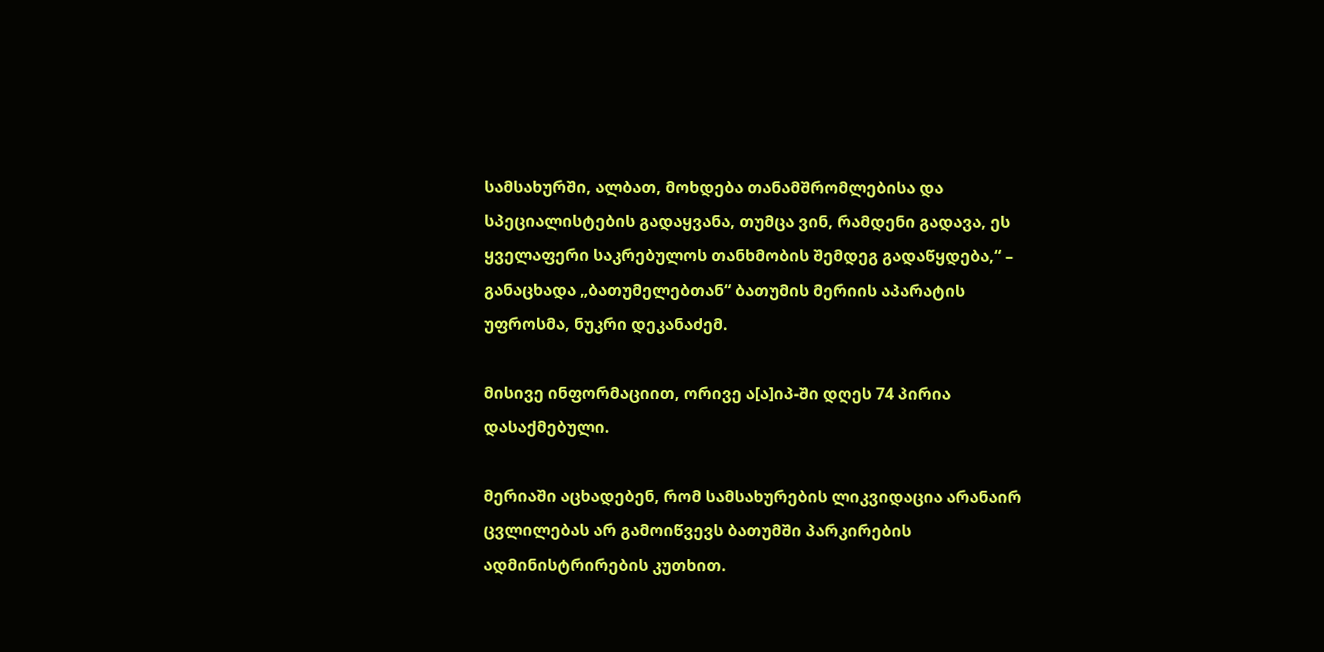სამსახურში, ალბათ, მოხდება თანამშრომლებისა და სპეციალისტების გადაყვანა, თუმცა ვინ, რამდენი გადავა, ეს ყველაფერი საკრებულოს თანხმობის შემდეგ გადაწყდება,“ – განაცხადა „ბათუმელებთან“ ბათუმის მერიის აპარატის უფროსმა, ნუკრი დეკანაძემ.

მისივე ინფორმაციით, ორივე ა[ა]იპ-ში დღეს 74 პირია დასაქმებული.

მერიაში აცხადებენ, რომ სამსახურების ლიკვიდაცია არანაირ ცვლილებას არ გამოიწვევს ბათუმში პარკირების ადმინისტრირების კუთხით.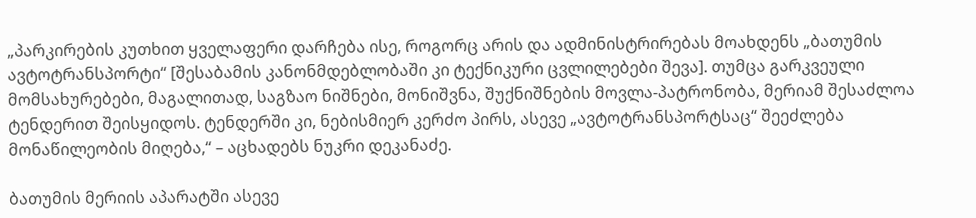„პარკირების კუთხით ყველაფერი დარჩება ისე, როგორც არის და ადმინისტრირებას მოახდენს „ბათუმის ავტოტრანსპორტი“ [შესაბამის კანონმდებლობაში კი ტექნიკური ცვლილებები შევა]. თუმცა გარკვეული მომსახურებები, მაგალითად, საგზაო ნიშნები, მონიშვნა, შუქნიშნების მოვლა-პატრონობა, მერიამ შესაძლოა ტენდერით შეისყიდოს. ტენდერში კი, ნებისმიერ კერძო პირს, ასევე „ავტოტრანსპორტსაც“ შეეძლება მონაწილეობის მიღება,“ – აცხადებს ნუკრი დეკანაძე.

ბათუმის მერიის აპარატში ასევე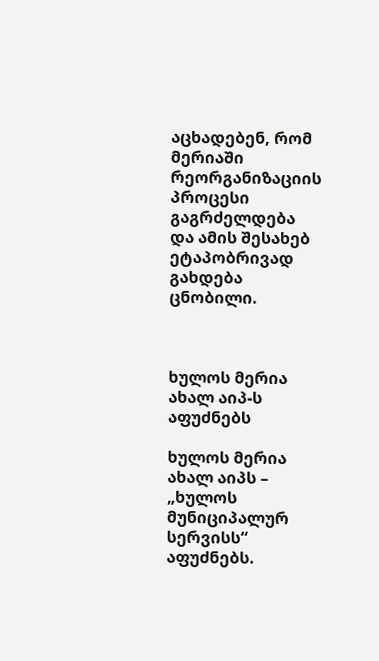აცხადებენ, რომ მერიაში რეორგანიზაციის პროცესი გაგრძელდება და ამის შესახებ ეტაპობრივად გახდება ცნობილი.



ხულოს მერია ახალ აიპ-ს აფუძნებს

ხულოს მერია ახალ აიპს – „ხულოს მუნიციპალურ სერვისს“ აფუძნებს.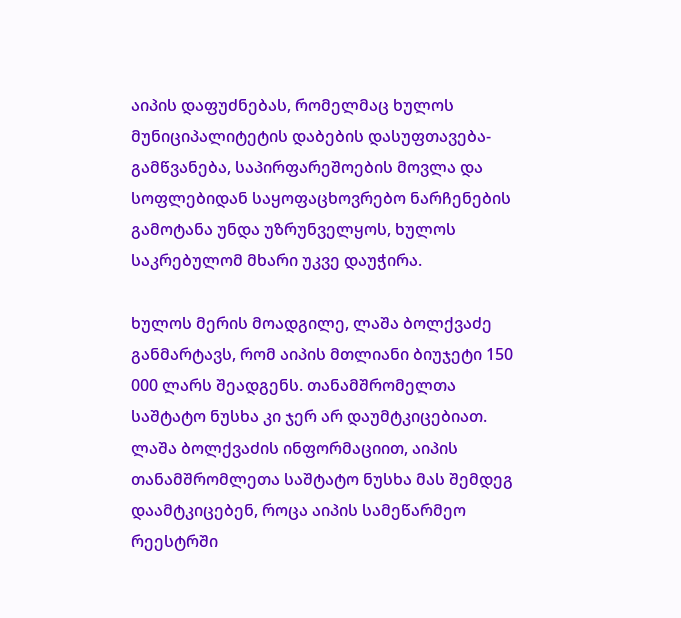აიპის დაფუძნებას, რომელმაც ხულოს მუნიციპალიტეტის დაბების დასუფთავება-გამწვანება, საპირფარეშოების მოვლა და  სოფლებიდან საყოფაცხოვრებო ნარჩენების გამოტანა უნდა უზრუნველყოს, ხულოს საკრებულომ მხარი უკვე დაუჭირა.

ხულოს მერის მოადგილე, ლაშა ბოლქვაძე განმარტავს, რომ აიპის მთლიანი ბიუჯეტი 150 000 ლარს შეადგენს. თანამშრომელთა საშტატო ნუსხა კი ჯერ არ დაუმტკიცებიათ. ლაშა ბოლქვაძის ინფორმაციით, აიპის თანამშრომლეთა საშტატო ნუსხა მას შემდეგ დაამტკიცებენ, როცა აიპის სამეწარმეო რეესტრში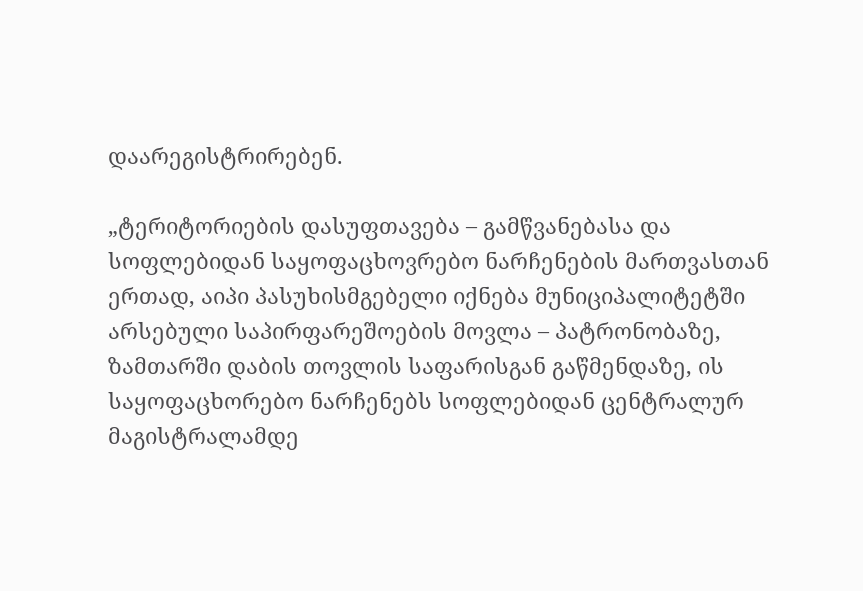დაარეგისტრირებენ.

„ტერიტორიების დასუფთავება – გამწვანებასა და სოფლებიდან საყოფაცხოვრებო ნარჩენების მართვასთან ერთად, აიპი პასუხისმგებელი იქნება მუნიციპალიტეტში არსებული საპირფარეშოების მოვლა – პატრონობაზე, ზამთარში დაბის თოვლის საფარისგან გაწმენდაზე, ის საყოფაცხორებო ნარჩენებს სოფლებიდან ცენტრალურ მაგისტრალამდე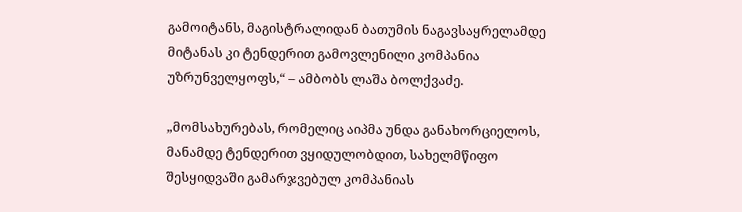გამოიტანს, მაგისტრალიდან ბათუმის ნაგავსაყრელამდე მიტანას კი ტენდერით გამოვლენილი კომპანია უზრუნველყოფს,“ – ამბობს ლაშა ბოლქვაძე.

„მომსახურებას, რომელიც აიპმა უნდა განახორციელოს, მანამდე ტენდერით ვყიდულობდით, სახელმწიფო შესყიდვაში გამარჯვებულ კომპანიას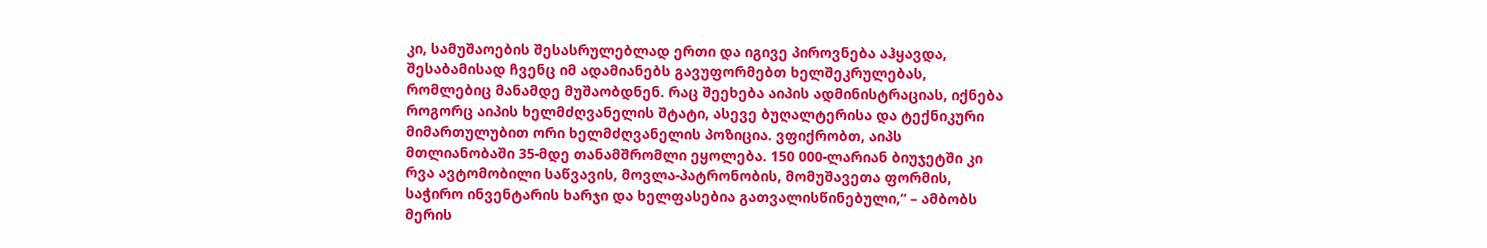კი, სამუშაოების შესასრულებლად ერთი და იგივე პიროვნება აჰყავდა, შესაბამისად ჩვენც იმ ადამიანებს გავუფორმებთ ხელშეკრულებას, რომლებიც მანამდე მუშაობდნენ. რაც შეეხება აიპის ადმინისტრაციას, იქნება როგორც აიპის ხელმძღვანელის შტატი, ასევე ბუღალტერისა და ტექნიკური მიმართულუბით ორი ხელმძღვანელის პოზიცია. ვფიქრობთ, აიპს მთლიანობაში 35-მდე თანამშრომლი ეყოლება. 150 000-ლარიან ბიუჯეტში კი რვა ავტომობილი საწვავის, მოვლა-პატრონობის, მომუშავეთა ფორმის, საჭირო ინვენტარის ხარჯი და ხელფასებია გათვალისწინებული,“ – ამბობს მერის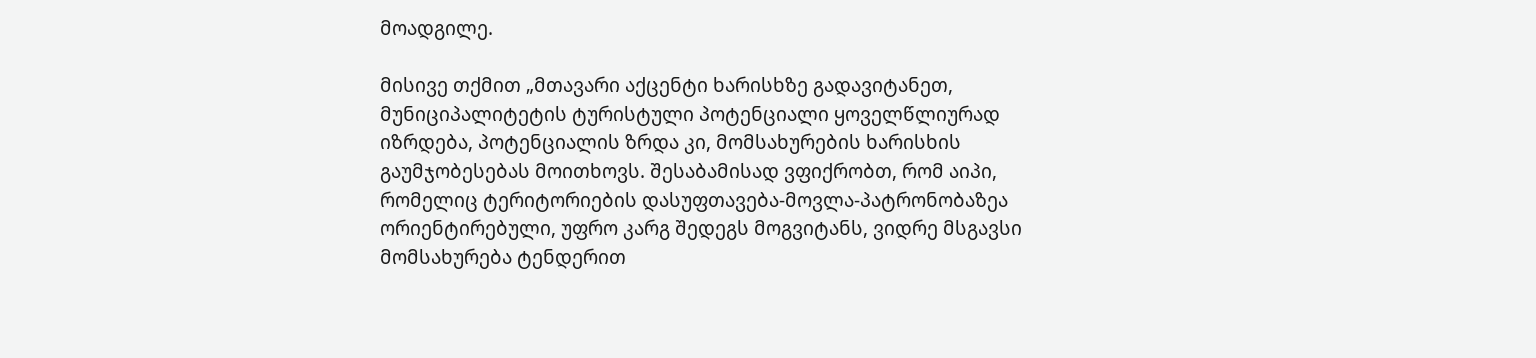მოადგილე.

მისივე თქმით „მთავარი აქცენტი ხარისხზე გადავიტანეთ, მუნიციპალიტეტის ტურისტული პოტენციალი ყოველწლიურად იზრდება, პოტენციალის ზრდა კი, მომსახურების ხარისხის გაუმჯობესებას მოითხოვს. შესაბამისად ვფიქრობთ, რომ აიპი, რომელიც ტერიტორიების დასუფთავება-მოვლა-პატრონობაზეა ორიენტირებული, უფრო კარგ შედეგს მოგვიტანს, ვიდრე მსგავსი მომსახურება ტენდერით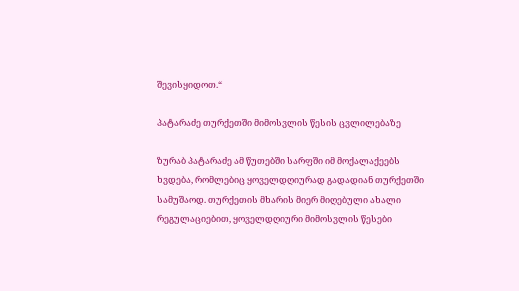შევისყიდოთ.“

პატარაძე თურქეთში მიმოსვლის წესის ცვლილებაზე

ზურაბ პატარაძე ამ წუთებში სარფში იმ მოქალაქეებს ხვდება, რომლებიც ყოველდღიურად გადადიან თურქეთში სამუშაოდ. თურქეთის მხარის მიერ მიღებული ახალი რეგულაციებით, ყოველდღიური მიმოსვლის წესები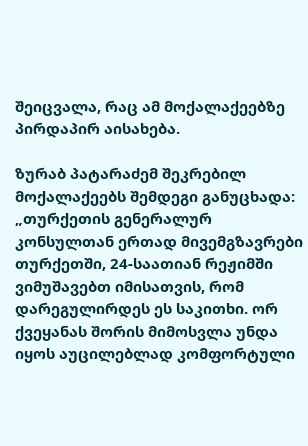შეიცვალა, რაც ამ მოქალაქეებზე პირდაპირ აისახება.

ზურაბ პატარაძემ შეკრებილ მოქალაქეებს შემდეგი განუცხადა: „თურქეთის გენერალურ კონსულთან ერთად მივემგზავრები თურქეთში, 24-საათიან რეჟიმში ვიმუშავებთ იმისათვის, რომ დარეგულირდეს ეს საკითხი. ორ ქვეყანას შორის მიმოსვლა უნდა იყოს აუცილებლად კომფორტული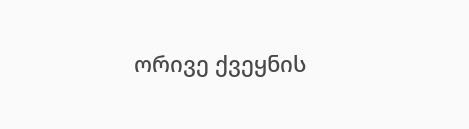ორივე ქვეყნის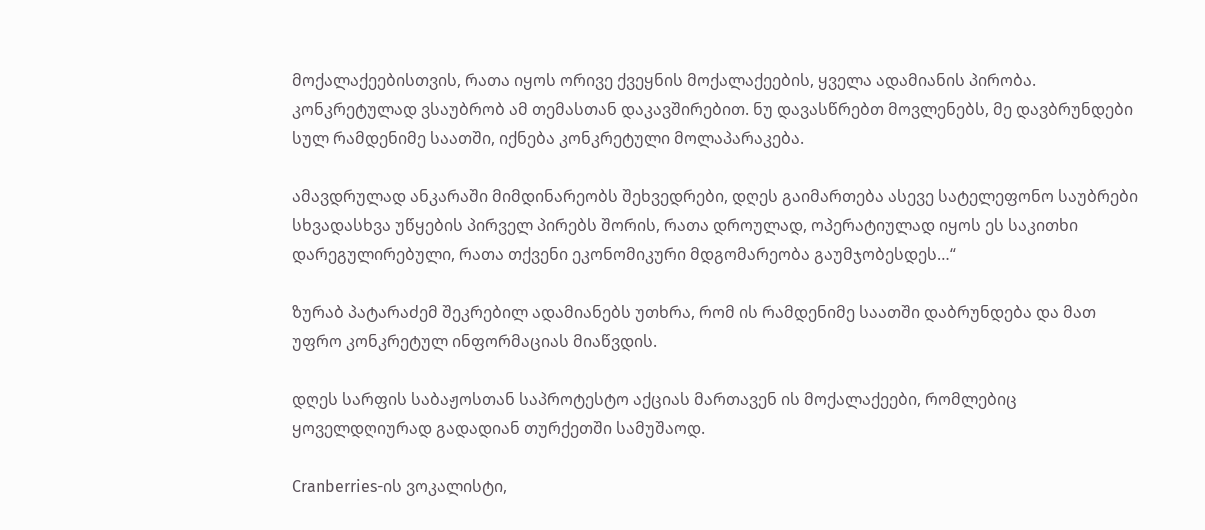მოქალაქეებისთვის, რათა იყოს ორივე ქვეყნის მოქალაქეების, ყველა ადამიანის პირობა. კონკრეტულად ვსაუბრობ ამ თემასთან დაკავშირებით. ნუ დავასწრებთ მოვლენებს, მე დავბრუნდები სულ რამდენიმე საათში, იქნება კონკრეტული მოლაპარაკება.

ამავდრულად ანკარაში მიმდინარეობს შეხვედრები, დღეს გაიმართება ასევე სატელეფონო საუბრები სხვადასხვა უწყების პირველ პირებს შორის, რათა დროულად, ოპერატიულად იყოს ეს საკითხი დარეგულირებული, რათა თქვენი ეკონომიკური მდგომარეობა გაუმჯობესდეს…“

ზურაბ პატარაძემ შეკრებილ ადამიანებს უთხრა, რომ ის რამდენიმე საათში დაბრუნდება და მათ უფრო კონკრეტულ ინფორმაციას მიაწვდის.

დღეს სარფის საბაჟოსთან საპროტესტო აქციას მართავენ ის მოქალაქეები, რომლებიც ყოველდღიურად გადადიან თურქეთში სამუშაოდ.

Cranberries-ის ვოკალისტი,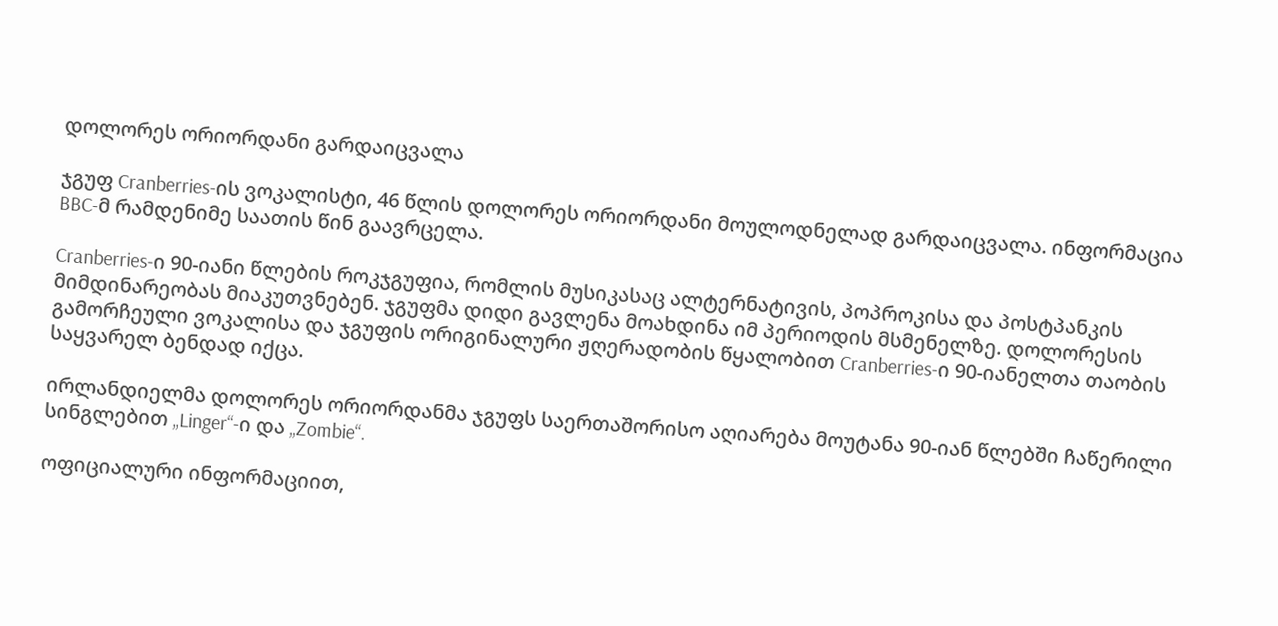დოლორეს ორიორდანი გარდაიცვალა

ჯგუფ Cranberries-ის ვოკალისტი, 46 წლის დოლორეს ორიორდანი მოულოდნელად გარდაიცვალა. ინფორმაცია BBC-მ რამდენიმე საათის წინ გაავრცელა.

Cranberries-ი 90-იანი წლების როკჯგუფია, რომლის მუსიკასაც ალტერნატივის, პოპროკისა და პოსტპანკის მიმდინარეობას მიაკუთვნებენ. ჯგუფმა დიდი გავლენა მოახდინა იმ პერიოდის მსმენელზე. დოლორესის გამორჩეული ვოკალისა და ჯგუფის ორიგინალური ჟღერადობის წყალობით Cranberries-ი 90-იანელთა თაობის საყვარელ ბენდად იქცა.

ირლანდიელმა დოლორეს ორიორდანმა ჯგუფს საერთაშორისო აღიარება მოუტანა 90-იან წლებში ჩაწერილი სინგლებით „Linger“-ი და „Zombie“.

ოფიციალური ინფორმაციით,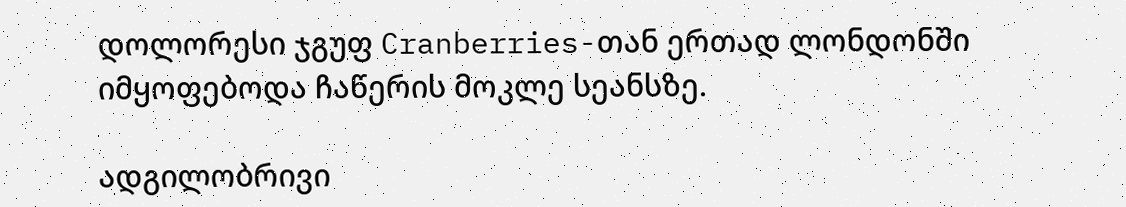დოლორესი ჯგუფ Cranberries-თან ერთად ლონდონში იმყოფებოდა ჩაწერის მოკლე სეანსზე.

ადგილობრივი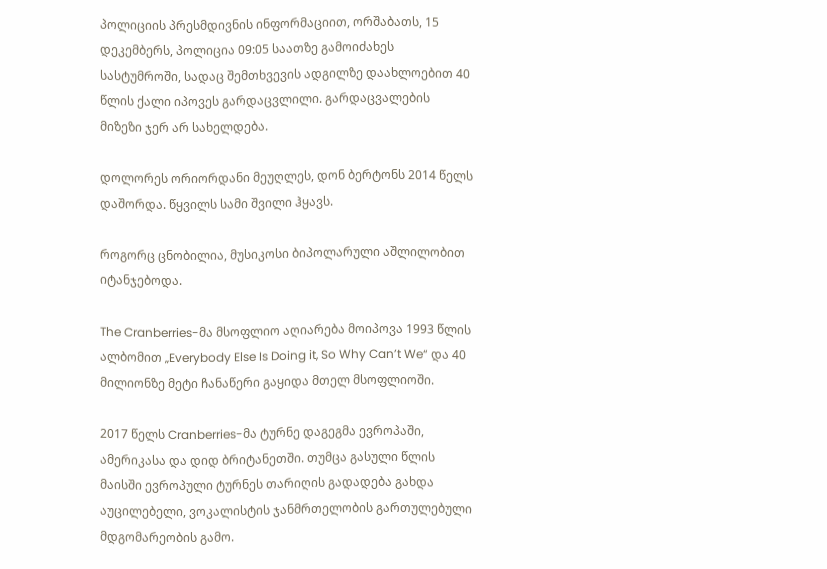პოლიციის პრესმდივნის ინფორმაციით, ორშაბათს, 15 დეკემბერს, პოლიცია 09:05 საათზე გამოიძახეს სასტუმროში, სადაც შემთხვევის ადგილზე დაახლოებით 40 წლის ქალი იპოვეს გარდაცვლილი. გარდაცვალების მიზეზი ჯერ არ სახელდება.

დოლორეს ორიორდანი მეუღლეს, დონ ბერტონს 2014 წელს დაშორდა. წყვილს სამი შვილი ჰყავს.

როგორც ცნობილია, მუსიკოსი ბიპოლარული აშლილობით იტანჯებოდა.

The Cranberries-მა მსოფლიო აღიარება მოიპოვა 1993 წლის ალბომით „Everybody Else Is Doing it, So Why Can’t We“ და 40 მილიონზე მეტი ჩანაწერი გაყიდა მთელ მსოფლიოში.

2017 წელს Cranberries-მა ტურნე დაგეგმა ევროპაში, ამერიკასა და დიდ ბრიტანეთში. თუმცა გასული წლის მაისში ევროპული ტურნეს თარიღის გადადება გახდა აუცილებელი, ვოკალისტის ჯანმრთელობის გართულებული მდგომარეობის გამო.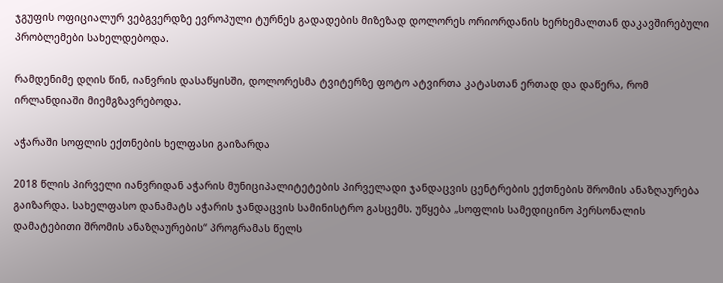ჯგუფის ოფიციალურ ვებგვერდზე ევროპული ტურნეს გადადების მიზეზად დოლორეს ორიორდანის ხერხემალთან დაკავშირებული პრობლემები სახელდებოდა.

რამდენიმე დღის წინ, იანვრის დასაწყისში, დოლორესმა ტვიტერზე ფოტო ატვირთა კატასთან ერთად და დაწერა, რომ ირლანდიაში მიემგზავრებოდა.

აჭარაში სოფლის ექთნების ხელფასი გაიზარდა

2018 წლის პირველი იანვრიდან აჭარის მუნიციპალიტეტების პირველადი ჯანდაცვის ცენტრების ექთნების შრომის ანაზღაურება გაიზარდა. სახელფასო დანამატს აჭარის ჯანდაცვის სამინისტრო გასცემს. უწყება „სოფლის სამედიცინო პერსონალის დამატებითი შრომის ანაზღაურების“ პროგრამას წელს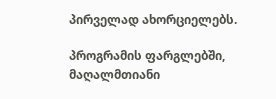პირველად ახორციელებს.

პროგრამის ფარგლებში, მაღალმთიანი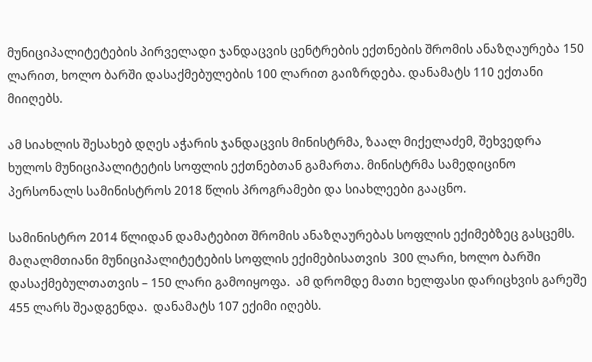მუნიციპალიტეტების პირველადი ჯანდაცვის ცენტრების ექთნების შრომის ანაზღაურება 150 ლარით, ხოლო ბარში დასაქმებულების 100 ლარით გაიზრდება. დანამატს 110 ექთანი მიიღებს.

ამ სიახლის შესახებ დღეს აჭარის ჯანდაცვის მინისტრმა, ზაალ მიქელაძემ, შეხვედრა ხულოს მუნიციპალიტეტის სოფლის ექთნებთან გამართა. მინისტრმა სამედიცინო პერსონალს სამინისტროს 2018 წლის პროგრამები და სიახლეები გააცნო.

სამინისტრო 2014 წლიდან დამატებით შრომის ანაზღაურებას სოფლის ექიმებზეც გასცემს. მაღალმთიანი მუნიციპალიტეტების სოფლის ექიმებისათვის  300 ლარი, ხოლო ბარში დასაქმებულთათვის – 150 ლარი გამოიყოფა.  ამ დრომდე მათი ხელფასი დარიცხვის გარეშე 455 ლარს შეადგენდა.  დანამატს 107 ექიმი იღებს.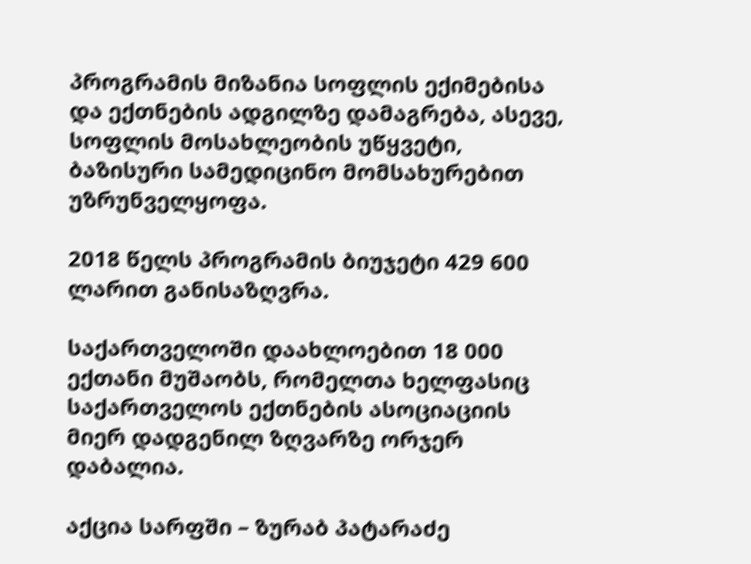პროგრამის მიზანია სოფლის ექიმებისა და ექთნების ადგილზე დამაგრება, ასევე, სოფლის მოსახლეობის უწყვეტი, ბაზისური სამედიცინო მომსახურებით უზრუნველყოფა.

2018 წელს პროგრამის ბიუჯეტი 429 600 ლარით განისაზღვრა.

საქართველოში დაახლოებით 18 000 ექთანი მუშაობს, რომელთა ხელფასიც საქართველოს ექთნების ასოციაციის მიერ დადგენილ ზღვარზე ორჯერ  დაბალია.

აქცია სარფში – ზურაბ პატარაძე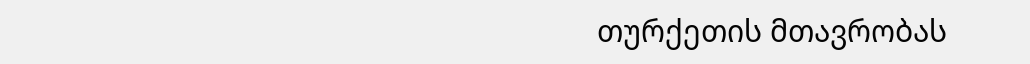თურქეთის მთავრობას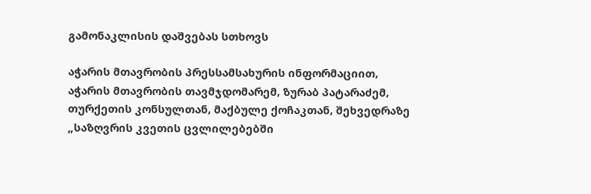გამონაკლისის დაშვებას სთხოვს

აჭარის მთავრობის პრესსამსახურის ინფორმაციით, აჭარის მთავრობის თავმჯდომარემ, ზურაბ პატარაძემ, თურქეთის კონსულთან, მაქბულე ქოჩაკთან, შეხვედრაზე „საზღვრის კვეთის ცვლილებებში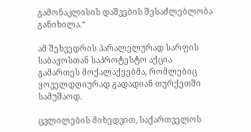გამონაკლისის დაშვების შესაძლებლობა განიხილა.“

ამ შეხვედრის პარალელურად სარფის საბაჟოსთან საპროტესტო აქცია გამართეს მოქალაქეებმა, რომლებიც ყოველდღიურად გადადიან თურქეთში სამუშაოდ.

ცვლილების მიხედვით, საქართველოს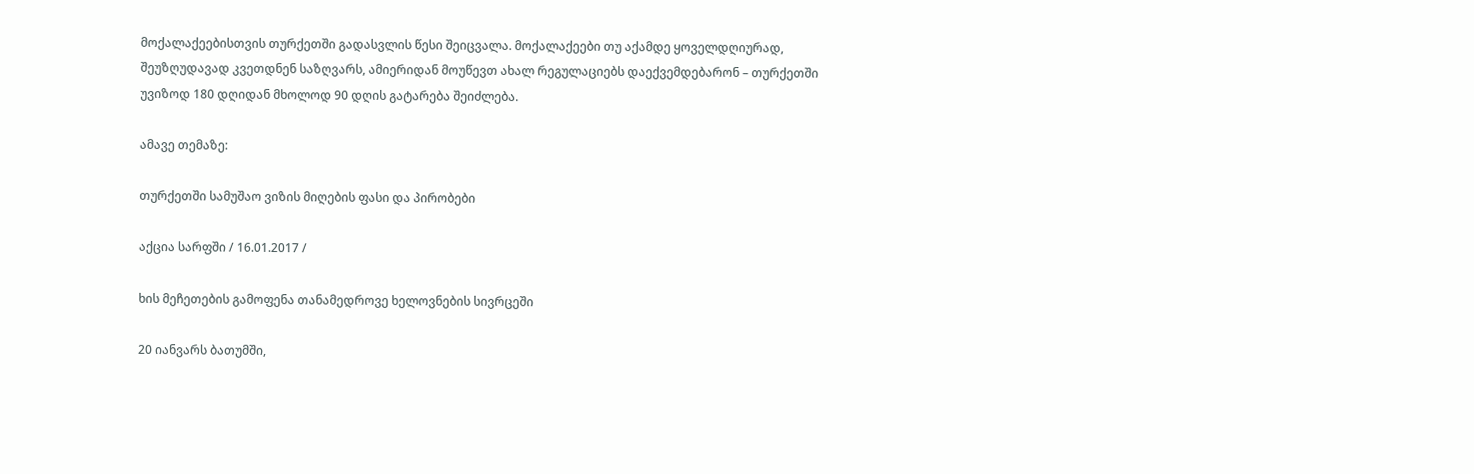მოქალაქეებისთვის თურქეთში გადასვლის წესი შეიცვალა. მოქალაქეები თუ აქამდე ყოველდღიურად, შეუზღუდავად კვეთდნენ საზღვარს, ამიერიდან მოუწევთ ახალ რეგულაციებს დაექვემდებარონ – თურქეთში უვიზოდ 180 დღიდან მხოლოდ 90 დღის გატარება შეიძლება.

ამავე თემაზე:

თურქეთში სამუშაო ვიზის მიღების ფასი და პირობები

აქცია სარფში / 16.01.2017 /

ხის მეჩეთების გამოფენა თანამედროვე ხელოვნების სივრცეში

20 იანვარს ბათუმში,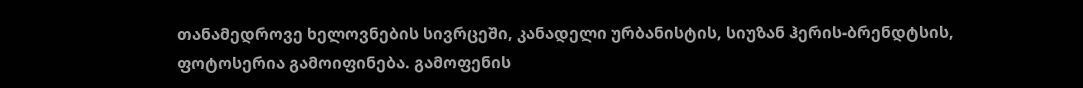თანამედროვე ხელოვნების სივრცეში, კანადელი ურბანისტის, სიუზან ჰერის-ბრენდტსის, ფოტოსერია გამოიფინება. გამოფენის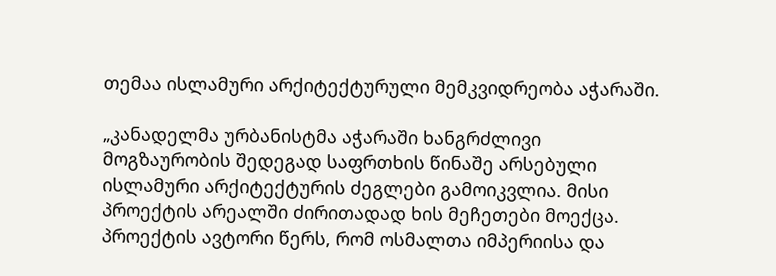თემაა ისლამური არქიტექტურული მემკვიდრეობა აჭარაში.

„კანადელმა ურბანისტმა აჭარაში ხანგრძლივი მოგზაურობის შედეგად საფრთხის წინაშე არსებული ისლამური არქიტექტურის ძეგლები გამოიკვლია. მისი პროექტის არეალში ძირითადად ხის მეჩეთები მოექცა. პროექტის ავტორი წერს, რომ ოსმალთა იმპერიისა და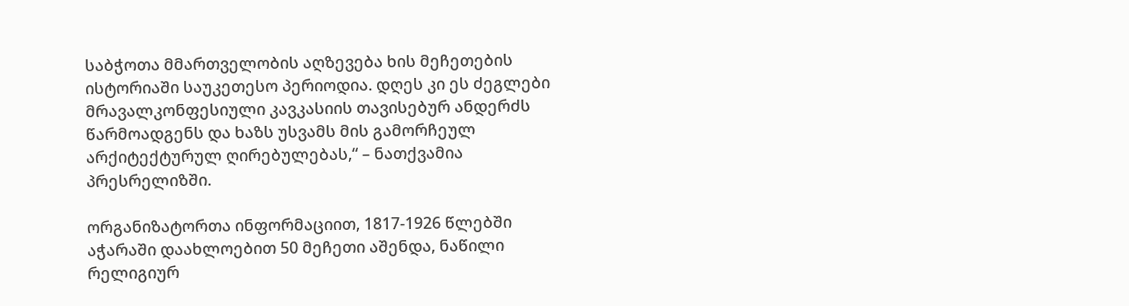საბჭოთა მმართველობის აღზევება ხის მეჩეთების ისტორიაში საუკეთესო პერიოდია. დღეს კი ეს ძეგლები მრავალკონფესიული კავკასიის თავისებურ ანდერძს წარმოადგენს და ხაზს უსვამს მის გამორჩეულ არქიტექტურულ ღირებულებას,“ – ნათქვამია პრესრელიზში.

ორგანიზატორთა ინფორმაციით, 1817-1926 წლებში აჭარაში დაახლოებით 50 მეჩეთი აშენდა, ნაწილი რელიგიურ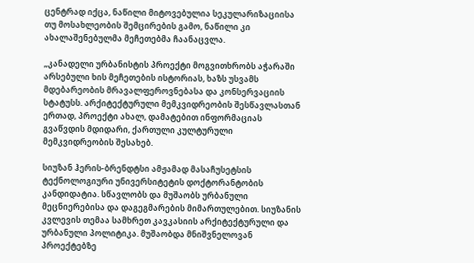ცენტრად იქცა, ნაწილი მიტოვებულია სეკულარიზაციისა თუ მოსახლეობის შემცირების გამო, ნაწილი კი ახალაშენებულმა მეჩეთებმა ჩაანაცვლა.

„კანადელი ურბანისტის პროექტი მოგვითხრობს აჭარაში არსებული ხის მეჩეთების ისტორიას, ხაზს უსვამს მდებარეობის მრავალფეროვნებასა და კონსერვაციის სტატუსს. არქიტექტურული მემკვიდრეობის შესწავლასთან ერთად, პროექტი ახალ, დამატებით ინფორმაციას გვაწვდის მდიდარი, ქართული კულტურული მემკვიდრეობის შესახებ.

სიუზან ჰერის-ბრენდტსი ამჟამად მასაჩუსეტსის ტექნოლოგიური უნივერსიტეტის დოქტორანტობის კანდიდატია. სწავლობს და მუშაობს ურბანული მეცნიერებისა და დაგეგმარების მიმართულებით. სიუზანის კვლევის თემაა სამხრეთ კავკასიის არქიტექტურული და ურბანული პოლიტიკა. მუშაობდა მნიშვნელოვან პროექტებზე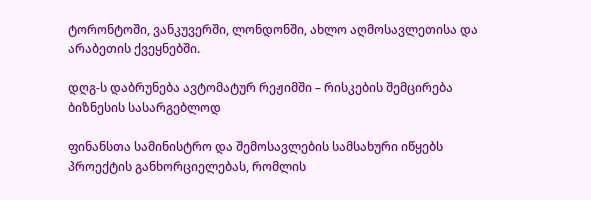ტორონტოში, ვანკუვერში, ლონდონში, ახლო აღმოსავლეთისა და არაბეთის ქვეყნებში.

დღგ-ს დაბრუნება ავტომატურ რეჟიმში – რისკების შემცირება ბიზნესის სასარგებლოდ

ფინანსთა სამინისტრო და შემოსავლების სამსახური იწყებს პროექტის განხორციელებას, რომლის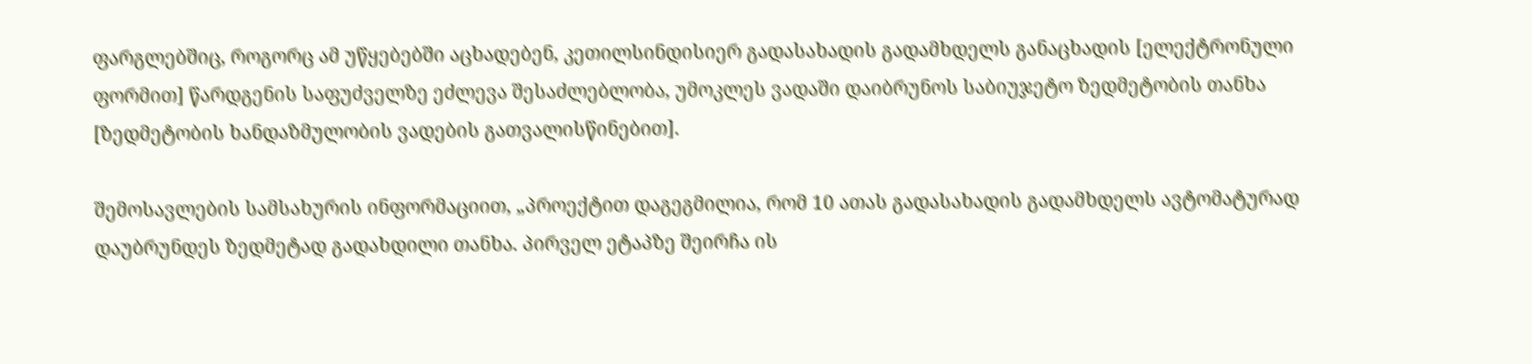ფარგლებშიც, როგორც ამ უწყებებში აცხადებენ, კეთილსინდისიერ გადასახადის გადამხდელს განაცხადის [ელექტრონული ფორმით] წარდგენის საფუძველზე ეძლევა შესაძლებლობა, უმოკლეს ვადაში დაიბრუნოს საბიუჯეტო ზედმეტობის თანხა [ზედმეტობის ხანდაზმულობის ვადების გათვალისწინებით].

შემოსავლების სამსახურის ინფორმაციით, „პროექტით დაგეგმილია, რომ 10 ათას გადასახადის გადამხდელს ავტომატურად დაუბრუნდეს ზედმეტად გადახდილი თანხა. პირველ ეტაპზე შეირჩა ის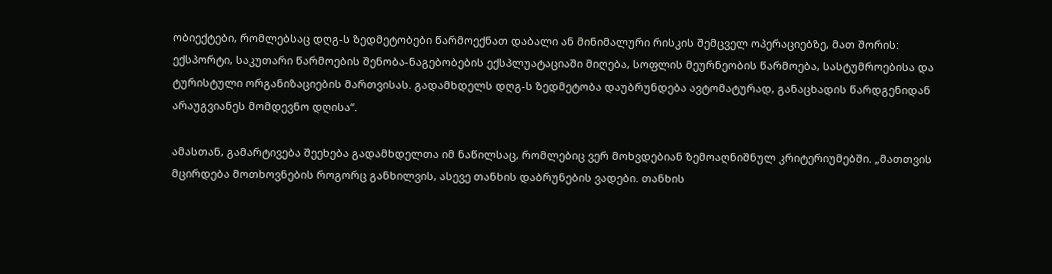ობიექტები, რომლებსაც დღგ-ს ზედმეტობები წარმოექნათ დაბალი ან მინიმალური რისკის შემცველ ოპერაციებზე, მათ შორის: ექსპორტი, საკუთარი წარმოების შენობა-ნაგებობების ექსპლუატაციაში მიღება, სოფლის მეურნეობის წარმოება, სასტუმროებისა და ტურისტული ორგანიზაციების მართვისას. გადამხდელს დღგ-ს ზედმეტობა დაუბრუნდება ავტომატურად, განაცხადის წარდგენიდან არაუგვიანეს მომდევნო დღისა“.

ამასთან, გამარტივება შეეხება გადამხდელთა იმ ნაწილსაც, რომლებიც ვერ მოხვდებიან ზემოაღნიშნულ კრიტერიუმებში. „მათთვის მცირდება მოთხოვნების როგორც განხილვის, ასევე თანხის დაბრუნების ვადები. თანხის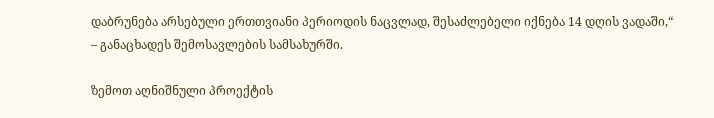დაბრუნება არსებული ერთთვიანი პერიოდის ნაცვლად, შესაძლებელი იქნება 14 დღის ვადაში,“ – განაცხადეს შემოსავლების სამსახურში.

ზემოთ აღნიშნული პროექტის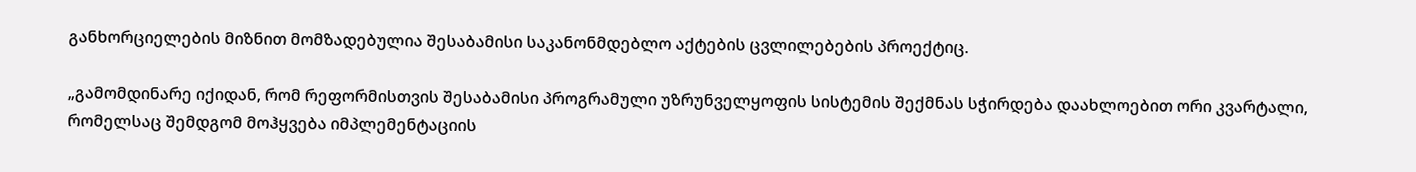განხორციელების მიზნით მომზადებულია შესაბამისი საკანონმდებლო აქტების ცვლილებების პროექტიც.

„გამომდინარე იქიდან, რომ რეფორმისთვის შესაბამისი პროგრამული უზრუნველყოფის სისტემის შექმნას სჭირდება დაახლოებით ორი კვარტალი, რომელსაც შემდგომ მოჰყვება იმპლემენტაციის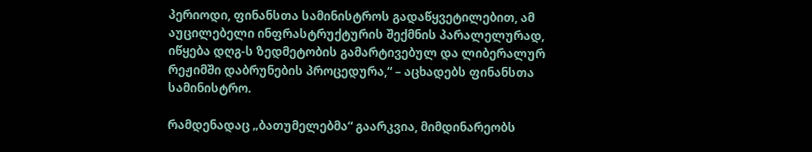პერიოდი, ფინანსთა სამინისტროს გადაწყვეტილებით, ამ აუცილებელი ინფრასტრუქტურის შექმნის პარალელურად, იწყება დღგ-ს ზედმეტობის გამარტივებულ და ლიბერალურ რეჟიმში დაბრუნების პროცედურა,“ – აცხადებს ფინანსთა სამინისტრო.

რამდენადაც „ბათუმელებმა“ გაარკვია, მიმდინარეობს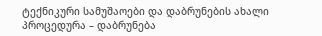ტექნიკური სამუშაოები და დაბრუნების ახალი პროცედურა – დაბრუნება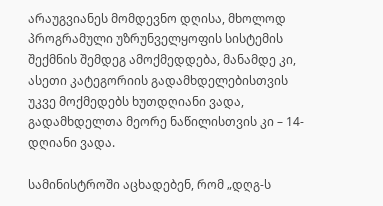არაუგვიანეს მომდევნო დღისა, მხოლოდ პროგრამული უზრუნველყოფის სისტემის შექმნის შემდეგ ამოქმედდება, მანამდე კი, ასეთი კატეგორიის გადამხდელებისთვის უკვე მოქმედებს ხუთდღიანი ვადა, გადამხდელთა მეორე ნაწილისთვის კი – 14-დღიანი ვადა.

სამინისტროში აცხადებენ, რომ „დღგ-ს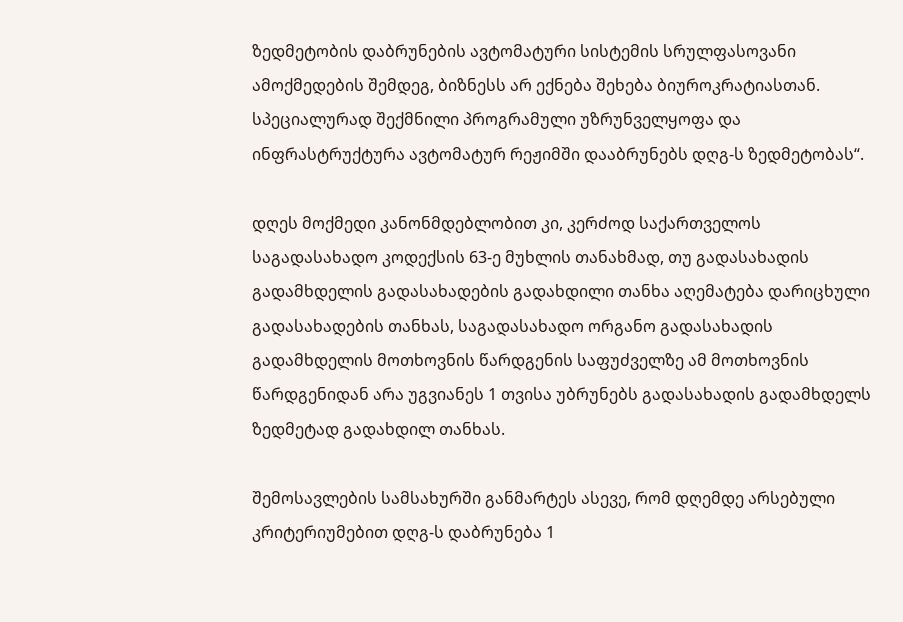ზედმეტობის დაბრუნების ავტომატური სისტემის სრულფასოვანი ამოქმედების შემდეგ, ბიზნესს არ ექნება შეხება ბიუროკრატიასთან. სპეციალურად შექმნილი პროგრამული უზრუნველყოფა და ინფრასტრუქტურა ავტომატურ რეჟიმში დააბრუნებს დღგ-ს ზედმეტობას“.

დღეს მოქმედი კანონმდებლობით კი, კერძოდ საქართველოს საგადასახადო კოდექსის 63-ე მუხლის თანახმად, თუ გადასახადის გადამხდელის გადასახადების გადახდილი თანხა აღემატება დარიცხული გადასახადების თანხას, საგადასახადო ორგანო გადასახადის გადამხდელის მოთხოვნის წარდგენის საფუძველზე ამ მოთხოვნის წარდგენიდან არა უგვიანეს 1 თვისა უბრუნებს გადასახადის გადამხდელს ზედმეტად გადახდილ თანხას.

შემოსავლების სამსახურში განმარტეს ასევე, რომ დღემდე არსებული კრიტერიუმებით დღგ-ს დაბრუნება 1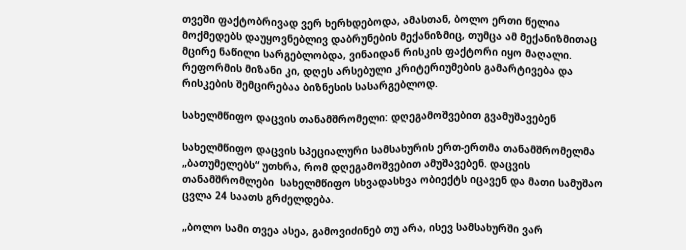თვეში ფაქტობრივად ვერ ხერხდებოდა, ამასთან, ბოლო ერთი წელია მოქმედებს დაუყოვნებლივ დაბრუნების მექანიზმიც, თუმცა ამ მექანიზმითაც მცირე ნაწილი სარგებლობდა, ვინაიდან რისკის ფაქტორი იყო მაღალი. რეფორმის მიზანი კი, დღეს არსებული კრიტერიუმების გამარტივება და რისკების შემცირებაა ბიზნესის სასარგებლოდ.

სახელმწიფო დაცვის თანამშრომელი: დღეგამოშვებით გვამუშავებენ

სახელმწიფო დაცვის სპეციალური სამსახურის ერთ-ერთმა თანამშრომელმა „ბათუმელებს“ უთხრა, რომ დღეგამოშვებით ამუშავებენ. დაცვის თანამშრომლები  სახელმწიფო სხვადასხვა ობიექტს იცავენ და მათი სამუშაო ცვლა 24 საათს გრძელდება.

„ბოლო სამი თვეა ასეა, გამოვიძინებ თუ არა, ისევ სამსახურში ვარ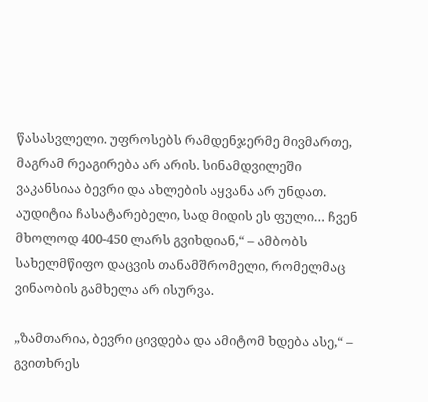წასასვლელი. უფროსებს რამდენჯერმე მივმართე, მაგრამ რეაგირება არ არის. სინამდვილეში ვაკანსიაა ბევრი და ახლების აყვანა არ უნდათ. აუდიტია ჩასატარებელი, სად მიდის ეს ფული… ჩვენ მხოლოდ 400-450 ლარს გვიხდიან,“ – ამბობს სახელმწიფო დაცვის თანამშრომელი, რომელმაც ვინაობის გამხელა არ ისურვა.

„ზამთარია, ბევრი ცივდება და ამიტომ ხდება ასე,“ – გვითხრეს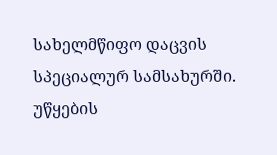სახელმწიფო დაცვის სპეციალურ სამსახურში. უწყების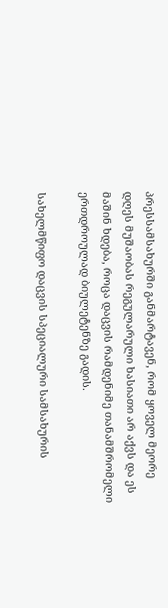პრესსამსახურში განმარტავენ, რომ ყოველ მეორე დღეს მუშაობას რეგულარული ხასიათი არ აქვს და ეს მაშინ ხდება, როცა დაცვის რამდენიმე თანამშრომელი ერთდროულად ბიულეტენზე გადის.

სახელმწიფო დაცვის სპეციალური სამსახურის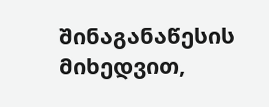შინაგანაწესის მიხედვით,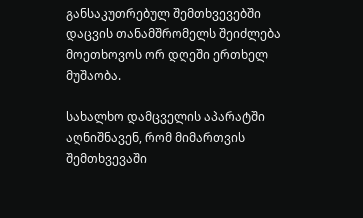განსაკუთრებულ შემთხვევებში დაცვის თანამშრომელს შეიძლება მოეთხოვოს ორ დღეში ერთხელ მუშაობა.

სახალხო დამცველის აპარატში აღნიშნავენ, რომ მიმართვის შემთხვევაში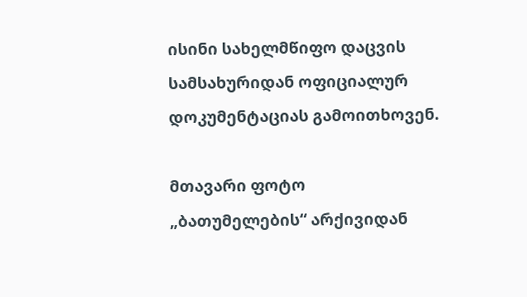ისინი სახელმწიფო დაცვის სამსახურიდან ოფიციალურ დოკუმენტაციას გამოითხოვენ.

მთავარი ფოტო „ბათუმელების“ არქივიდან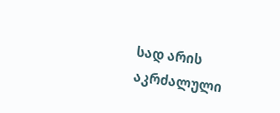სად არის აკრძალული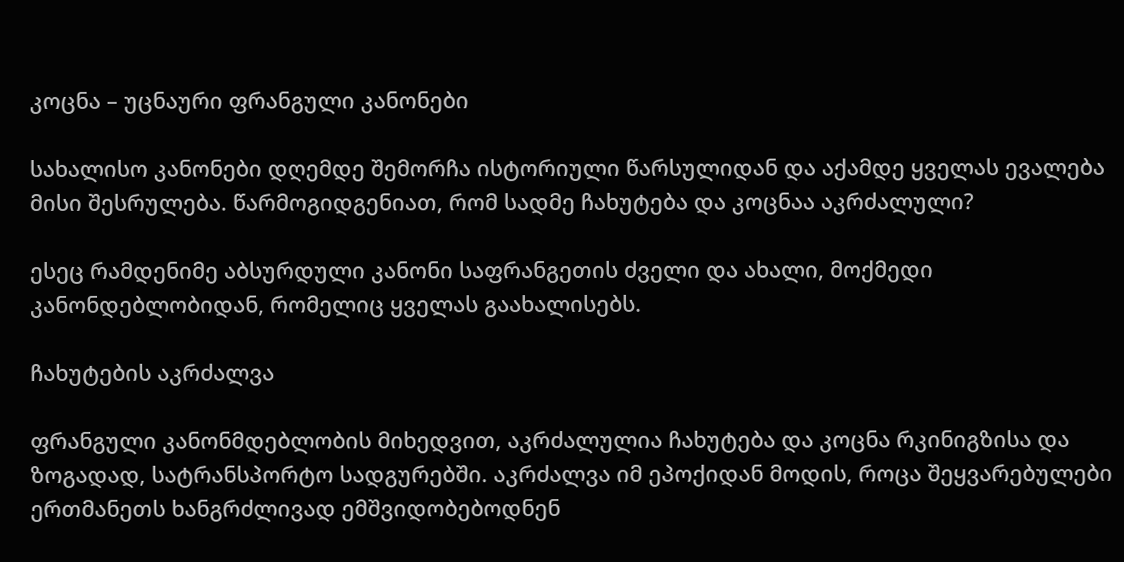კოცნა – უცნაური ფრანგული კანონები

სახალისო კანონები დღემდე შემორჩა ისტორიული წარსულიდან და აქამდე ყველას ევალება მისი შესრულება. წარმოგიდგენიათ, რომ სადმე ჩახუტება და კოცნაა აკრძალული?

ესეც რამდენიმე აბსურდული კანონი საფრანგეთის ძველი და ახალი, მოქმედი კანონდებლობიდან, რომელიც ყველას გაახალისებს.

ჩახუტების აკრძალვა

ფრანგული კანონმდებლობის მიხედვით, აკრძალულია ჩახუტება და კოცნა რკინიგზისა და ზოგადად, სატრანსპორტო სადგურებში. აკრძალვა იმ ეპოქიდან მოდის, როცა შეყვარებულები ერთმანეთს ხანგრძლივად ემშვიდობებოდნენ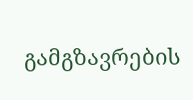გამგზავრების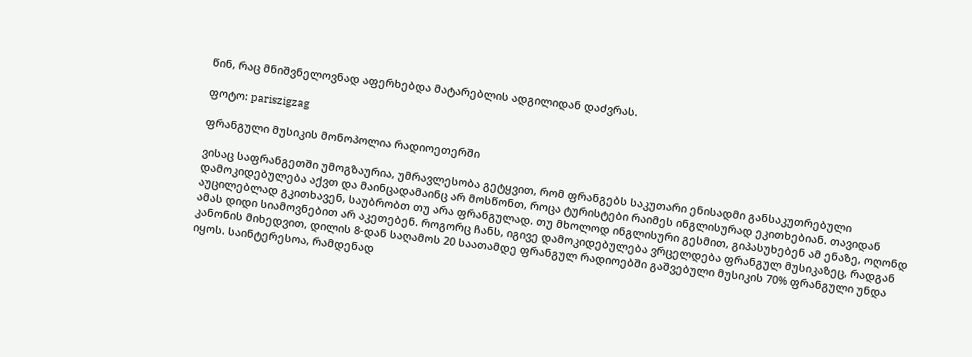წინ, რაც მნიშვნელოვნად აფერხებდა მატარებლის ადგილიდან დაძვრას.

ფოტო: pariszigzag

ფრანგული მუსიკის მონოპოლია რადიოეთერში

ვისაც საფრანგეთში უმოგზაურია, უმრავლესობა გეტყვით, რომ ფრანგებს საკუთარი ენისადმი განსაკუთრებული დამოკიდებულება აქვთ და მაინცადამაინც არ მოსწონთ, როცა ტურისტები რაიმეს ინგლისურად ეკითხებიან. თავიდან აუცილებლად გკითხავენ, საუბრობთ თუ არა ფრანგულად. თუ მხოლოდ ინგლისური გესმით, გიპასუხებენ ამ ენაზე, ოღონდ ამას დიდი სიამოვნებით არ აკეთებენ. როგორც ჩანს, იგივე დამოკიდებულება ვრცელდება ფრანგულ მუსიკაზეც, რადგან კანონის მიხედვით, დილის 8-დან საღამოს 20 საათამდე ფრანგულ რადიოებში გაშვებული მუსიკის 70% ფრანგული უნდა იყოს. საინტერესოა, რამდენად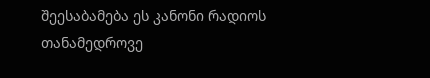შეესაბამება ეს კანონი რადიოს თანამედროვე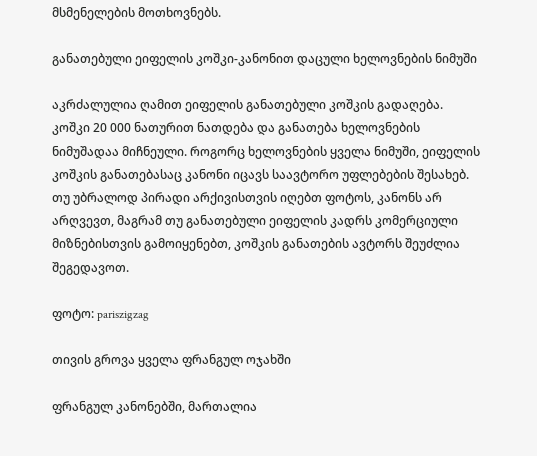მსმენელების მოთხოვნებს.

განათებული ეიფელის კოშკი-კანონით დაცული ხელოვნების ნიმუში

აკრძალულია ღამით ეიფელის განათებული კოშკის გადაღება. კოშკი 20 000 ნათურით ნათდება და განათება ხელოვნების ნიმუშადაა მიჩნეული. როგორც ხელოვნების ყველა ნიმუში, ეიფელის კოშკის განათებასაც კანონი იცავს საავტორო უფლებების შესახებ. თუ უბრალოდ პირადი არქივისთვის იღებთ ფოტოს, კანონს არ არღვევთ, მაგრამ თუ განათებული ეიფელის კადრს კომერციული მიზნებისთვის გამოიყენებთ, კოშკის განათების ავტორს შეუძლია შეგედავოთ.

ფოტო: pariszigzag

თივის გროვა ყველა ფრანგულ ოჯახში

ფრანგულ კანონებში, მართალია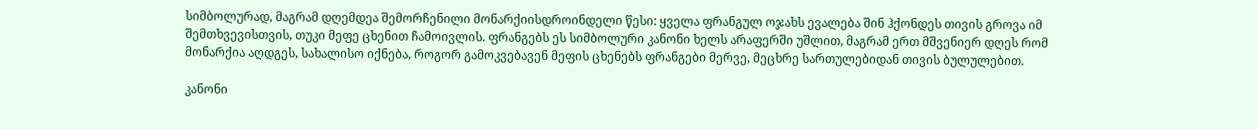სიმბოლურად, მაგრამ დღემდეა შემორჩენილი მონარქიისდროინდელი წესი: ყველა ფრანგულ ოჯახს ევალება შინ ჰქონდეს თივის გროვა იმ შემთხვევისთვის, თუკი მეფე ცხენით ჩამოივლის. ფრანგებს ეს სიმბოლური კანონი ხელს არაფერში უშლით, მაგრამ ერთ მშვენიერ დღეს რომ მონარქია აღდგეს, სახალისო იქნება, როგორ გამოკვებავენ მეფის ცხენებს ფრანგები მერვე, მეცხრე სართულებიდან თივის ბულულებით.

კანონი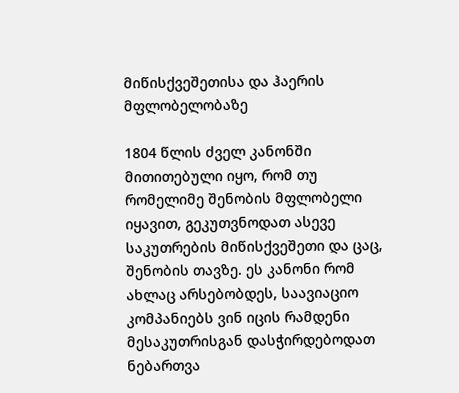მიწისქვეშეთისა და ჰაერის მფლობელობაზე

1804 წლის ძველ კანონში მითითებული იყო, რომ თუ რომელიმე შენობის მფლობელი იყავით, გეკუთვნოდათ ასევე საკუთრების მიწისქვეშეთი და ცაც, შენობის თავზე. ეს კანონი რომ ახლაც არსებობდეს, საავიაციო კომპანიებს ვინ იცის რამდენი მესაკუთრისგან დასჭირდებოდათ ნებართვა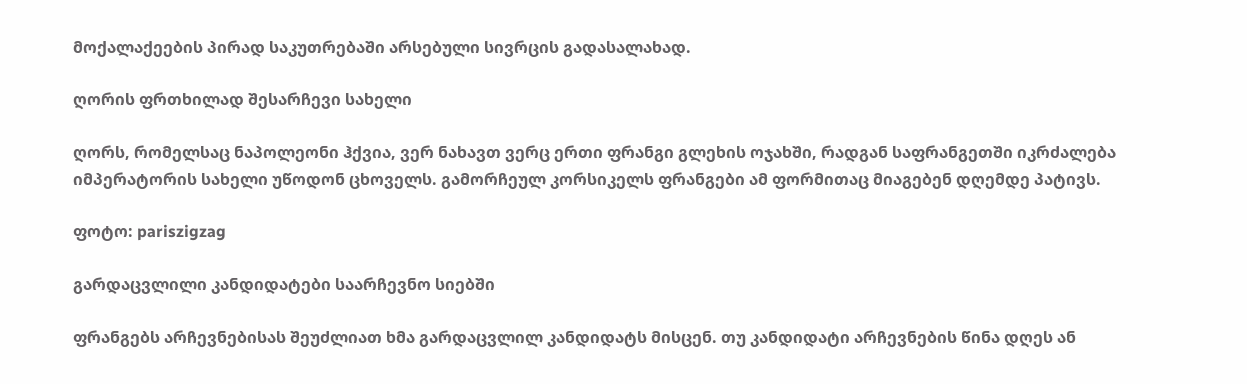მოქალაქეების პირად საკუთრებაში არსებული სივრცის გადასალახად.

ღორის ფრთხილად შესარჩევი სახელი

ღორს, რომელსაც ნაპოლეონი ჰქვია, ვერ ნახავთ ვერც ერთი ფრანგი გლეხის ოჯახში, რადგან საფრანგეთში იკრძალება იმპერატორის სახელი უწოდონ ცხოველს. გამორჩეულ კორსიკელს ფრანგები ამ ფორმითაც მიაგებენ დღემდე პატივს.

ფოტო: pariszigzag

გარდაცვლილი კანდიდატები საარჩევნო სიებში

ფრანგებს არჩევნებისას შეუძლიათ ხმა გარდაცვლილ კანდიდატს მისცენ. თუ კანდიდატი არჩევნების წინა დღეს ან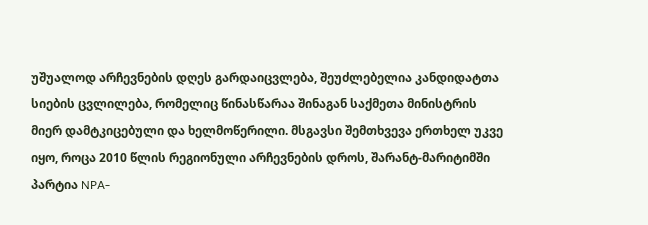უშუალოდ არჩევნების დღეს გარდაიცვლება, შეუძლებელია კანდიდატთა სიების ცვლილება, რომელიც წინასწარაა შინაგან საქმეთა მინისტრის მიერ დამტკიცებული და ხელმოწერილი. მსგავსი შემთხვევა ერთხელ უკვე იყო, როცა 2010 წლის რეგიონული არჩევნების დროს, შარანტ-მარიტიმში პარტია NPA-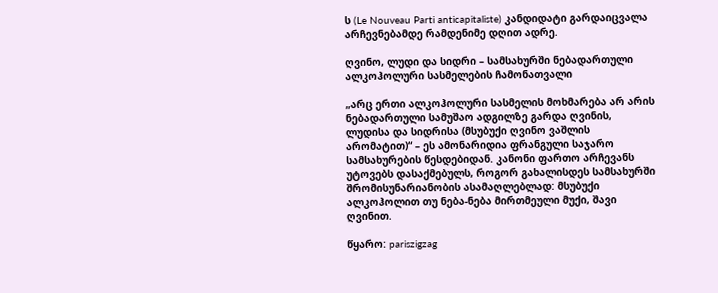ს (Le Nouveau Parti anticapitaliste) კანდიდატი გარდაიცვალა არჩევნებამდე რამდენიმე დღით ადრე.

ღვინო, ლუდი და სიდრი – სამსახურში ნებადართული ალკოჰოლური სასმელების ჩამონათვალი

„არც ერთი ალკოჰოლური სასმელის მოხმარება არ არის ნებადართული სამუშაო ადგილზე გარდა ღვინის, ლუდისა და სიდრისა (მსუბუქი ღვინო ვაშლის არომატით)“ – ეს ამონარიდია ფრანგული საჯარო სამსახურების წესდებიდან. კანონი ფართო არჩევანს უტოვებს დასაქმებულს, როგორ გახალისდეს სამსახურში  შრომისუნარიანობის ასამაღლებლად: მსუბუქი ალკოჰოლით თუ ნება-ნება მირთმეული მუქი, შავი ღვინით.

წყარო: pariszigzag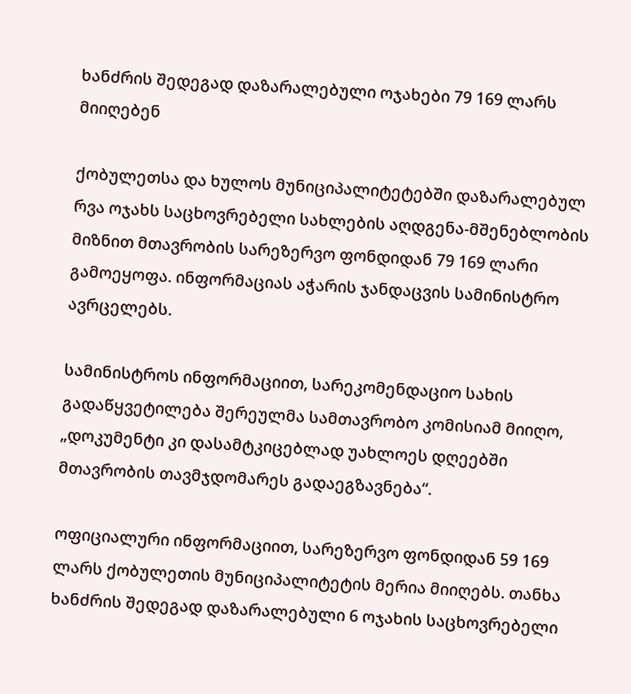ხანძრის შედეგად დაზარალებული ოჯახები 79 169 ლარს მიიღებენ

ქობულეთსა და ხულოს მუნიციპალიტეტებში დაზარალებულ რვა ოჯახს საცხოვრებელი სახლების აღდგენა-მშენებლობის მიზნით მთავრობის სარეზერვო ფონდიდან 79 169 ლარი გამოეყოფა. ინფორმაციას აჭარის ჯანდაცვის სამინისტრო ავრცელებს.

სამინისტროს ინფორმაციით, სარეკომენდაციო სახის გადაწყვეტილება შერეულმა სამთავრობო კომისიამ მიიღო, „დოკუმენტი კი დასამტკიცებლად უახლოეს დღეებში მთავრობის თავმჯდომარეს გადაეგზავნება“.

ოფიციალური ინფორმაციით, სარეზერვო ფონდიდან 59 169 ლარს ქობულეთის მუნიციპალიტეტის მერია მიიღებს. თანხა ხანძრის შედეგად დაზარალებული 6 ოჯახის საცხოვრებელი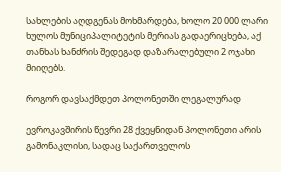სახლების აღდგენას მოხმარდება, ხოლო 20 000 ლარი ხულოს მუნიციპალიტეტის მერიას გადაერიცხება, აქ თანხას ხანძრის შედეგად დაზარალებული 2 ოჯახი მიიღებს.

როგორ დავსაქმდეთ პოლონეთში ლეგალურად

ევროკავშირის წევრი 28 ქვეყნიდან პოლონეთი არის გამონაკლისი, სადაც საქართველოს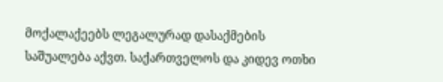მოქალაქეებს ლეგალურად დასაქმების საშუალება აქვთ. საქართველოს და კიდევ ოთხი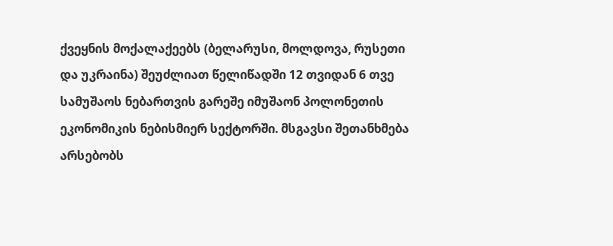ქვეყნის მოქალაქეებს (ბელარუსი, მოლდოვა, რუსეთი და უკრაინა) შეუძლიათ წელიწადში 12 თვიდან 6 თვე სამუშაოს ნებართვის გარეშე იმუშაონ პოლონეთის ეკონომიკის ნებისმიერ სექტორში. მსგავსი შეთანხმება არსებობს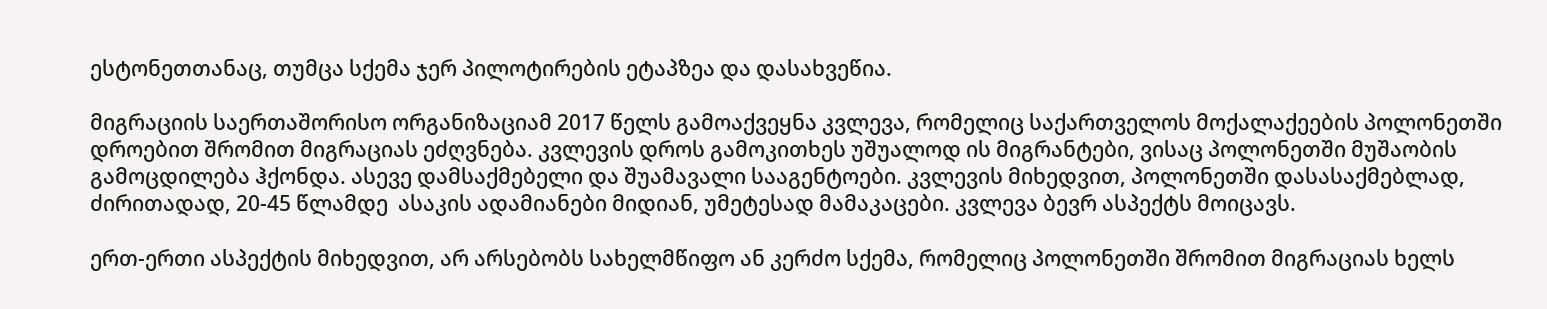ესტონეთთანაც, თუმცა სქემა ჯერ პილოტირების ეტაპზეა და დასახვეწია.

მიგრაციის საერთაშორისო ორგანიზაციამ 2017 წელს გამოაქვეყნა კვლევა, რომელიც საქართველოს მოქალაქეების პოლონეთში დროებით შრომით მიგრაციას ეძღვნება. კვლევის დროს გამოკითხეს უშუალოდ ის მიგრანტები, ვისაც პოლონეთში მუშაობის გამოცდილება ჰქონდა. ასევე დამსაქმებელი და შუამავალი სააგენტოები. კვლევის მიხედვით, პოლონეთში დასასაქმებლად, ძირითადად, 20-45 წლამდე  ასაკის ადამიანები მიდიან, უმეტესად მამაკაცები. კვლევა ბევრ ასპექტს მოიცავს.

ერთ-ერთი ასპექტის მიხედვით, არ არსებობს სახელმწიფო ან კერძო სქემა, რომელიც პოლონეთში შრომით მიგრაციას ხელს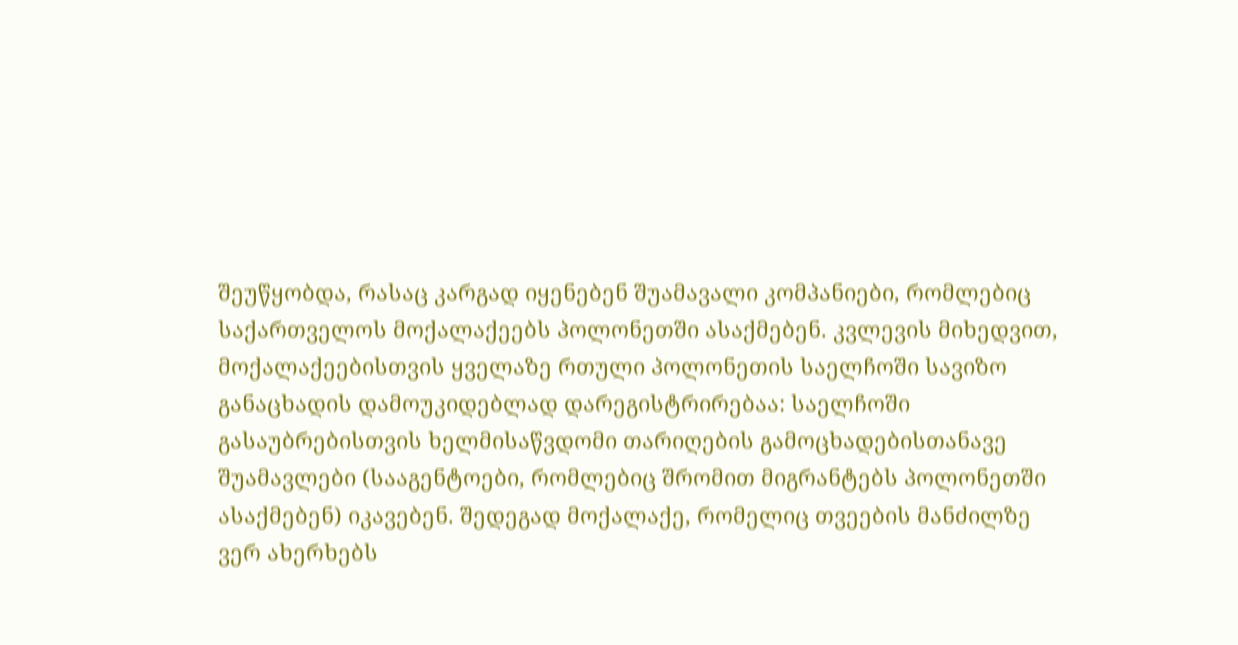შეუწყობდა, რასაც კარგად იყენებენ შუამავალი კომპანიები, რომლებიც საქართველოს მოქალაქეებს პოლონეთში ასაქმებენ. კვლევის მიხედვით, მოქალაქეებისთვის ყველაზე რთული პოლონეთის საელჩოში სავიზო განაცხადის დამოუკიდებლად დარეგისტრირებაა: საელჩოში გასაუბრებისთვის ხელმისაწვდომი თარიღების გამოცხადებისთანავე შუამავლები (სააგენტოები, რომლებიც შრომით მიგრანტებს პოლონეთში ასაქმებენ) იკავებენ. შედეგად მოქალაქე, რომელიც თვეების მანძილზე ვერ ახერხებს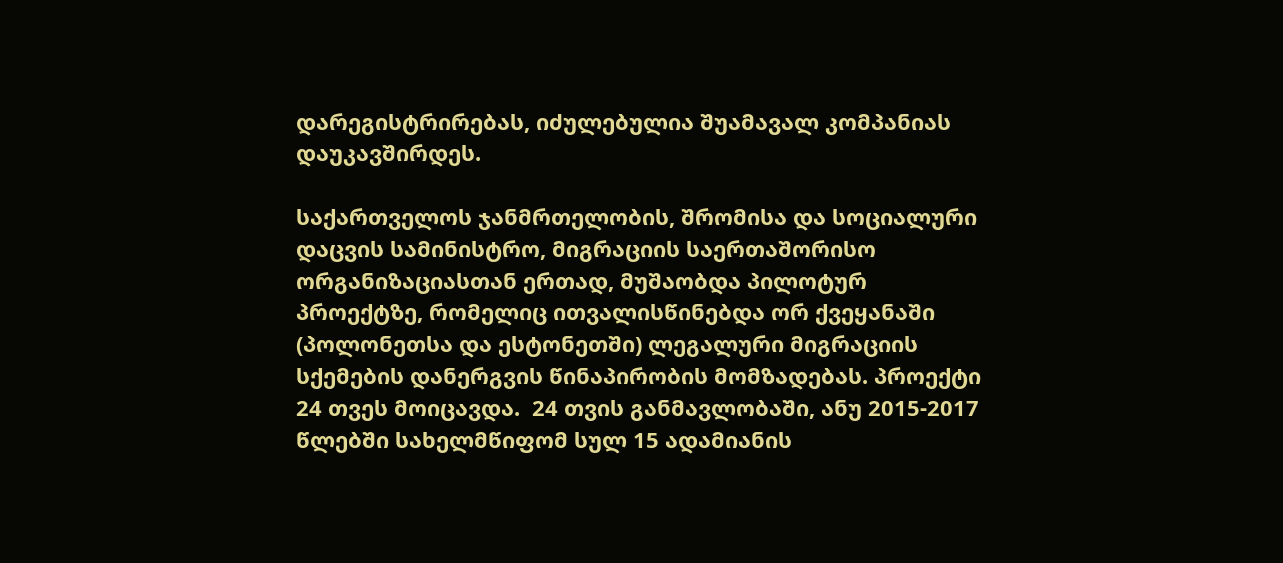დარეგისტრირებას, იძულებულია შუამავალ კომპანიას დაუკავშირდეს.

საქართველოს ჯანმრთელობის, შრომისა და სოციალური დაცვის სამინისტრო, მიგრაციის საერთაშორისო ორგანიზაციასთან ერთად, მუშაობდა პილოტურ პროექტზე, რომელიც ითვალისწინებდა ორ ქვეყანაში (პოლონეთსა და ესტონეთში) ლეგალური მიგრაციის სქემების დანერგვის წინაპირობის მომზადებას. პროექტი 24 თვეს მოიცავდა.  24 თვის განმავლობაში, ანუ 2015-2017 წლებში სახელმწიფომ სულ 15 ადამიანის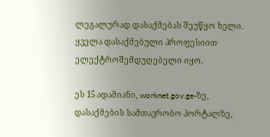ლეგალურად დასაქმებას შეუწყო ხელი. ყველა დასაქმებული პროფესიით ელექტროშემდუღებელი იყო.

ეს 15 ადამიანი, worknet.gov.ge-ზე, დასაქმების სამთავრობო პორტალზე,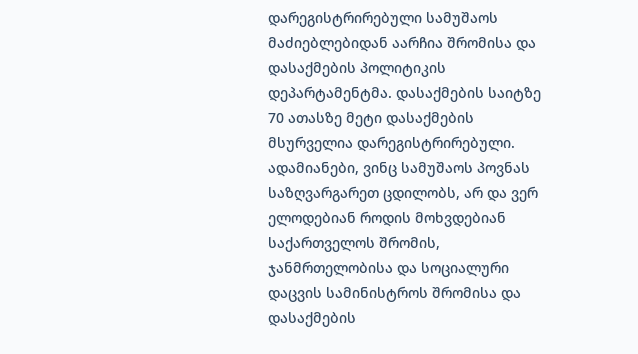დარეგისტრირებული სამუშაოს მაძიებლებიდან აარჩია შრომისა და დასაქმების პოლიტიკის დეპარტამენტმა. დასაქმების საიტზე 70 ათასზე მეტი დასაქმების მსურველია დარეგისტრირებული. ადამიანები, ვინც სამუშაოს პოვნას საზღვარგარეთ ცდილობს, არ და ვერ ელოდებიან როდის მოხვდებიან საქართველოს შრომის, ჯანმრთელობისა და სოციალური დაცვის სამინისტროს შრომისა და დასაქმების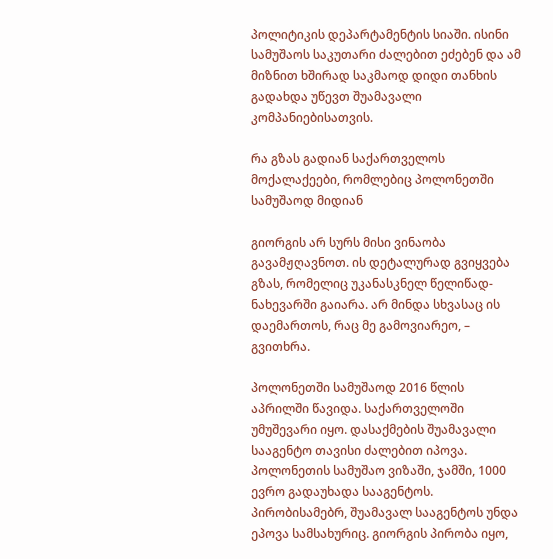პოლიტიკის დეპარტამენტის სიაში. ისინი სამუშაოს საკუთარი ძალებით ეძებენ და ამ მიზნით ხშირად საკმაოდ დიდი თანხის გადახდა უწევთ შუამავალი კომპანიებისათვის.

რა გზას გადიან საქართველოს მოქალაქეები, რომლებიც პოლონეთში სამუშაოდ მიდიან

გიორგის არ სურს მისი ვინაობა გავამჟღავნოთ. ის დეტალურად გვიყვება გზას, რომელიც უკანასკნელ წელიწად-ნახევარში გაიარა. არ მინდა სხვასაც ის დაემართოს, რაც მე გამოვიარეო, – გვითხრა.

პოლონეთში სამუშაოდ 2016 წლის აპრილში წავიდა. საქართველოში უმუშევარი იყო. დასაქმების შუამავალი სააგენტო თავისი ძალებით იპოვა. პოლონეთის სამუშაო ვიზაში, ჯამში, 1000 ევრო გადაუხადა სააგენტოს. პირობისამებრ, შუამავალ სააგენტოს უნდა ეპოვა სამსახურიც. გიორგის პირობა იყო,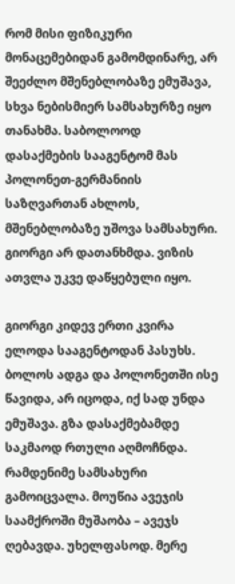რომ მისი ფიზიკური მონაცემებიდან გამომდინარე, არ შეეძლო მშენებლობაზე ემუშავა, სხვა ნებისმიერ სამსახურზე იყო თანახმა. საბოლოოდ დასაქმების სააგენტომ მას პოლონეთ-გერმანიის საზღვართან ახლოს, მშენებლობაზე უშოვა სამსახური. გიორგი არ დათანხმდა. ვიზის ათვლა უკვე დაწყებული იყო.

გიორგი კიდევ ერთი კვირა ელოდა სააგენტოდან პასუხს. ბოლოს ადგა და პოლონეთში ისე წავიდა, არ იცოდა, იქ სად უნდა ემუშავა. გზა დასაქმებამდე საკმაოდ რთული აღმოჩნდა. რამდენიმე სამსახური გამოიცვალა. მოუწია ავეჯის საამქროში მუშაობა – ავეჯს ღებავდა. უხელფასოდ. მერე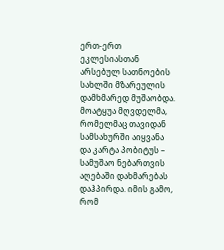ერთ-ერთ ეკლესიასთან არსებულ სათნოების სახლში მზარეულის დამხმარედ მუშაობდა. მოატყუა მღვდელმა, რომელმაც თავიდან სამსახურში აიყვანა და კარტა პობიტუს – სამუშაო ნებართვის აღებაში დახმარებას დაჰპირდა. იმის გამო, რომ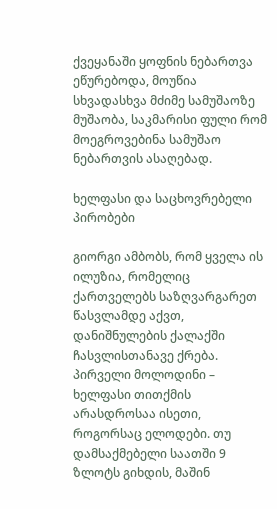ქვეყანაში ყოფნის ნებართვა ეწურებოდა, მოუწია სხვადასხვა მძიმე სამუშაოზე მუშაობა, საკმარისი ფული რომ მოეგროვებინა სამუშაო ნებართვის ასაღებად.

ხელფასი და საცხოვრებელი პირობები

გიორგი ამბობს, რომ ყველა ის ილუზია, რომელიც ქართველებს საზღვარგარეთ წასვლამდე აქვთ, დანიშნულების ქალაქში ჩასვლისთანავე ქრება. პირველი მოლოდინი – ხელფასი თითქმის არასდროსაა ისეთი, როგორსაც ელოდები. თუ დამსაქმებელი საათში 9 ზლოტს გიხდის, მაშინ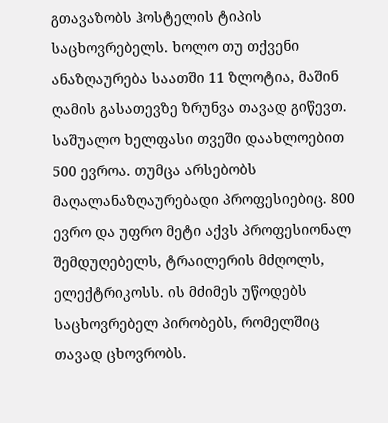გთავაზობს ჰოსტელის ტიპის საცხოვრებელს. ხოლო თუ თქვენი ანაზღაურება საათში 11 ზლოტია, მაშინ ღამის გასათევზე ზრუნვა თავად გიწევთ. საშუალო ხელფასი თვეში დაახლოებით 500 ევროა. თუმცა არსებობს მაღალანაზღაურებადი პროფესიებიც. 800 ევრო და უფრო მეტი აქვს პროფესიონალ შემდუღებელს, ტრაილერის მძღოლს, ელექტრიკოსს. ის მძიმეს უწოდებს საცხოვრებელ პირობებს, რომელშიც თავად ცხოვრობს.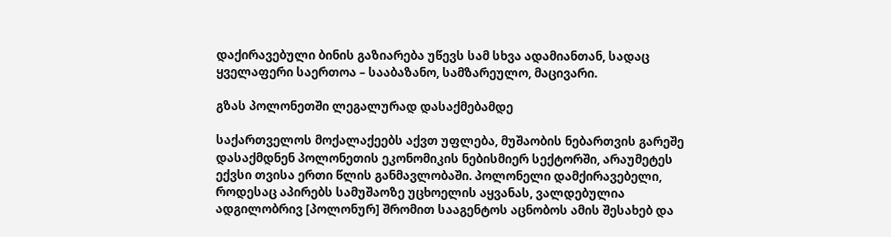დაქირავებული ბინის გაზიარება უწევს სამ სხვა ადამიანთან, სადაც ყველაფერი საერთოა – სააბაზანო, სამზარეულო, მაცივარი.

გზას პოლონეთში ლეგალურად დასაქმებამდე

საქართველოს მოქალაქეებს აქვთ უფლება, მუშაობის ნებართვის გარეშე დასაქმდნენ პოლონეთის ეკონომიკის ნებისმიერ სექტორში, არაუმეტეს ექვსი თვისა ერთი წლის განმავლობაში. პოლონელი დამქირავებელი, როდესაც აპირებს სამუშაოზე უცხოელის აყვანას, ვალდებულია ადგილობრივ [პოლონურ] შრომით სააგენტოს აცნობოს ამის შესახებ და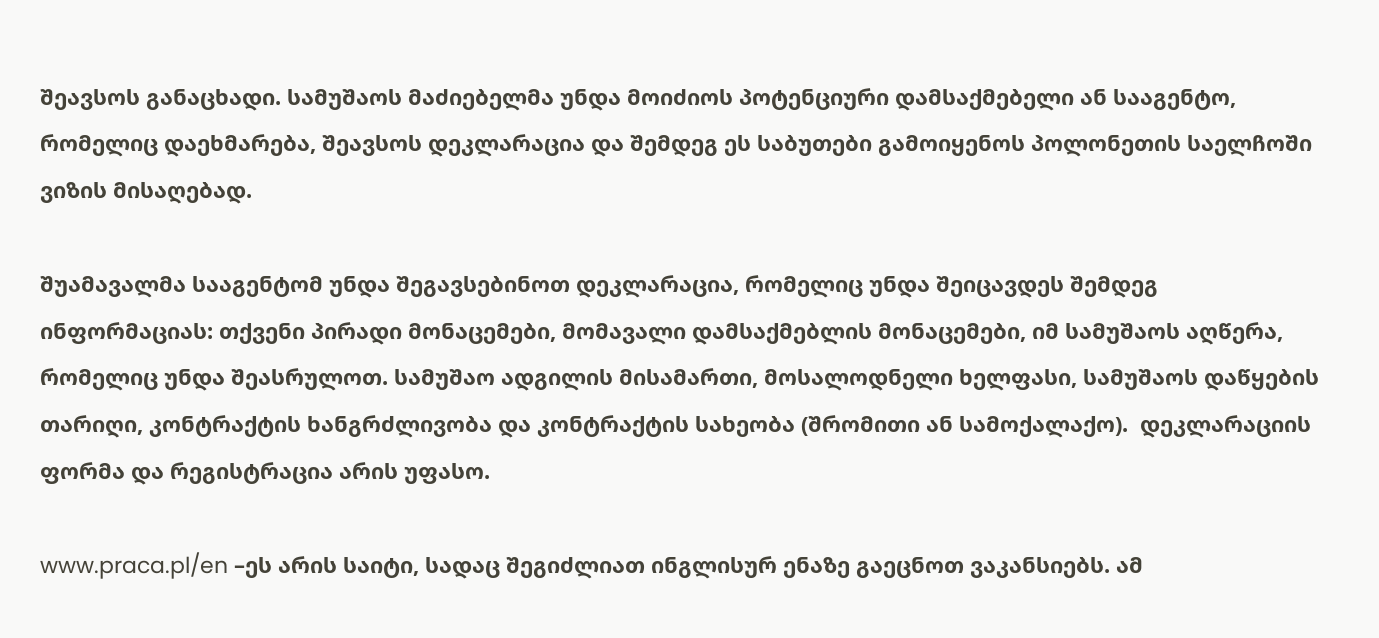შეავსოს განაცხადი. სამუშაოს მაძიებელმა უნდა მოიძიოს პოტენციური დამსაქმებელი ან სააგენტო, რომელიც დაეხმარება, შეავსოს დეკლარაცია და შემდეგ ეს საბუთები გამოიყენოს პოლონეთის საელჩოში ვიზის მისაღებად.

შუამავალმა სააგენტომ უნდა შეგავსებინოთ დეკლარაცია, რომელიც უნდა შეიცავდეს შემდეგ ინფორმაციას: თქვენი პირადი მონაცემები, მომავალი დამსაქმებლის მონაცემები, იმ სამუშაოს აღწერა, რომელიც უნდა შეასრულოთ. სამუშაო ადგილის მისამართი, მოსალოდნელი ხელფასი, სამუშაოს დაწყების თარიღი, კონტრაქტის ხანგრძლივობა და კონტრაქტის სახეობა (შრომითი ან სამოქალაქო).  დეკლარაციის ფორმა და რეგისტრაცია არის უფასო.

www.praca.pl/en –ეს არის საიტი, სადაც შეგიძლიათ ინგლისურ ენაზე გაეცნოთ ვაკანსიებს. ამ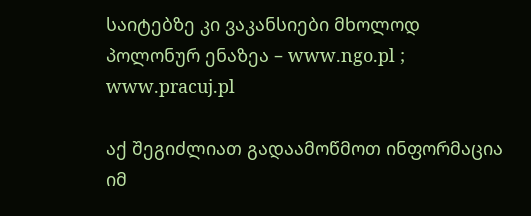საიტებზე კი ვაკანსიები მხოლოდ პოლონურ ენაზეა – www.ngo.pl ; www.pracuj.pl

აქ შეგიძლიათ გადაამოწმოთ ინფორმაცია იმ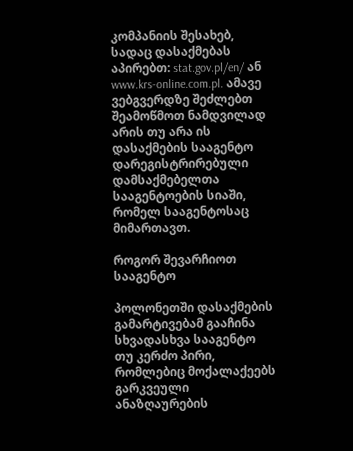კომპანიის შესახებ, სადაც დასაქმებას აპირებთ: stat.gov.pl/en/ ან www.krs-online.com.pl. ამავე ვებგვერდზე შეძლებთ შეამოწმოთ ნამდვილად არის თუ არა ის დასაქმების სააგენტო დარეგისტრირებული დამსაქმებელთა სააგენტოების სიაში, რომელ სააგენტოსაც მიმართავთ.

როგორ შევარჩიოთ სააგენტო

პოლონეთში დასაქმების გამარტივებამ გააჩინა სხვადასხვა სააგენტო თუ კერძო პირი, რომლებიც მოქალაქეებს გარკვეული ანაზღაურების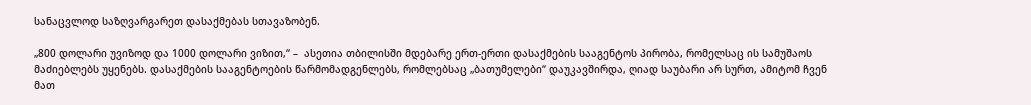სანაცვლოდ საზღვარგარეთ დასაქმებას სთავაზობენ.

„800 დოლარი უვიზოდ და 1000 დოლარი ვიზით,“ –  ასეთია თბილისში მდებარე ერთ-ერთი დასაქმების სააგენტოს პირობა, რომელსაც ის სამუშაოს მაძიებლებს უყენებს. დასაქმების სააგენტოების წარმომადგენლებს, რომლებსაც „ბათუმელები“ დაუკავშირდა, ღიად საუბარი არ სურთ, ამიტომ ჩვენ მათ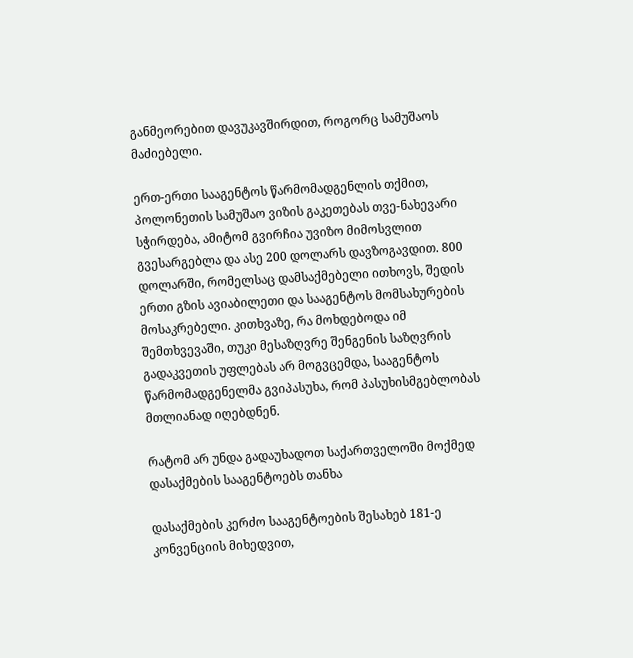განმეორებით დავუკავშირდით, როგორც სამუშაოს მაძიებელი.

ერთ-ერთი სააგენტოს წარმომადგენლის თქმით, პოლონეთის სამუშაო ვიზის გაკეთებას თვე-ნახევარი სჭირდება, ამიტომ გვირჩია უვიზო მიმოსვლით გვესარგებლა და ასე 200 დოლარს დავზოგავდით. 800 დოლარში, რომელსაც დამსაქმებელი ითხოვს, შედის ერთი გზის ავიაბილეთი და სააგენტოს მომსახურების მოსაკრებელი. კითხვაზე, რა მოხდებოდა იმ შემთხვევაში, თუკი მესაზღვრე შენგენის საზღვრის გადაკვეთის უფლებას არ მოგვცემდა, სააგენტოს წარმომადგენელმა გვიპასუხა, რომ პასუხისმგებლობას მთლიანად იღებდნენ.

რატომ არ უნდა გადაუხადოთ საქართველოში მოქმედ დასაქმების სააგენტოებს თანხა

დასაქმების კერძო სააგენტოების შესახებ 181-ე კონვენციის მიხედვით,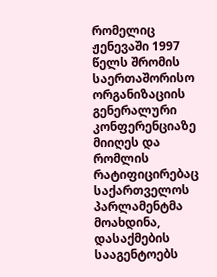რომელიც ჟენევაში 1997 წელს შრომის საერთაშორისო ორგანიზაციის გენერალური კონფერენციაზე მიიღეს და რომლის რატიფიცირებაც საქართველოს პარლამენტმა მოახდინა, დასაქმების სააგენტოებს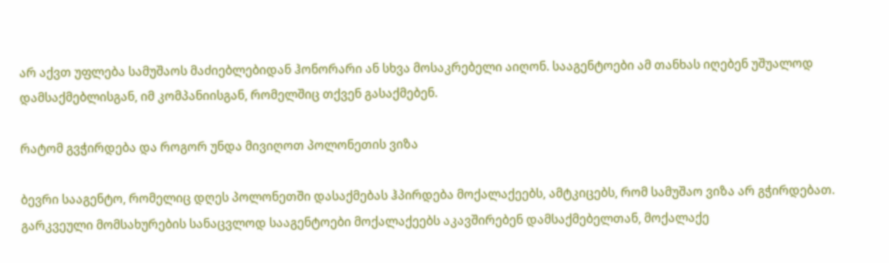არ აქვთ უფლება სამუშაოს მაძიებლებიდან ჰონორარი ან სხვა მოსაკრებელი აიღონ. სააგენტოები ამ თანხას იღებენ უშუალოდ დამსაქმებლისგან, იმ კომპანიისგან, რომელშიც თქვენ გასაქმებენ.

რატომ გვჭირდება და როგორ უნდა მივიღოთ პოლონეთის ვიზა

ბევრი სააგენტო, რომელიც დღეს პოლონეთში დასაქმებას ჰპირდება მოქალაქეებს, ამტკიცებს, რომ სამუშაო ვიზა არ გჭირდებათ. გარკვეული მომსახურების სანაცვლოდ სააგენტოები მოქალაქეებს აკავშირებენ დამსაქმებელთან, მოქალაქე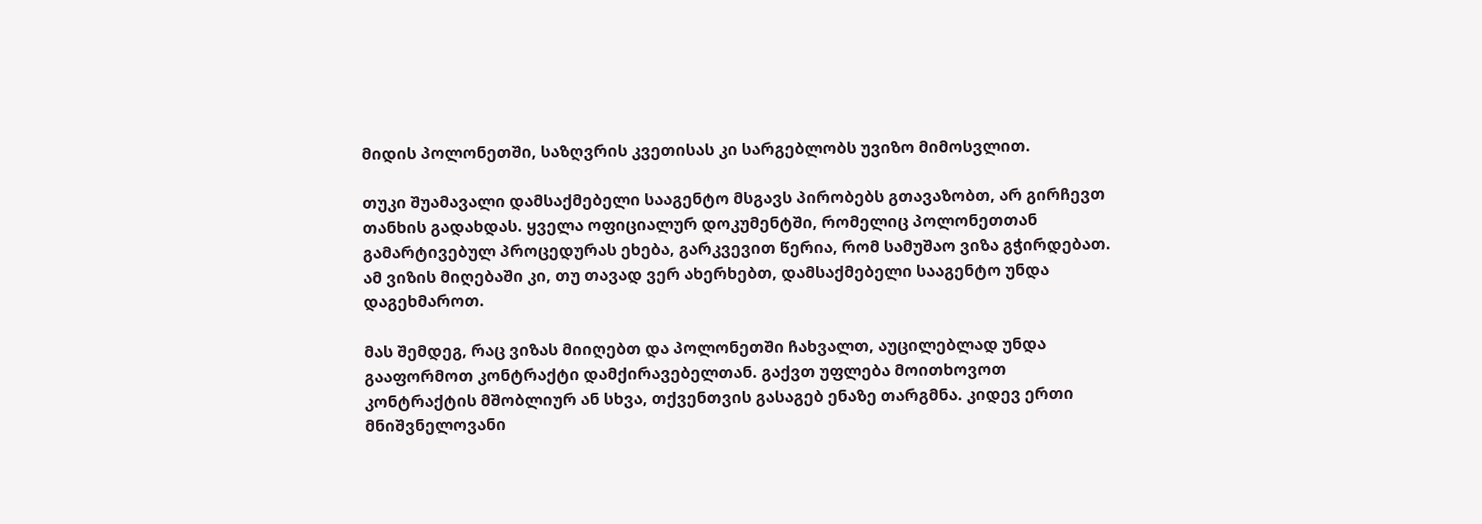მიდის პოლონეთში, საზღვრის კვეთისას კი სარგებლობს უვიზო მიმოსვლით.

თუკი შუამავალი დამსაქმებელი სააგენტო მსგავს პირობებს გთავაზობთ, არ გირჩევთ თანხის გადახდას. ყველა ოფიციალურ დოკუმენტში, რომელიც პოლონეთთან გამარტივებულ პროცედურას ეხება, გარკვევით წერია, რომ სამუშაო ვიზა გჭირდებათ. ამ ვიზის მიღებაში კი, თუ თავად ვერ ახერხებთ, დამსაქმებელი სააგენტო უნდა დაგეხმაროთ.

მას შემდეგ, რაც ვიზას მიიღებთ და პოლონეთში ჩახვალთ, აუცილებლად უნდა გააფორმოთ კონტრაქტი დამქირავებელთან. გაქვთ უფლება მოითხოვოთ კონტრაქტის მშობლიურ ან სხვა, თქვენთვის გასაგებ ენაზე თარგმნა. კიდევ ერთი მნიშვნელოვანი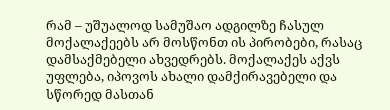რამ – უშუალოდ სამუშაო ადგილზე ჩასულ მოქალაქეებს არ მოსწონთ ის პირობები, რასაც დამსაქმებელი ახვედრებს. მოქალაქეს აქვს უფლება, იპოვოს ახალი დამქირავებელი და სწორედ მასთან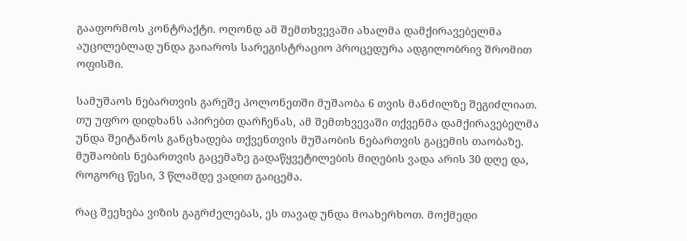გააფორმოს კონტრაქტი. ოღონდ ამ შემთხვევაში ახალმა დამქირავებელმა აუცილებლად უნდა გაიაროს სარეგისტრაციო პროცედურა ადგილობრივ შრომით ოფისში.

სამუშაოს ნებართვის გარეშე პოლონეთში მუშაობა 6 თვის მანძილზე შეგიძლიათ. თუ უფრო დიდხანს აპირებთ დარჩენას, ამ შემთხვევაში თქვენმა დამქირავებელმა უნდა შეიტანოს განცხადება თქვენთვის მუშაობის ნებართვის გაცემის თაობაზე. მუშაობის ნებართვის გაცემაზე გადაწყვეტილების მიღების ვადა არის 30 დღე და, როგორც წესი, 3 წლამდე ვადით გაიცემა.

რაც შეეხება ვიზის გაგრძელებას, ეს თავად უნდა მოახერხოთ. მოქმედი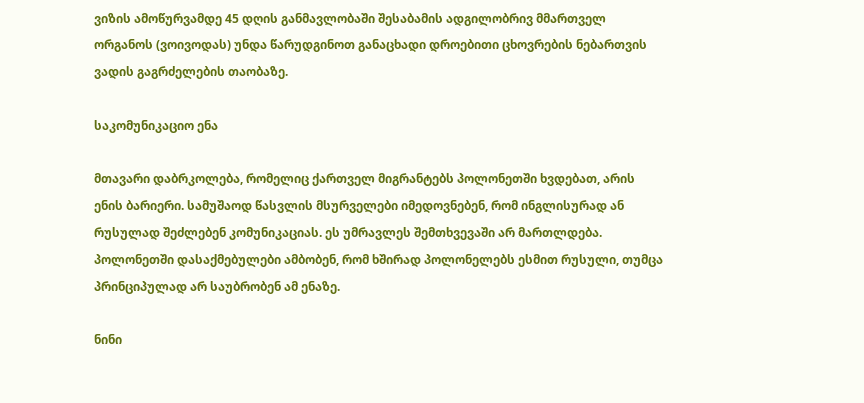ვიზის ამოწურვამდე 45 დღის განმავლობაში შესაბამის ადგილობრივ მმართველ ორგანოს (ვოივოდას) უნდა წარუდგინოთ განაცხადი დროებითი ცხოვრების ნებართვის ვადის გაგრძელების თაობაზე.

საკომუნიკაციო ენა

მთავარი დაბრკოლება, რომელიც ქართველ მიგრანტებს პოლონეთში ხვდებათ, არის ენის ბარიერი. სამუშაოდ წასვლის მსურველები იმედოვნებენ, რომ ინგლისურად ან რუსულად შეძლებენ კომუნიკაციას. ეს უმრავლეს შემთხვევაში არ მართლდება. პოლონეთში დასაქმებულები ამბობენ, რომ ხშირად პოლონელებს ესმით რუსული, თუმცა პრინციპულად არ საუბრობენ ამ ენაზე.

ნინი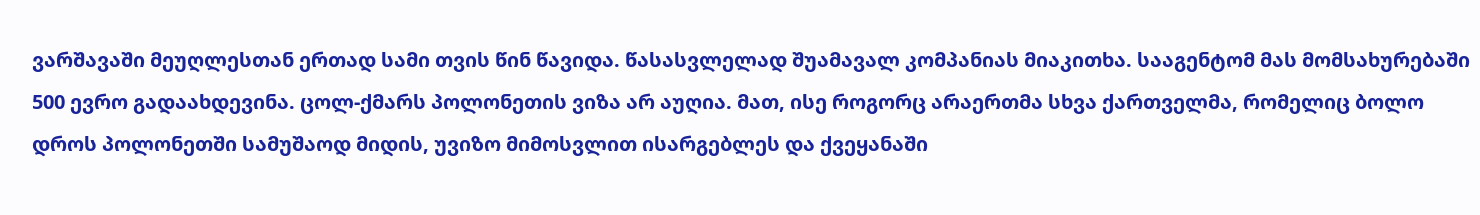ვარშავაში მეუღლესთან ერთად სამი თვის წინ წავიდა. წასასვლელად შუამავალ კომპანიას მიაკითხა. სააგენტომ მას მომსახურებაში 500 ევრო გადაახდევინა. ცოლ-ქმარს პოლონეთის ვიზა არ აუღია. მათ, ისე როგორც არაერთმა სხვა ქართველმა, რომელიც ბოლო დროს პოლონეთში სამუშაოდ მიდის, უვიზო მიმოსვლით ისარგებლეს და ქვეყანაში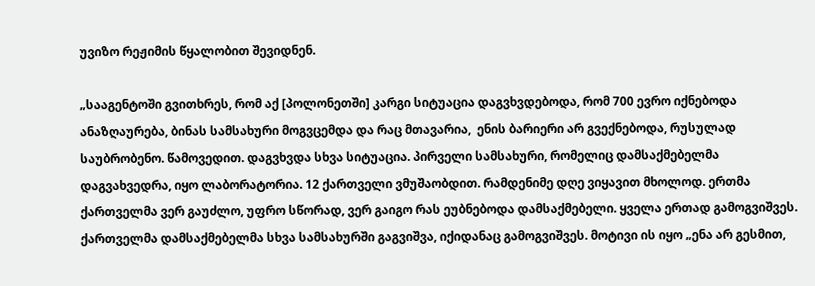უვიზო რეჟიმის წყალობით შევიდნენ.

„სააგენტოში გვითხრეს, რომ აქ [პოლონეთში] კარგი სიტუაცია დაგვხვდებოდა, რომ 700 ევრო იქნებოდა ანაზღაურება, ბინას სამსახური მოგვცემდა და რაც მთავარია,  ენის ბარიერი არ გვექნებოდა, რუსულად საუბრობენო. წამოვედით. დაგვხვდა სხვა სიტუაცია. პირველი სამსახური, რომელიც დამსაქმებელმა დაგვახვედრა, იყო ლაბორატორია. 12 ქართველი ვმუშაობდით. რამდენიმე დღე ვიყავით მხოლოდ. ერთმა ქართველმა ვერ გაუძლო, უფრო სწორად, ვერ გაიგო რას ეუბნებოდა დამსაქმებელი. ყველა ერთად გამოგვიშვეს. ქართველმა დამსაქმებელმა სხვა სამსახურში გაგვიშვა, იქიდანაც გამოგვიშვეს. მოტივი ის იყო „ენა არ გესმით,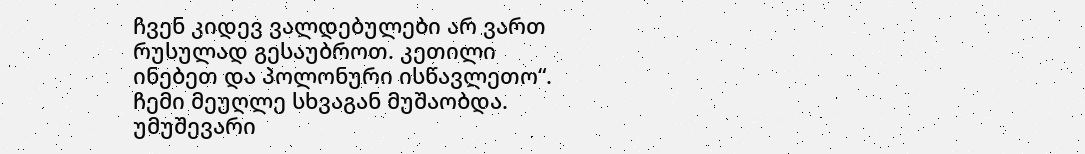ჩვენ კიდევ ვალდებულები არ ვართ რუსულად გესაუბროთ. კეთილი ინებეთ და პოლონური ისწავლეთო“. ჩემი მეუღლე სხვაგან მუშაობდა. უმუშევარი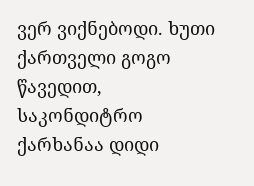ვერ ვიქნებოდი. ხუთი ქართველი გოგო წავედით, საკონდიტრო ქარხანაა დიდი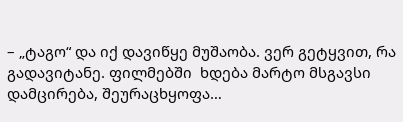– „ტაგო“ და იქ დავიწყე მუშაობა. ვერ გეტყვით, რა გადავიტანე. ფილმებში  ხდება მარტო მსგავსი დამცირება, შეურაცხყოფა…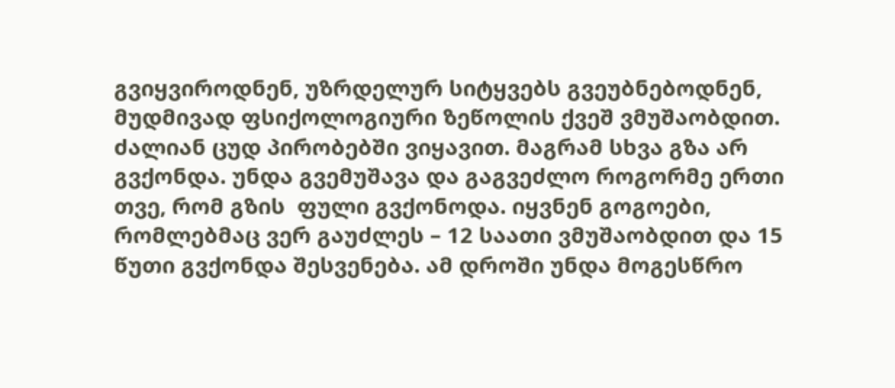გვიყვიროდნენ, უზრდელურ სიტყვებს გვეუბნებოდნენ, მუდმივად ფსიქოლოგიური ზეწოლის ქვეშ ვმუშაობდით. ძალიან ცუდ პირობებში ვიყავით. მაგრამ სხვა გზა არ გვქონდა. უნდა გვემუშავა და გაგვეძლო როგორმე ერთი თვე, რომ გზის  ფული გვქონოდა. იყვნენ გოგოები, რომლებმაც ვერ გაუძლეს – 12 საათი ვმუშაობდით და 15 წუთი გვქონდა შესვენება. ამ დროში უნდა მოგესწრო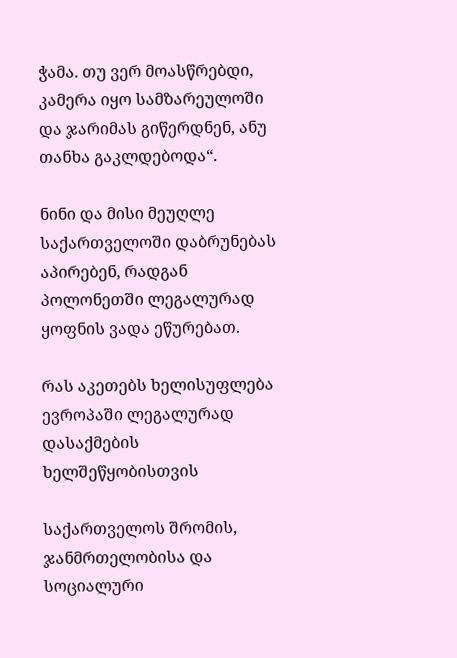ჭამა. თუ ვერ მოასწრებდი, კამერა იყო სამზარეულოში და ჯარიმას გიწერდნენ, ანუ თანხა გაკლდებოდა“.

ნინი და მისი მეუღლე საქართველოში დაბრუნებას აპირებენ, რადგან პოლონეთში ლეგალურად ყოფნის ვადა ეწურებათ.

რას აკეთებს ხელისუფლება ევროპაში ლეგალურად დასაქმების ხელშეწყობისთვის

საქართველოს შრომის, ჯანმრთელობისა და სოციალური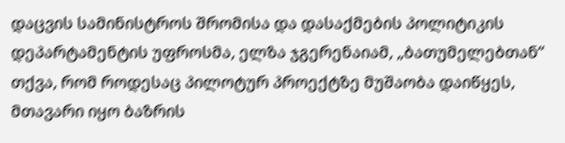დაცვის სამინისტროს შრომისა და დასაქმების პოლიტიკის დეპარტამენტის უფროსმა, ელზა ჯგერენაიამ, „ბათუმელებთან“ თქვა, რომ როდესაც პილოტურ პროექტზე მუშაობა დაიწყეს, მთავარი იყო ბაზრის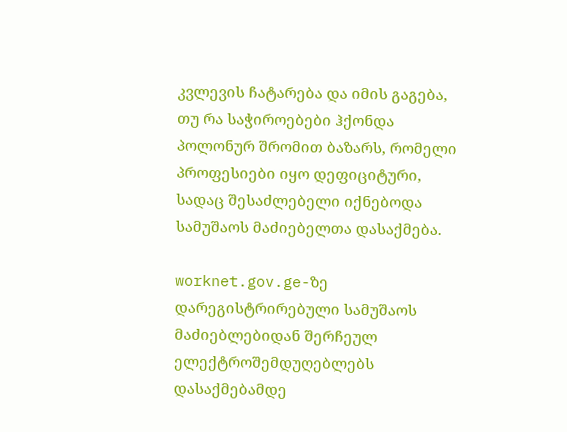კვლევის ჩატარება და იმის გაგება, თუ რა საჭიროებები ჰქონდა პოლონურ შრომით ბაზარს, რომელი პროფესიები იყო დეფიციტური, სადაც შესაძლებელი იქნებოდა სამუშაოს მაძიებელთა დასაქმება.

worknet.gov.ge-ზე დარეგისტრირებული სამუშაოს მაძიებლებიდან შერჩეულ ელექტროშემდუღებლებს დასაქმებამდე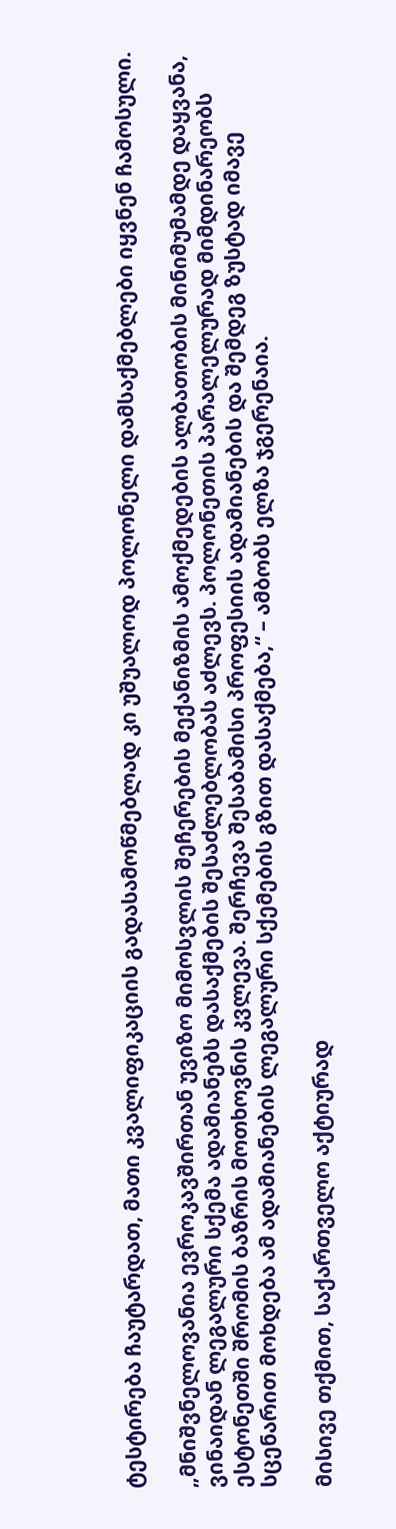ტესტირება ჩაუტარდათ, მათი კვალიფიკაციის გადასამოწმებლად კი უშუალოდ პოლონელი დამსაქმებლები იყვნენ ჩამოსული.

„მნიშვნელოვანია ევროკავშირთან უვიზო მიმოსვლის შეჩერების მექანიზმის ამოქმედების ალბათობის მინიმუმამდე დაყვანა, ვინაიდან ლეგალური სქემა ადამიანებს დასაქმების შესაძლებლობას აძლევს. პოლონეთის პარალელურად მიმდინარეობს ესტონეთში შრომის ბაზრის მოთხოვნის კვლევა. შერჩევა შესაბამისი პროფესიის ადამიანების და შემდეგ ზუსტად იმავე სცენარით მოხდება ამ ადამიანების ლეგალური სქემების გზით დასაქმება,“ – ამბობს ელზა ჯგერენაია.

მისივე თქმით, საქართველო აქტიურად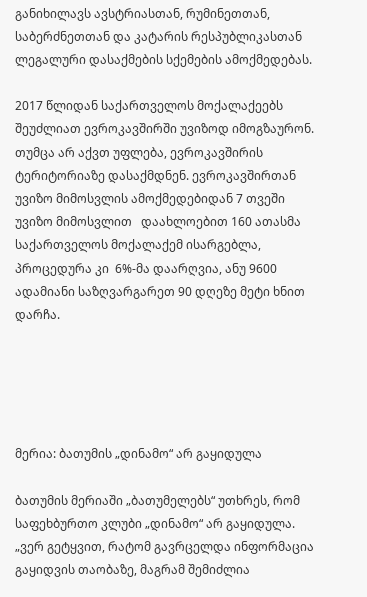განიხილავს ავსტრიასთან, რუმინეთთან, საბერძნეთთან და კატარის რესპუბლიკასთან ლეგალური დასაქმების სქემების ამოქმედებას.

2017 წლიდან საქართველოს მოქალაქეებს შეუძლიათ ევროკავშირში უვიზოდ იმოგზაურონ. თუმცა არ აქვთ უფლება, ევროკავშირის ტერიტორიაზე დასაქმდნენ. ევროკავშირთან უვიზო მიმოსვლის ამოქმედებიდან 7 თვეში უვიზო მიმოსვლით   დაახლოებით 160 ათასმა საქართველოს მოქალაქემ ისარგებლა, პროცედურა კი  6%-მა დაარღვია, ანუ 9600 ადამიანი საზღვარგარეთ 90 დღეზე მეტი ხნით დარჩა.





მერია: ბათუმის „დინამო“ არ გაყიდულა

ბათუმის მერიაში „ბათუმელებს“ უთხრეს, რომ საფეხბურთო კლუბი „დინამო“ არ გაყიდულა. „ვერ გეტყვით, რატომ გავრცელდა ინფორმაცია გაყიდვის თაობაზე, მაგრამ შემიძლია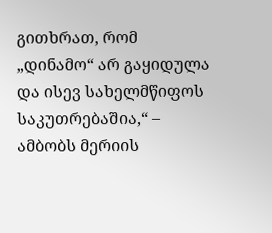გითხრათ, რომ „დინამო“ არ გაყიდულა და ისევ სახელმწიფოს საკუთრებაშია,“ – ამბობს მერიის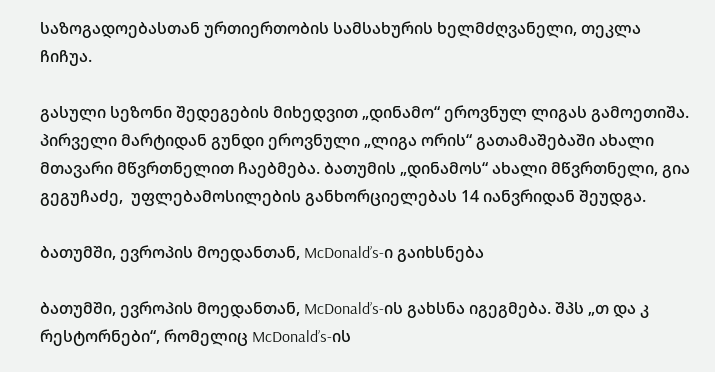საზოგადოებასთან ურთიერთობის სამსახურის ხელმძღვანელი, თეკლა ჩიჩუა.

გასული სეზონი შედეგების მიხედვით „დინამო“ ეროვნულ ლიგას გამოეთიშა. პირველი მარტიდან გუნდი ეროვნული „ლიგა ორის“ გათამაშებაში ახალი მთავარი მწვრთნელით ჩაებმება. ბათუმის „დინამოს“ ახალი მწვრთნელი, გია გეგუჩაძე,  უფლებამოსილების განხორციელებას 14 იანვრიდან შეუდგა.

ბათუმში, ევროპის მოედანთან, McDonald’s-ი გაიხსნება

ბათუმში, ევროპის მოედანთან, McDonald’s-ის გახსნა იგეგმება. შპს „თ და კ რესტორნები“, რომელიც McDonald’s-ის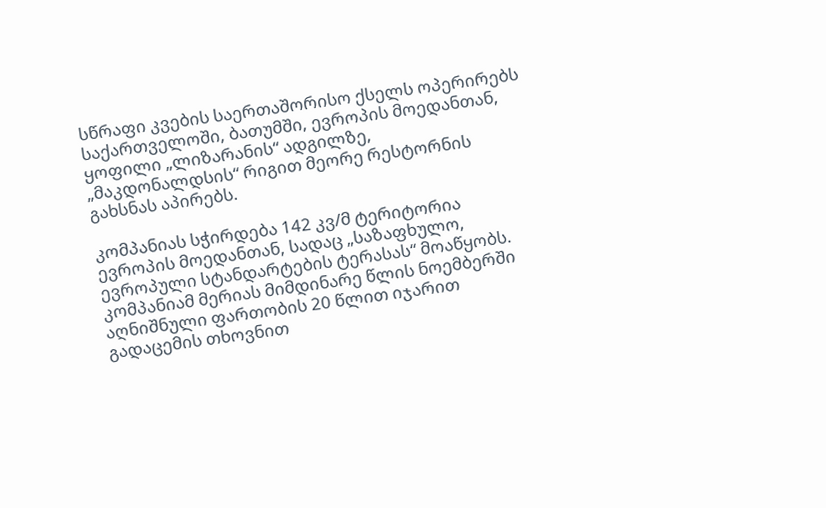სწრაფი კვების საერთაშორისო ქსელს ოპერირებს საქართველოში, ბათუმში, ევროპის მოედანთან, ყოფილი „ლიზარანის“ ადგილზე, „მაკდონალდსის“ რიგით მეორე რესტორნის გახსნას აპირებს.

კომპანიას სჭირდება 142 კვ/მ ტერიტორია ევროპის მოედანთან, სადაც „საზაფხულო, ევროპული სტანდარტების ტერასას“ მოაწყობს. კომპანიამ მერიას მიმდინარე წლის ნოემბერში აღნიშნული ფართობის 20 წლით იჯარით გადაცემის თხოვნით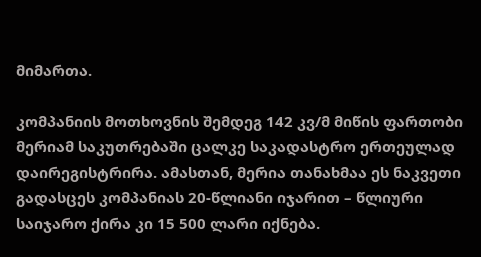მიმართა.

კომპანიის მოთხოვნის შემდეგ 142 კვ/მ მიწის ფართობი მერიამ საკუთრებაში ცალკე საკადასტრო ერთეულად  დაირეგისტრირა. ამასთან, მერია თანახმაა ეს ნაკვეთი გადასცეს კომპანიას 20-წლიანი იჯარით – წლიური საიჯარო ქირა კი 15 500 ლარი იქნება.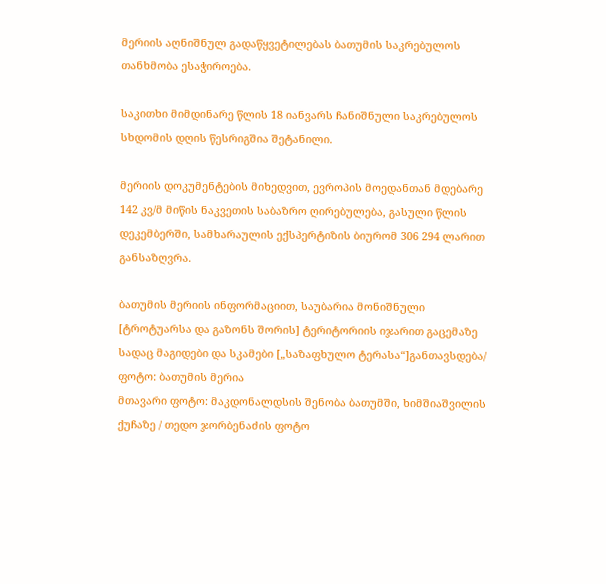მერიის აღნიშნულ გადაწყვეტილებას ბათუმის საკრებულოს თანხმობა ესაჭიროება.

საკითხი მიმდინარე წლის 18 იანვარს ჩანიშნული საკრებულოს სხდომის დღის წესრიგშია შეტანილი.

მერიის დოკუმენტების მიხედვით, ევროპის მოედანთან მდებარე 142 კვ/მ მიწის ნაკვეთის საბაზრო ღირებულება, გასული წლის დეკემბერში, სამხარაულის ექსპერტიზის ბიურომ 306 294 ლარით განსაზღვრა.

ბათუმის მერიის ინფორმაციით, საუბარია მონიშნული [ტროტუარსა და გაზონს შორის] ტერიტორიის იჯარით გაცემაზე სადაც მაგიდები და სკამები [„საზაფხულო ტერასა“]განთავსდება/ ფოტო: ბათუმის მერია
მთავარი ფოტო: მაკდონალდსის შენობა ბათუმში, ხიმშიაშვილის ქუჩაზე / თედო ჯორბენაძის ფოტო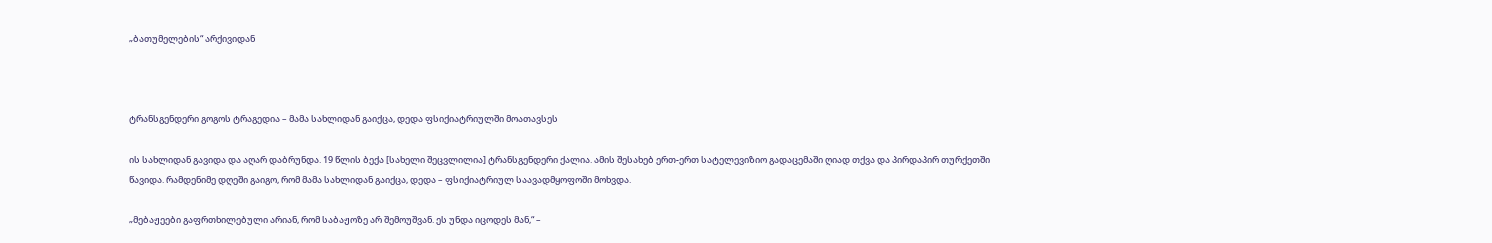„ბათუმელების“ არქივიდან



ტრანსგენდერი გოგოს ტრაგედია – მამა სახლიდან გაიქცა, დედა ფსიქიატრიულში მოათავსეს

ის სახლიდან გავიდა და აღარ დაბრუნდა. 19 წლის ბექა [სახელი შეცვლილია] ტრანსგენდერი ქალია. ამის შესახებ ერთ-ერთ სატელევიზიო გადაცემაში ღიად თქვა და პირდაპირ თურქეთში წავიდა. რამდენიმე დღეში გაიგო, რომ მამა სახლიდან გაიქცა, დედა – ფსიქიატრიულ საავადმყოფოში მოხვდა.

„მებაჟეები გაფრთხილებული არიან, რომ საბაჟოზე არ შემოუშვან. ეს უნდა იცოდეს მან,“ –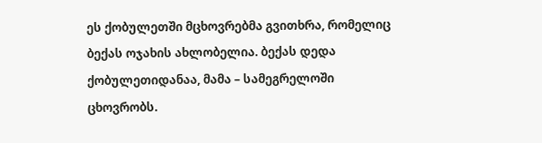ეს ქობულეთში მცხოვრებმა გვითხრა, რომელიც ბექას ოჯახის ახლობელია. ბექას დედა ქობულეთიდანაა, მამა – სამეგრელოში ცხოვრობს.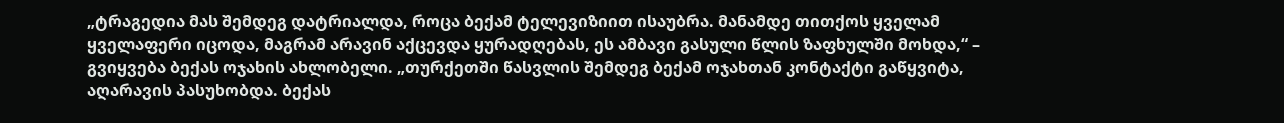„ტრაგედია მას შემდეგ დატრიალდა, როცა ბექამ ტელევიზიით ისაუბრა. მანამდე თითქოს ყველამ ყველაფერი იცოდა, მაგრამ არავინ აქცევდა ყურადღებას, ეს ამბავი გასული წლის ზაფხულში მოხდა,“ – გვიყვება ბექას ოჯახის ახლობელი. „თურქეთში წასვლის შემდეგ ბექამ ოჯახთან კონტაქტი გაწყვიტა, აღარავის პასუხობდა. ბექას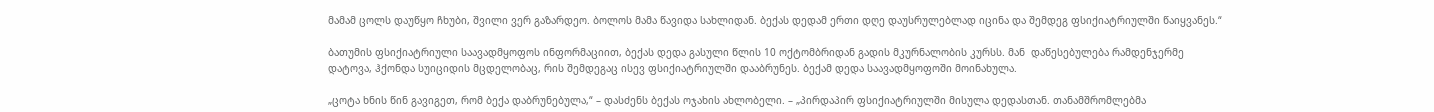მამამ ცოლს დაუწყო ჩხუბი, შვილი ვერ გაზარდეო. ბოლოს მამა წავიდა სახლიდან. ბექას დედამ ერთი დღე დაუსრულებლად იცინა და შემდეგ ფსიქიატრიულში წაიყვანეს.“

ბათუმის ფსიქიატრიული საავადმყოფოს ინფორმაციით, ბექას დედა გასული წლის 10 ოქტომბრიდან გადის მკურნალობის კურსს. მან  დაწესებულება რამდენჯერმე  დატოვა, ჰქონდა სუიციდის მცდელობაც, რის შემდეგაც ისევ ფსიქიატრიულში დააბრუნეს. ბექამ დედა საავადმყოფოში მოინახულა.

„ცოტა ხნის წინ გავიგეთ, რომ ბექა დაბრუნებულა,“ – დასძენს ბექას ოჯახის ახლობელი. – „პირდაპირ ფსიქიატრიულში მისულა დედასთან. თანამშრომლებმა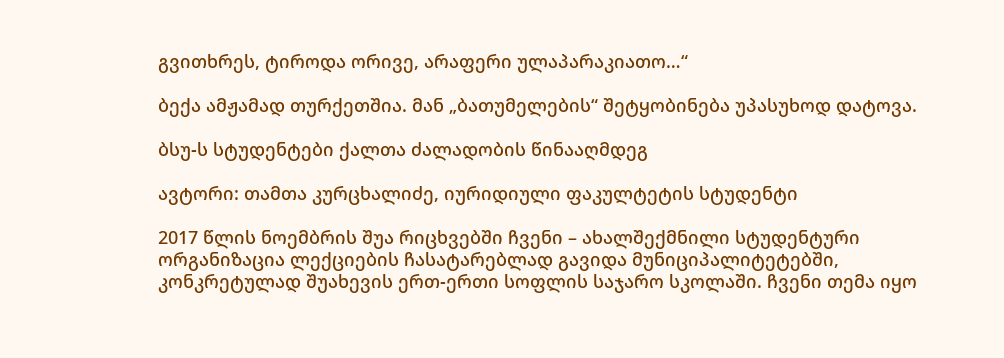გვითხრეს, ტიროდა ორივე, არაფერი ულაპარაკიათო…“

ბექა ამჟამად თურქეთშია. მან „ბათუმელების“ შეტყობინება უპასუხოდ დატოვა.

ბსუ-ს სტუდენტები ქალთა ძალადობის წინააღმდეგ

ავტორი: თამთა კურცხალიძე, იურიდიული ფაკულტეტის სტუდენტი

2017 წლის ნოემბრის შუა რიცხვებში ჩვენი – ახალშექმნილი სტუდენტური ორგანიზაცია ლექციების ჩასატარებლად გავიდა მუნიციპალიტეტებში, კონკრეტულად შუახევის ერთ-ერთი სოფლის საჯარო სკოლაში. ჩვენი თემა იყო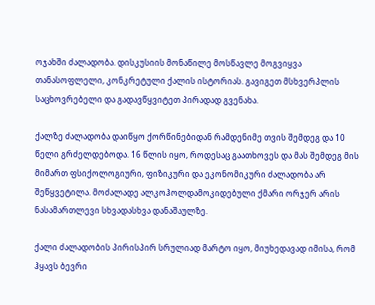ოჯახში ძალადობა. დისკუსიის მონაწილე მოსწავლე მოგვიყვა თანასოფლელი, კონკრეტული ქალის ისტორიას. გავიგეთ მსხვერპლის საცხოვრებელი და გადავწყვიტეთ პირადად გვენახა.

ქალზე ძალადობა დაიწყო ქორწინებიდან რამდენიმე თვის შემდეგ და 10 წელი გრძელდებოდა. 16 წლის იყო, როდესაც გაათხოვეს და მას შემდეგ მის მიმართ ფსიქოლოგიური, ფიზიკური და ეკონომიკური ძალადობა არ შეწყვეტილა. მოძალადე ალკოჰოლდამოკიდებული ქმარი ორჯერ არის ნასამართლევი სხვადასხვა დანაშაულზე.

ქალი ძალადობის პირისპირ სრულიად მარტო იყო, მიუხედავად იმისა, რომ ჰყავს ბევრი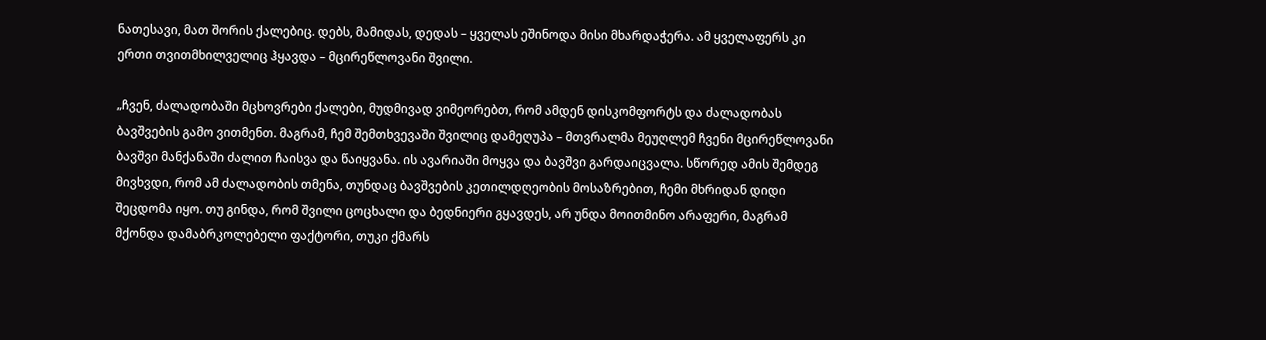ნათესავი, მათ შორის ქალებიც. დებს, მამიდას, დედას – ყველას ეშინოდა მისი მხარდაჭერა. ამ ყველაფერს კი ერთი თვითმხილველიც ჰყავდა – მცირეწლოვანი შვილი.

„ჩვენ, ძალადობაში მცხოვრები ქალები, მუდმივად ვიმეორებთ, რომ ამდენ დისკომფორტს და ძალადობას ბავშვების გამო ვითმენთ. მაგრამ, ჩემ შემთხვევაში შვილიც დამეღუპა – მთვრალმა მეუღლემ ჩვენი მცირეწლოვანი ბავშვი მანქანაში ძალით ჩაისვა და წაიყვანა. ის ავარიაში მოყვა და ბავშვი გარდაიცვალა. სწორედ ამის შემდეგ მივხვდი, რომ ამ ძალადობის თმენა, თუნდაც ბავშვების კეთილდღეობის მოსაზრებით, ჩემი მხრიდან დიდი შეცდომა იყო. თუ გინდა, რომ შვილი ცოცხალი და ბედნიერი გყავდეს, არ უნდა მოითმინო არაფერი, მაგრამ მქონდა დამაბრკოლებელი ფაქტორი, თუკი ქმარს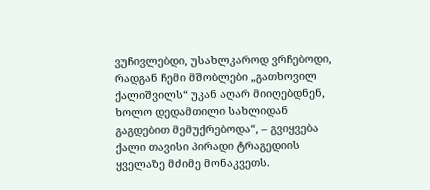ვუჩივლებდი, უსახლკაროდ ვრჩებოდი, რადგან ჩემი მშობლები „გათხოვილ ქალიშვილს“ უკან აღარ მიიღებდნენ, ხოლო დედამთილი სახლიდან გაგდებით მემუქრებოდა“, – გვიყვება ქალი თავისი პირადი ტრაგედიის ყველაზე მძიმე მონაკვეთს.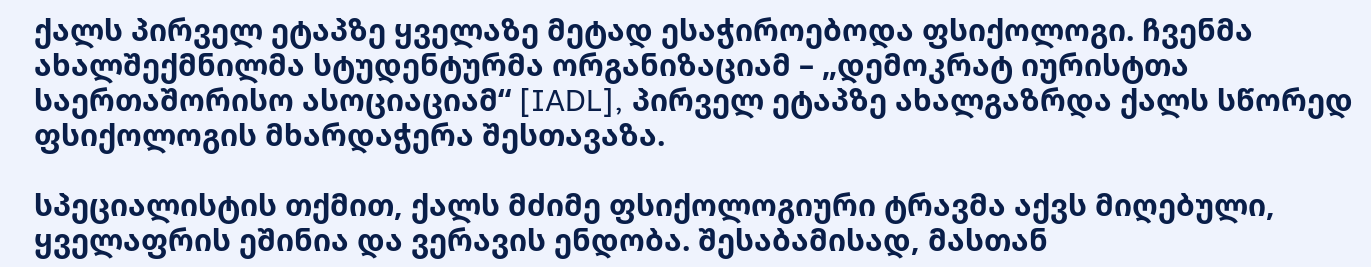ქალს პირველ ეტაპზე ყველაზე მეტად ესაჭიროებოდა ფსიქოლოგი. ჩვენმა ახალშექმნილმა სტუდენტურმა ორგანიზაციამ – „დემოკრატ იურისტთა საერთაშორისო ასოციაციამ“ [IADL], პირველ ეტაპზე ახალგაზრდა ქალს სწორედ ფსიქოლოგის მხარდაჭერა შესთავაზა.

სპეციალისტის თქმით, ქალს მძიმე ფსიქოლოგიური ტრავმა აქვს მიღებული, ყველაფრის ეშინია და ვერავის ენდობა. შესაბამისად, მასთან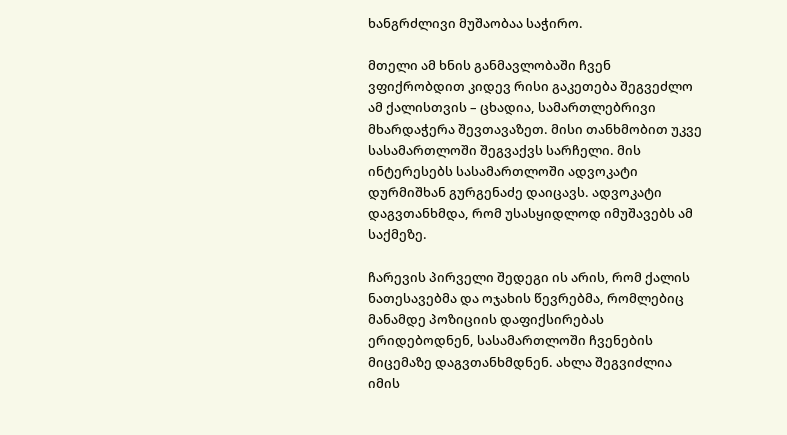ხანგრძლივი მუშაობაა საჭირო.

მთელი ამ ხნის განმავლობაში ჩვენ ვფიქრობდით კიდევ რისი გაკეთება შეგვეძლო ამ ქალისთვის – ცხადია, სამართლებრივი მხარდაჭერა შევთავაზეთ. მისი თანხმობით უკვე  სასამართლოში შეგვაქვს სარჩელი. მის ინტერესებს სასამართლოში ადვოკატი დურმიშხან გურგენაძე დაიცავს. ადვოკატი დაგვთანხმდა, რომ უსასყიდლოდ იმუშავებს ამ საქმეზე.

ჩარევის პირველი შედეგი ის არის, რომ ქალის ნათესავებმა და ოჯახის წევრებმა, რომლებიც მანამდე პოზიციის დაფიქსირებას ერიდებოდნენ, სასამართლოში ჩვენების მიცემაზე დაგვთანხმდნენ. ახლა შეგვიძლია იმის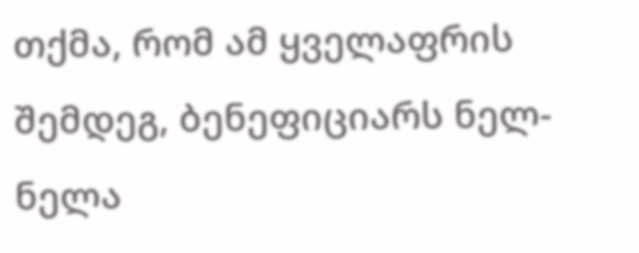თქმა, რომ ამ ყველაფრის შემდეგ, ბენეფიციარს ნელ-ნელა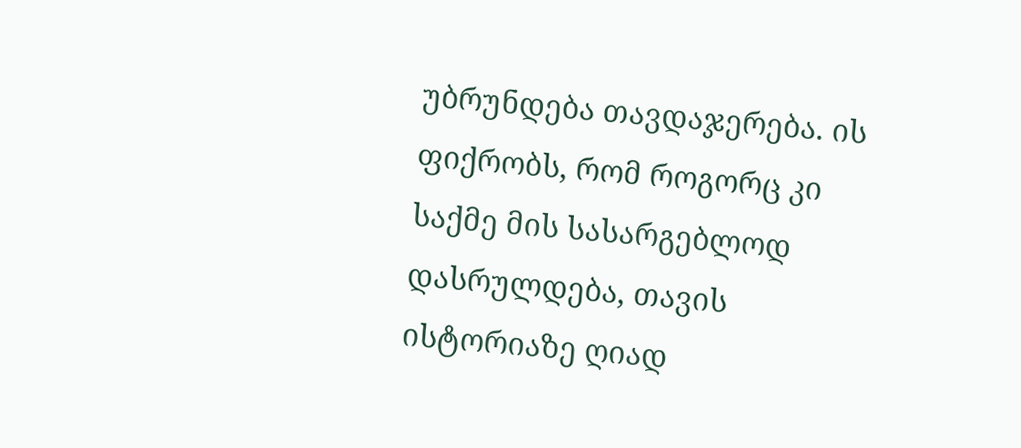უბრუნდება თავდაჯერება. ის ფიქრობს, რომ როგორც კი საქმე მის სასარგებლოდ დასრულდება, თავის ისტორიაზე ღიად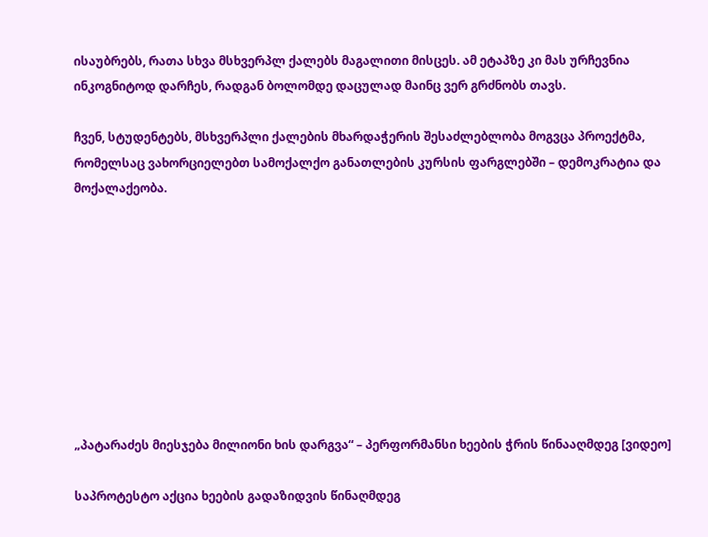ისაუბრებს, რათა სხვა მსხვერპლ ქალებს მაგალითი მისცეს. ამ ეტაპზე კი მას ურჩევნია ინკოგნიტოდ დარჩეს, რადგან ბოლომდე დაცულად მაინც ვერ გრძნობს თავს.

ჩვენ, სტუდენტებს, მსხვერპლი ქალების მხარდაჭერის შესაძლებლობა მოგვცა პროექტმა, რომელსაც ვახორციელებთ სამოქალქო განათლების კურსის ფარგლებში – დემოკრატია და მოქალაქეობა.









„პატარაძეს მიესჯება მილიონი ხის დარგვა“ – პერფორმანსი ხეების ჭრის წინააღმდეგ [ვიდეო]

საპროტესტო აქცია ხეების გადაზიდვის წინაღმდეგ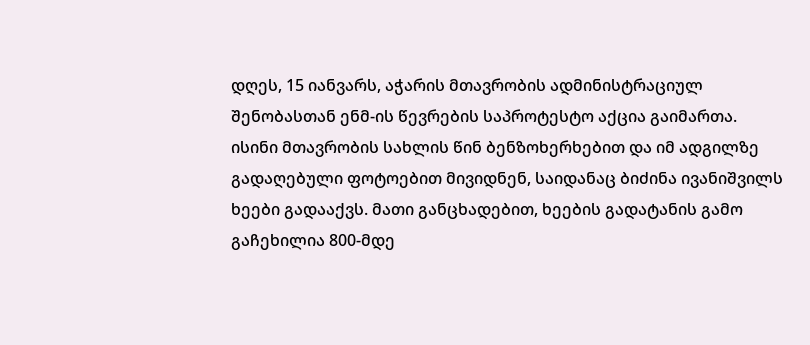დღეს, 15 იანვარს, აჭარის მთავრობის ადმინისტრაციულ შენობასთან ენმ-ის წევრების საპროტესტო აქცია გაიმართა. ისინი მთავრობის სახლის წინ ბენზოხერხებით და იმ ადგილზე გადაღებული ფოტოებით მივიდნენ, საიდანაც ბიძინა ივანიშვილს ხეები გადააქვს. მათი განცხადებით, ხეების გადატანის გამო გაჩეხილია 800-მდე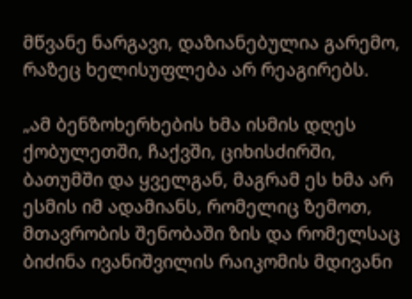მწვანე ნარგავი, დაზიანებულია გარემო, რაზეც ხელისუფლება არ რეაგირებს.

„ამ ბენზოხერხების ხმა ისმის დღეს ქობულეთში, ჩაქვში, ციხისძირში, ბათუმში და ყველგან, მაგრამ ეს ხმა არ ესმის იმ ადამიანს, რომელიც ზემოთ, მთავრობის შენობაში ზის და რომელსაც ბიძინა ივანიშვილის რაიკომის მდივანი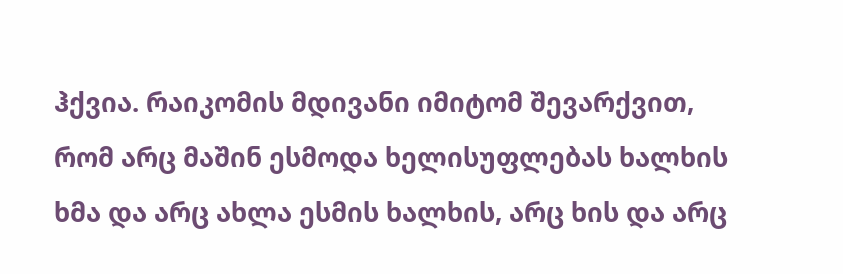ჰქვია. რაიკომის მდივანი იმიტომ შევარქვით, რომ არც მაშინ ესმოდა ხელისუფლებას ხალხის ხმა და არც ახლა ესმის ხალხის, არც ხის და არც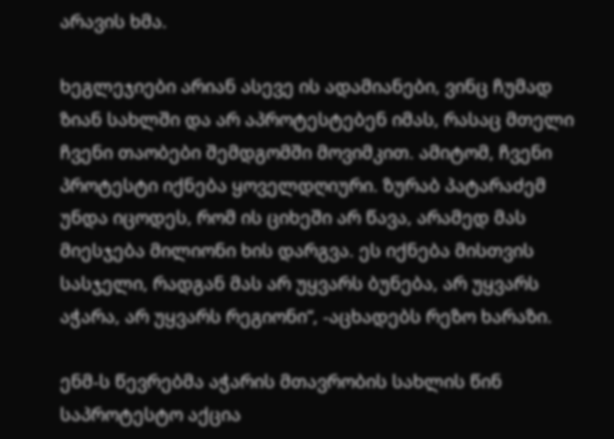არავის ხმა.

ხეგლეჯიები არიან ასევე ის ადამიანები, ვინც ჩუმად ზიან სახლში და არ აპროტესტებენ იმას, რასაც მთელი ჩვენი თაობები შემდგომში მოვიმკით. ამიტომ, ჩვენი პროტესტი იქნება ყოველდღიური. ზურაბ პატარაძემ უნდა იცოდეს, რომ ის ციხეში არ წავა, არამედ მას მიესჯება მილიონი ხის დარგვა. ეს იქნება მისთვის სასჯელი, რადგან მას არ უყვარს ბუნება, არ უყვარს აჭარა, არ უყვარს რეგიონი“, -აცხადებს რეზო ხარაზი.

ენმ-ს წევრებმა აჭარის მთავრობის სახლის წინ საპროტესტო აქცია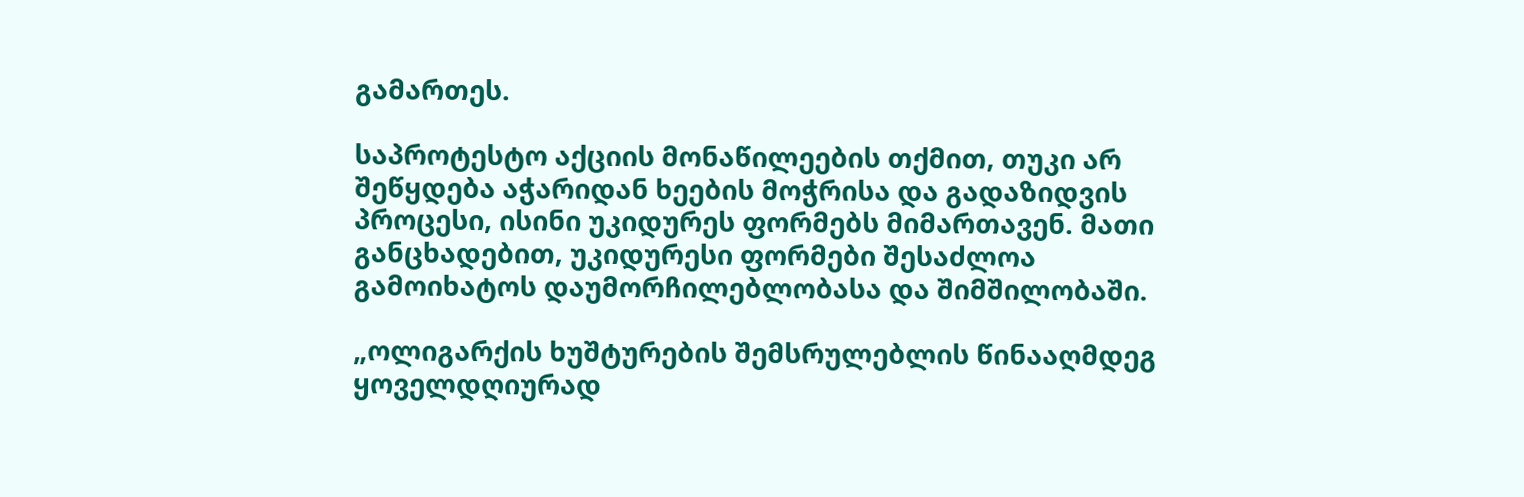გამართეს.

საპროტესტო აქციის მონაწილეების თქმით, თუკი არ შეწყდება აჭარიდან ხეების მოჭრისა და გადაზიდვის პროცესი, ისინი უკიდურეს ფორმებს მიმართავენ. მათი განცხადებით, უკიდურესი ფორმები შესაძლოა გამოიხატოს დაუმორჩილებლობასა და შიმშილობაში.

„ოლიგარქის ხუშტურების შემსრულებლის წინააღმდეგ ყოველდღიურად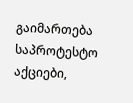გაიმართება საპროტესტო აქციები,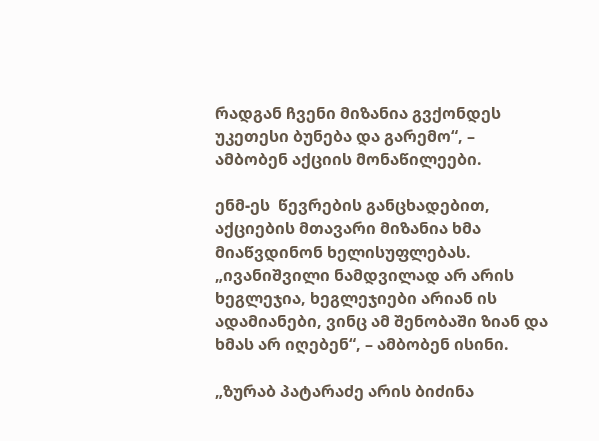რადგან ჩვენი მიზანია გვქონდეს უკეთესი ბუნება და გარემო“, – ამბობენ აქციის მონაწილეები.

ენმ-ეს  წევრების განცხადებით, აქციების მთავარი მიზანია ხმა მიაწვდინონ ხელისუფლებას. „ივანიშვილი ნამდვილად არ არის ხეგლეჯია, ხეგლეჯიები არიან ის ადამიანები, ვინც ამ შენობაში ზიან და ხმას არ იღებენ“, – ამბობენ ისინი.

„ზურაბ პატარაძე არის ბიძინა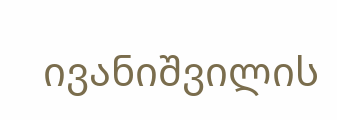ივანიშვილის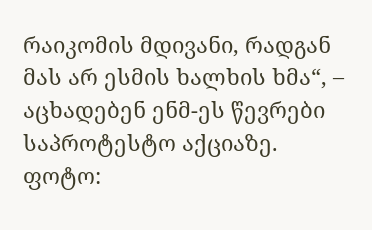რაიკომის მდივანი, რადგან მას არ ესმის ხალხის ხმა“, – აცხადებენ ენმ-ეს წევრები საპროტესტო აქციაზე.
ფოტო: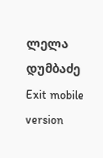ლელა დუმბაძე
Exit mobile version